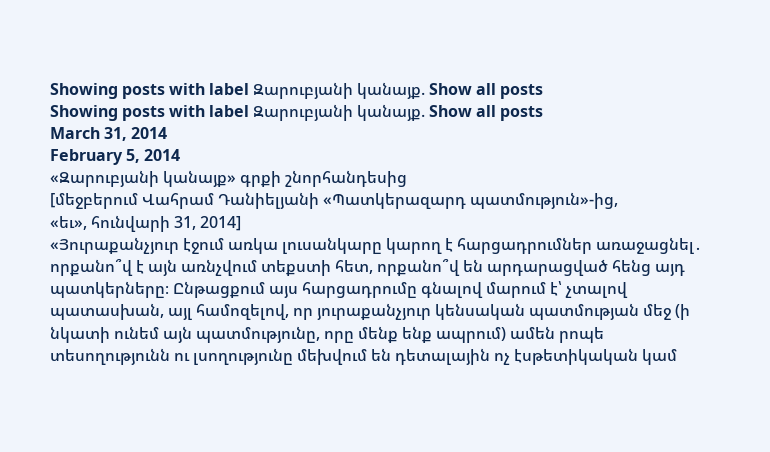Showing posts with label Զարուբյանի կանայք. Show all posts
Showing posts with label Զարուբյանի կանայք. Show all posts
March 31, 2014
February 5, 2014
«Զարուբյանի կանայք» գրքի շնորհանդեսից
[մեջբերում Վահրամ Դանիելյանի «Պատկերազարդ պատմություն»-ից,
«եւ», հունվարի 31, 2014]
«Յուրաքանչյուր էջում առկա լուսանկարը կարող է հարցադրումներ առաջացնել․ որքանո՞վ է այն առնչվում տեքստի հետ, որքանո՞վ են արդարացված հենց այդ պատկերները։ Ընթացքում այս հարցադրումը գնալով մարում է՝ չտալով պատասխան, այլ համոզելով, որ յուրաքանչյուր կենսական պատմության մեջ (ի նկատի ունեմ այն պատմությունը, որը մենք ենք ապրում) ամեն րոպե տեսողությունն ու լսողությունը մեխվում են դետալային ոչ էսթետիկական կամ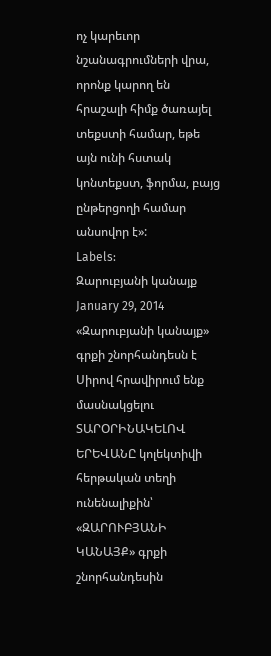ոչ կարեւոր նշանագրումների վրա, որոնք կարող են հրաշալի հիմք ծառայել տեքստի համար, եթե այն ունի հստակ կոնտեքստ, ֆորմա, բայց ընթերցողի համար անսովոր է»:
Labels:
Զարուբյանի կանայք
January 29, 2014
«Զարուբյանի կանայք» գրքի շնորհանդեսն է
Սիրով հրավիրում ենք մասնակցելու
ՏԱՐՕՐԻՆԱԿԵԼՈՎ ԵՐԵՎԱՆԸ կոլեկտիվի
հերթական տեղի ունենալիքին՝
«ԶԱՐՈՒԲՅԱՆԻ ԿԱՆԱՅՔ» գրքի շնորհանդեսին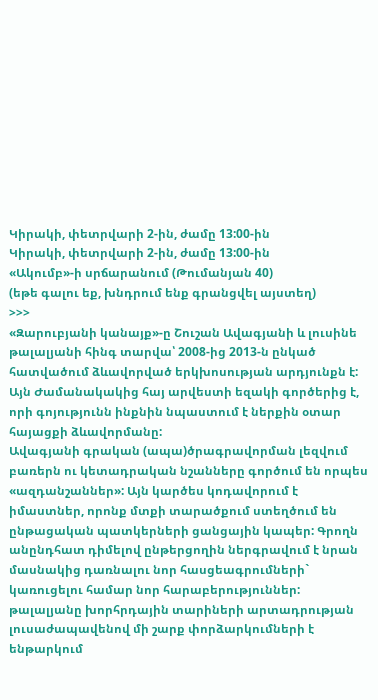Կիրակի, փետրվարի 2-ին, ժամը 13:00-ին
Կիրակի, փետրվարի 2-ին, ժամը 13:00-ին
«Ակումբ»-ի սրճարանում (Թումանյան 40)
(եթե գալու եք, խնդրում ենք գրանցվել այստեղ)
>>>
«Զարուբյանի կանայք»-ը Շուշան Ավագյանի և լուսինե թալալյանի հինգ տարվա՝ 2008-ից 2013-ն ընկած հատվածում ձևավորված երկխոսության արդյունքն է: Այն Ժամանակակից հայ արվեստի եզակի գործերից է, որի գոյությունն ինքնին նպաստում է ներքին օտար հայացքի ձևավորմանը:
Ավագյանի գրական (ապա)ծրագրավորման լեզվում բառերն ու կետադրական նշանները գործում են որպես «ազդանշաններ»: Այն կարծես կոդավորում է իմաստներ, որոնք մտքի տարածքում ստեղծում են ընթացական պատկերների ցանցային կապեր: Գրողն անընդհատ դիմելով ընթերցողին ներգրավում է նրան մասնակից դառնալու նոր հասցեագրումների` կառուցելու համար նոր հարաբերություններ:
թալալյանը խորհրդային տարիների արտադրության լուսաժապավենով մի շարք փորձարկումների է ենթարկում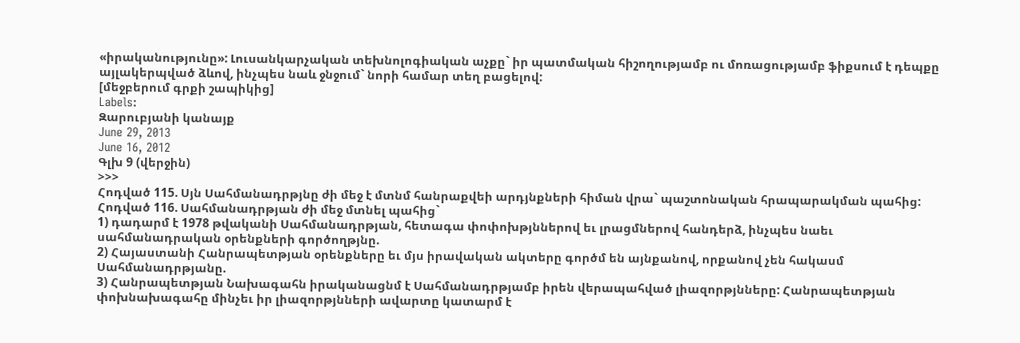«իրականությունը»: Լուսանկարչական տեխնոլոգիական աչքը` իր պատմական հիշողությամբ ու մոռացությամբ ֆիքսում է դեպքը այլակերպված ձևով, ինչպես նաև ջնջում` նորի համար տեղ բացելով:
[մեջբերում գրքի շապիկից]
Labels:
Զարուբյանի կանայք
June 29, 2013
June 16, 2012
Գլխ 9 (վերջին)
>>>
Հոդված 115. Սյն Սահմանադրթյնը ժի մեջ է մտնմ հանրաքվեի արդյնքների հիման վրա` պաշտոնական հրապարակման պահից:
Հոդված 116. Սահմանադրթյան ժի մեջ մտնել պահից`
1) դադարմ է 1978 թվականի Սահմանադրթյան, հետագա փոփոխթյններով եւ լրացմներով հանդերձ, ինչպես նաեւ սահմանադրական օրենքների գործողթյնը.
2) Հայաստանի Հանրապետթյան օրենքները եւ մյս իրավական ակտերը գործմ են այնքանով, որքանով չեն հակասմ Սահմանադրթյանը.
3) Հանրապետթյան Նախագահն իրականացնմ է Սահմանադրթյամբ իրեն վերապահված լիազորթյնները: Հանրապետթյան փոխնախագահը մինչեւ իր լիազորթյնների ավարտը կատարմ է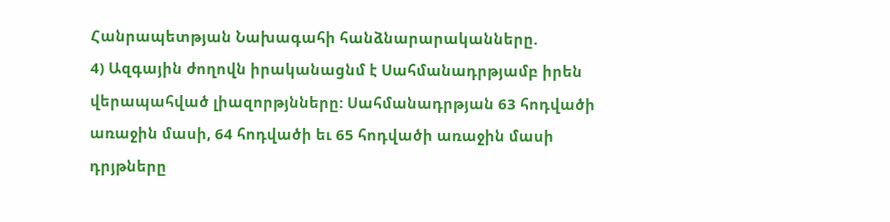Հանրապետթյան Նախագահի հանձնարարականները.
4) Ազգային ժողովն իրականացնմ է Սահմանադրթյամբ իրեն վերապահված լիազորթյնները: Սահմանադրթյան 63 հոդվածի առաջին մասի, 64 հոդվածի եւ 65 հոդվածի առաջին մասի դրյթները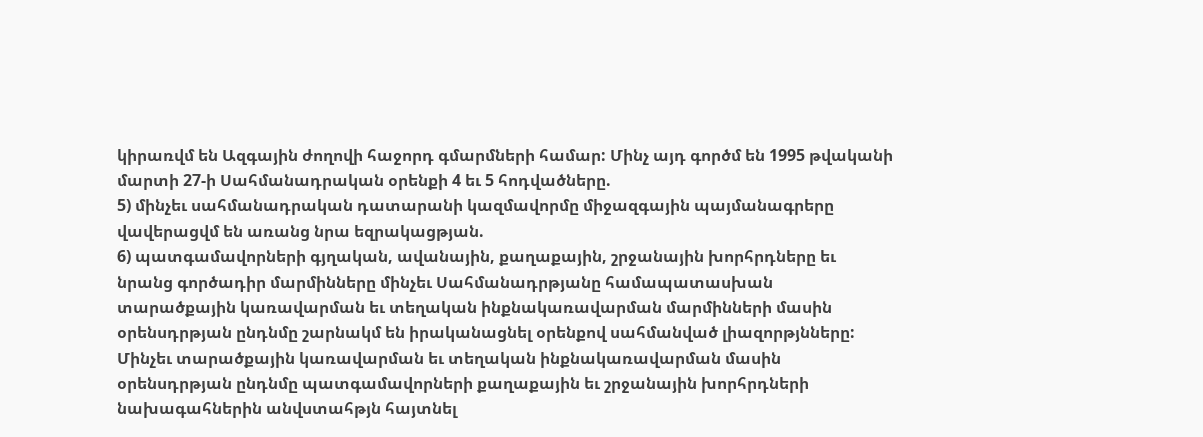կիրառվմ են Ազգային ժողովի հաջորդ գմարմների համար: Մինչ այդ գործմ են 1995 թվականի մարտի 27-ի Սահմանադրական օրենքի 4 եւ 5 հոդվածները.
5) մինչեւ սահմանադրական դատարանի կազմավորմը միջազգային պայմանագրերը վավերացվմ են առանց նրա եզրակացթյան.
6) պատգամավորների գյղական, ավանային, քաղաքային, շրջանային խորհրդները եւ նրանց գործադիր մարմինները մինչեւ Սահմանադրթյանը համապատասխան տարածքային կառավարման եւ տեղական ինքնակառավարման մարմինների մասին օրենսդրթյան ընդնմը շարնակմ են իրականացնել օրենքով սահմանված լիազորթյնները:
Մինչեւ տարածքային կառավարման եւ տեղական ինքնակառավարման մասին օրենսդրթյան ընդնմը պատգամավորների քաղաքային եւ շրջանային խորհրդների նախագահներին անվստահթյն հայտնել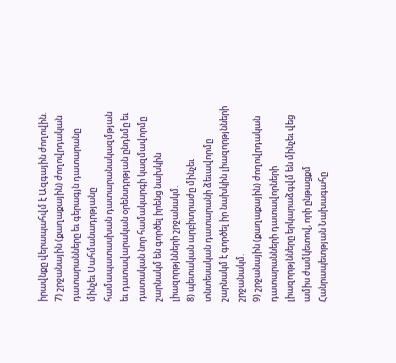իրավնքը վերապահվմ է Ազգային ժողովին.
7) շրջանային (քաղաքային) ժողովրդական դատարանները եւ գերագյն դատարանը մինչեւ Սահմանադրթյանը համապատասխան դատարանակազմթյան եւ դատավարական օրենսդրթյան ընդնմը եւ դատական նոր համակարգի կազմավորմը շարնակմ են գործել իրենց նախկին լիազորթյնների շրջանակմ.
8) պետական արբիտրաժը մինչեւ տնտեսական դատարանի ձեւավորմը շարնակմ է գործել իր նախկին լիազորթյնների շրջանակմ.
9) շրջանային (քաղաքային) ժողովրդական դատարանների դատավորների լիազորթյնները երկարաձգվմ են մինչեւ վեց ամիս ժամկետով, որի ընթացքմ Հանրապետթյան Նախագահը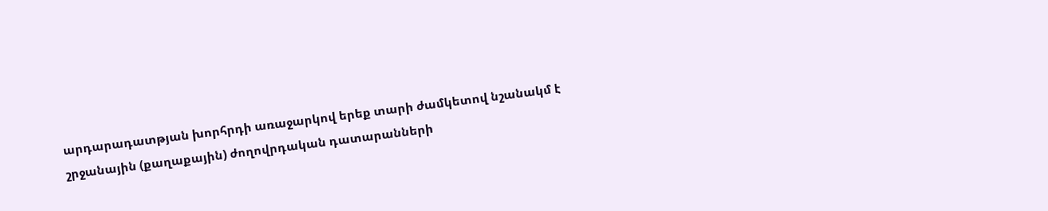արդարադատթյան խորհրդի առաջարկով երեք տարի ժամկետով նշանակմ է շրջանային (քաղաքային) ժողովրդական դատարանների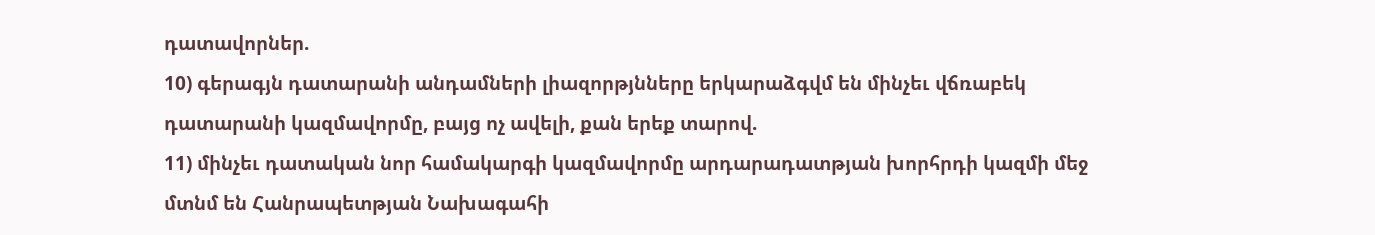դատավորներ.
10) գերագյն դատարանի անդամների լիազորթյնները երկարաձգվմ են մինչեւ վճռաբեկ դատարանի կազմավորմը, բայց ոչ ավելի, քան երեք տարով.
11) մինչեւ դատական նոր համակարգի կազմավորմը արդարադատթյան խորհրդի կազմի մեջ մտնմ են Հանրապետթյան Նախագահի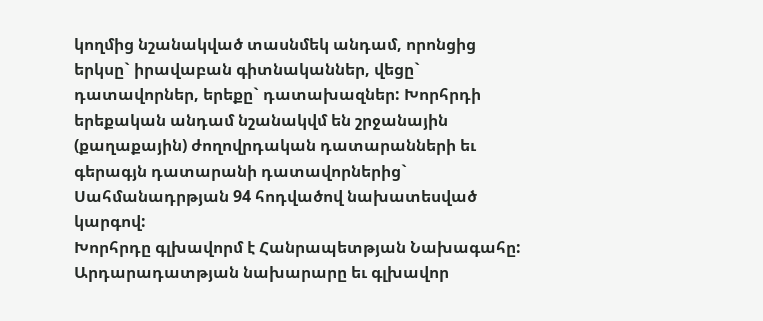կողմից նշանակված տասնմեկ անդամ, որոնցից երկսը` իրավաբան գիտնականներ, վեցը` դատավորներ, երեքը` դատախազներ: Խորհրդի երեքական անդամ նշանակվմ են շրջանային (քաղաքային) ժողովրդական դատարանների եւ գերագյն դատարանի դատավորներից` Սահմանադրթյան 94 հոդվածով նախատեսված կարգով:
Խորհրդը գլխավորմ է Հանրապետթյան Նախագահը: Արդարադատթյան նախարարը եւ գլխավոր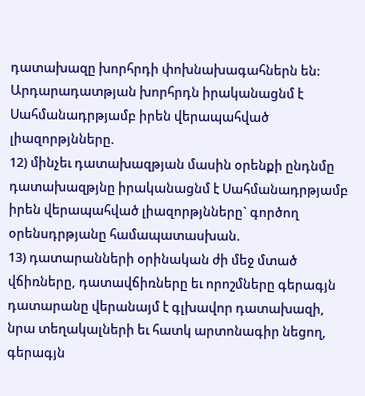դատախազը խորհրդի փոխնախագահներն են:
Արդարադատթյան խորհրդն իրականացնմ է Սահմանադրթյամբ իրեն վերապահված լիազորթյնները.
12) մինչեւ դատախազթյան մասին օրենքի ընդնմը դատախազթյնը իրականացնմ է Սահմանադրթյամբ իրեն վերապահված լիազորթյնները` գործող օրենսդրթյանը համապատասխան.
13) դատարանների օրինական ժի մեջ մտած վճիռները, դատավճիռները եւ որոշմները գերագյն դատարանը վերանայմ է գլխավոր դատախազի, նրա տեղակալների եւ հատկ արտոնագիր նեցող, գերագյն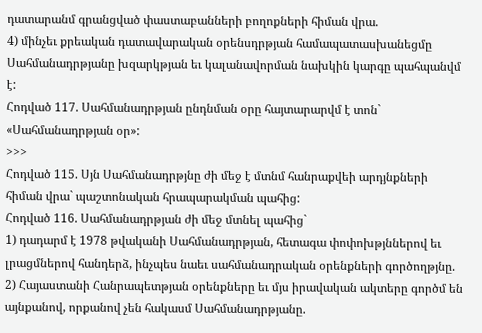դատարանմ գրանցված փաստաբանների բողոքների հիման վրա.
4) մինչեւ քրեական դատավարական օրենսդրթյան համապատասխանեցմը Սահմանադրթյանը խզարկթյան եւ կալանավորման նախկին կարգը պահպանվմ է:
Հոդված 117. Սահմանադրթյան ընդնման օրը հայտարարվմ է տոն` «Սահմանադրթյան օր»:
>>>
Հոդված 115. Սյն Սահմանադրթյնը ժի մեջ է մտնմ հանրաքվեի արդյնքների հիման վրա` պաշտոնական հրապարակման պահից:
Հոդված 116. Սահմանադրթյան ժի մեջ մտնել պահից`
1) դադարմ է 1978 թվականի Սահմանադրթյան, հետագա փոփոխթյններով եւ լրացմներով հանդերձ, ինչպես նաեւ սահմանադրական օրենքների գործողթյնը.
2) Հայաստանի Հանրապետթյան օրենքները եւ մյս իրավական ակտերը գործմ են այնքանով, որքանով չեն հակասմ Սահմանադրթյանը.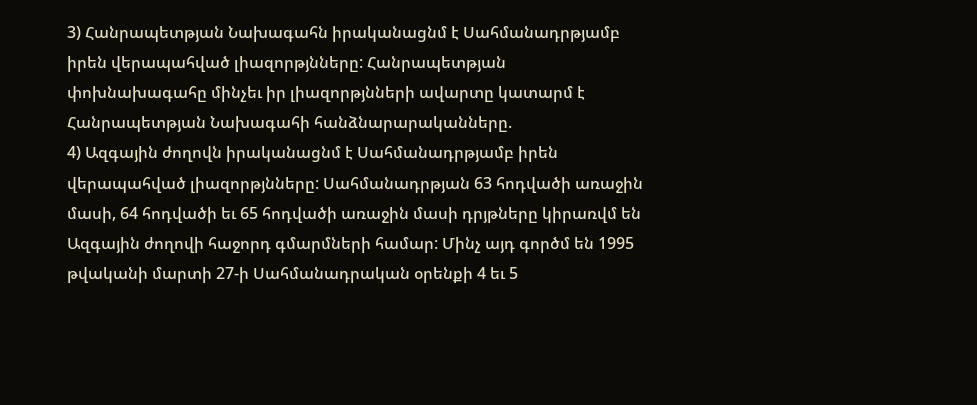3) Հանրապետթյան Նախագահն իրականացնմ է Սահմանադրթյամբ իրեն վերապահված լիազորթյնները: Հանրապետթյան փոխնախագահը մինչեւ իր լիազորթյնների ավարտը կատարմ է Հանրապետթյան Նախագահի հանձնարարականները.
4) Ազգային ժողովն իրականացնմ է Սահմանադրթյամբ իրեն վերապահված լիազորթյնները: Սահմանադրթյան 63 հոդվածի առաջին մասի, 64 հոդվածի եւ 65 հոդվածի առաջին մասի դրյթները կիրառվմ են Ազգային ժողովի հաջորդ գմարմների համար: Մինչ այդ գործմ են 1995 թվականի մարտի 27-ի Սահմանադրական օրենքի 4 եւ 5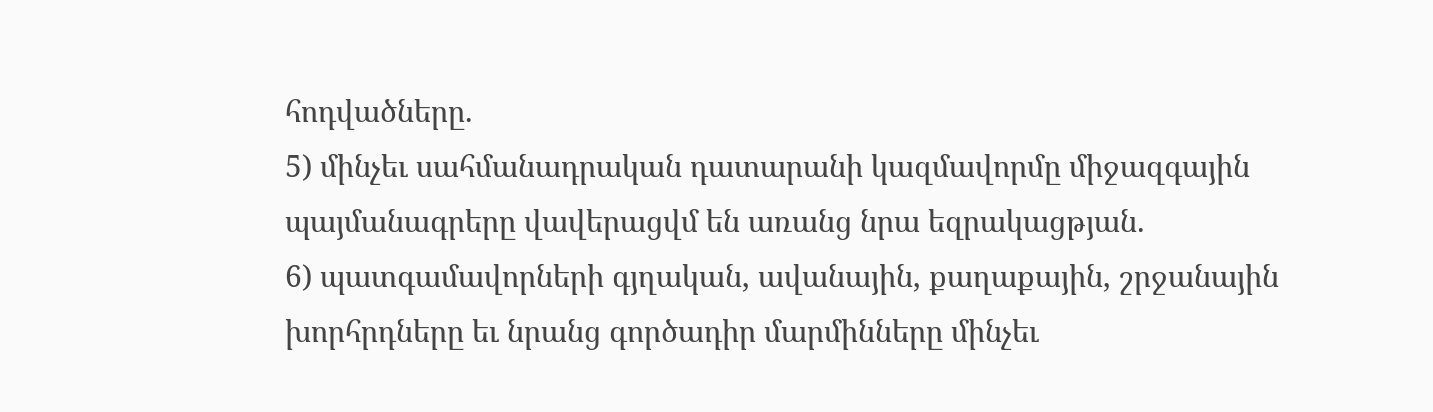հոդվածները.
5) մինչեւ սահմանադրական դատարանի կազմավորմը միջազգային պայմանագրերը վավերացվմ են առանց նրա եզրակացթյան.
6) պատգամավորների գյղական, ավանային, քաղաքային, շրջանային խորհրդները եւ նրանց գործադիր մարմինները մինչեւ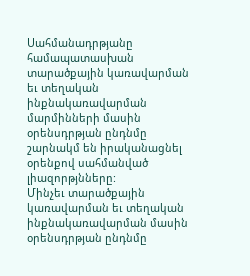Սահմանադրթյանը համապատասխան տարածքային կառավարման եւ տեղական ինքնակառավարման մարմինների մասին օրենսդրթյան ընդնմը շարնակմ են իրականացնել օրենքով սահմանված լիազորթյնները:
Մինչեւ տարածքային կառավարման եւ տեղական ինքնակառավարման մասին օրենսդրթյան ընդնմը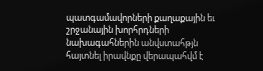պատգամավորների քաղաքային եւ շրջանային խորհրդների նախագահներին անվստահթյն հայտնել իրավնքը վերապահվմ է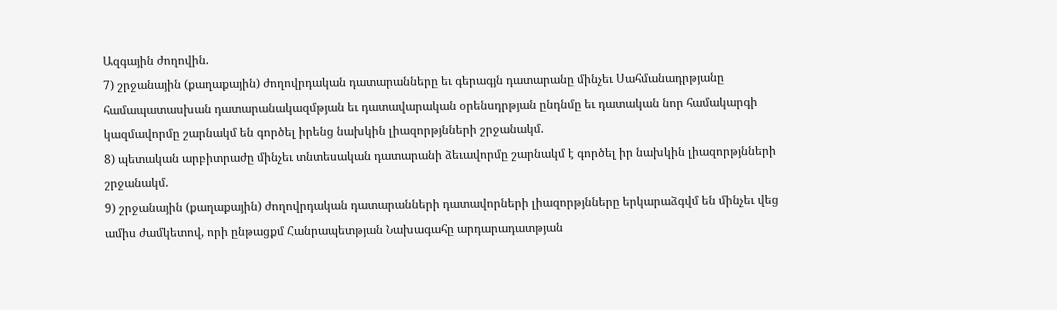Ազգային ժողովին.
7) շրջանային (քաղաքային) ժողովրդական դատարանները եւ գերագյն դատարանը մինչեւ Սահմանադրթյանը համապատասխան դատարանակազմթյան եւ դատավարական օրենսդրթյան ընդնմը եւ դատական նոր համակարգի կազմավորմը շարնակմ են գործել իրենց նախկին լիազորթյնների շրջանակմ.
8) պետական արբիտրաժը մինչեւ տնտեսական դատարանի ձեւավորմը շարնակմ է գործել իր նախկին լիազորթյնների շրջանակմ.
9) շրջանային (քաղաքային) ժողովրդական դատարանների դատավորների լիազորթյնները երկարաձգվմ են մինչեւ վեց ամիս ժամկետով, որի ընթացքմ Հանրապետթյան Նախագահը արդարադատթյան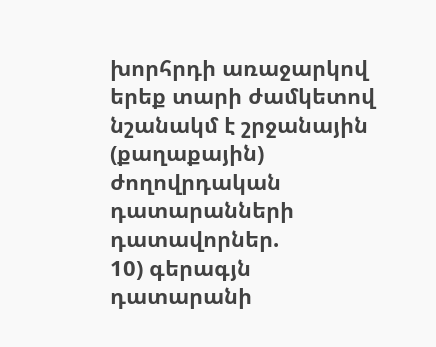խորհրդի առաջարկով երեք տարի ժամկետով նշանակմ է շրջանային (քաղաքային) ժողովրդական դատարանների դատավորներ.
10) գերագյն դատարանի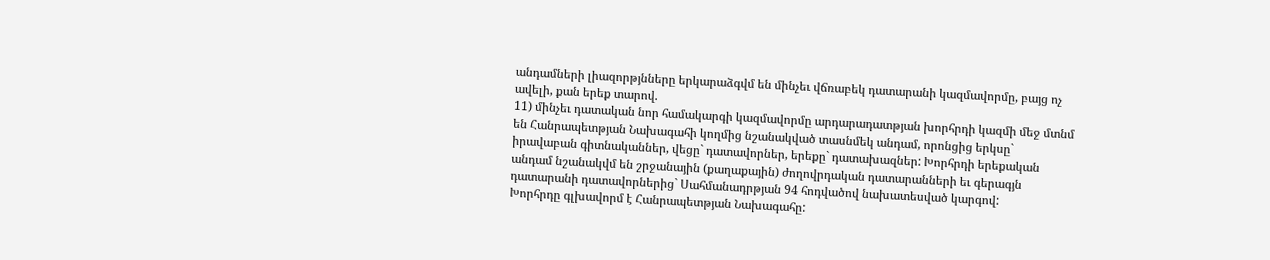անդամների լիազորթյնները երկարաձգվմ են մինչեւ վճռաբեկ դատարանի կազմավորմը, բայց ոչ ավելի, քան երեք տարով.
11) մինչեւ դատական նոր համակարգի կազմավորմը արդարադատթյան խորհրդի կազմի մեջ մտնմ են Հանրապետթյան Նախագահի կողմից նշանակված տասնմեկ անդամ, որոնցից երկսը` իրավաբան գիտնականներ, վեցը` դատավորներ, երեքը` դատախազներ: Խորհրդի երեքական անդամ նշանակվմ են շրջանային (քաղաքային) ժողովրդական դատարանների եւ գերագյն դատարանի դատավորներից` Սահմանադրթյան 94 հոդվածով նախատեսված կարգով:
Խորհրդը գլխավորմ է Հանրապետթյան Նախագահը: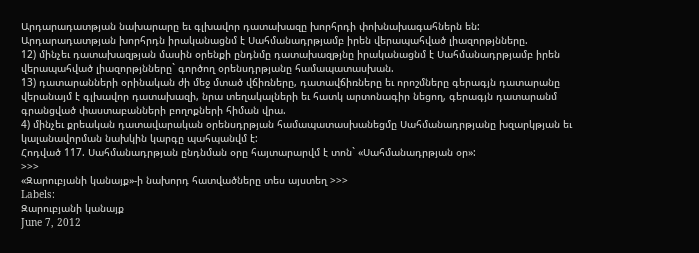Արդարադատթյան նախարարը եւ գլխավոր դատախազը խորհրդի փոխնախագահներն են:
Արդարադատթյան խորհրդն իրականացնմ է Սահմանադրթյամբ իրեն վերապահված լիազորթյնները.
12) մինչեւ դատախազթյան մասին օրենքի ընդնմը դատախազթյնը իրականացնմ է Սահմանադրթյամբ իրեն վերապահված լիազորթյնները` գործող օրենսդրթյանը համապատասխան.
13) դատարանների օրինական ժի մեջ մտած վճիռները, դատավճիռները եւ որոշմները գերագյն դատարանը վերանայմ է գլխավոր դատախազի, նրա տեղակալների եւ հատկ արտոնագիր նեցող, գերագյն դատարանմ գրանցված փաստաբանների բողոքների հիման վրա.
4) մինչեւ քրեական դատավարական օրենսդրթյան համապատասխանեցմը Սահմանադրթյանը խզարկթյան եւ կալանավորման նախկին կարգը պահպանվմ է:
Հոդված 117. Սահմանադրթյան ընդնման օրը հայտարարվմ է տոն` «Սահմանադրթյան օր»:
>>>
«Զարուբյանի կանայք»-ի նախորդ հատվածները տես այստեղ >>>
Labels:
Զարուբյանի կանայք
June 7, 2012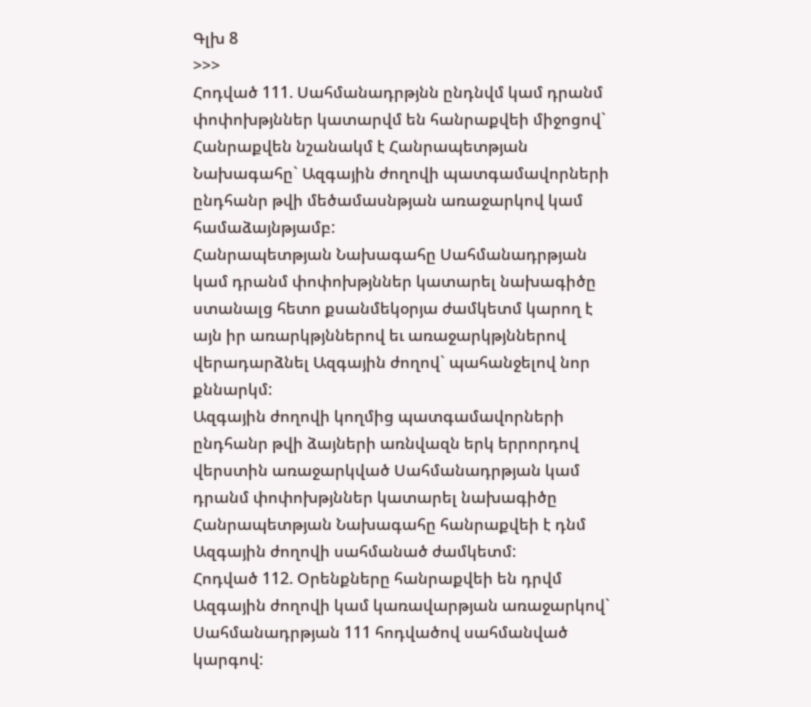Գլխ 8
>>>
Հոդված 111. Սահմանադրթյնն ընդնվմ կամ դրանմ փոփոխթյններ կատարվմ են հանրաքվեի միջոցով`
Հանրաքվեն նշանակմ է Հանրապետթյան Նախագահը` Ազգային ժողովի պատգամավորների ընդհանր թվի մեծամասնթյան առաջարկով կամ համաձայնթյամբ:
Հանրապետթյան Նախագահը Սահմանադրթյան կամ դրանմ փոփոխթյններ կատարել նախագիծը ստանալց հետո քսանմեկօրյա ժամկետմ կարող է այն իր առարկթյններով եւ առաջարկթյններով վերադարձնել Ազգային ժողով` պահանջելով նոր քննարկմ:
Ազգային ժողովի կողմից պատգամավորների ընդհանր թվի ձայների առնվազն երկ երրորդով վերստին առաջարկված Սահմանադրթյան կամ դրանմ փոփոխթյններ կատարել նախագիծը Հանրապետթյան Նախագահը հանրաքվեի է դնմ Ազգային ժողովի սահմանած ժամկետմ:
Հոդված 112. Օրենքները հանրաքվեի են դրվմ Ազգային ժողովի կամ կառավարթյան առաջարկով` Սահմանադրթյան 111 հոդվածով սահմանված կարգով: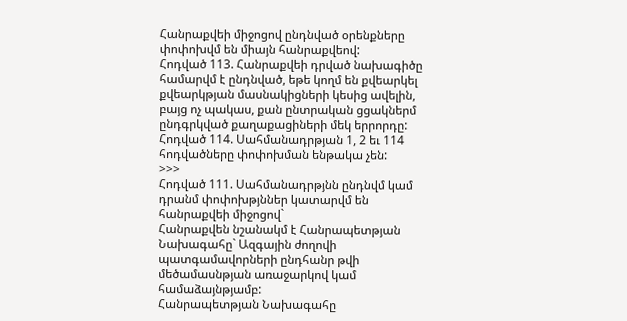Հանրաքվեի միջոցով ընդնված օրենքները փոփոխվմ են միայն հանրաքվեով:
Հոդված 113. Հանրաքվեի դրված նախագիծը համարվմ է ընդնված, եթե կողմ են քվեարկել քվեարկթյան մասնակիցների կեսից ավելին, բայց ոչ պակաս, քան ընտրական ցցակներմ ընդգրկված քաղաքացիների մեկ երրորդը:
Հոդված 114. Սահմանադրթյան 1, 2 եւ 114 հոդվածները փոփոխման ենթակա չեն:
>>>
Հոդված 111. Սահմանադրթյնն ընդնվմ կամ դրանմ փոփոխթյններ կատարվմ են հանրաքվեի միջոցով`
Հանրաքվեն նշանակմ է Հանրապետթյան Նախագահը` Ազգային ժողովի պատգամավորների ընդհանր թվի մեծամասնթյան առաջարկով կամ համաձայնթյամբ:
Հանրապետթյան Նախագահը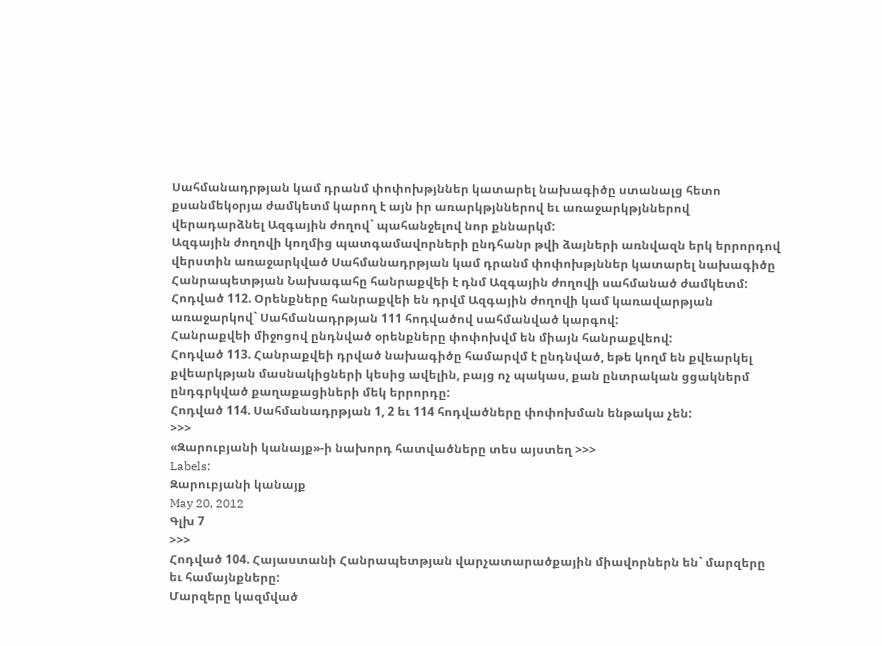Սահմանադրթյան կամ դրանմ փոփոխթյններ կատարել նախագիծը ստանալց հետո քսանմեկօրյա ժամկետմ կարող է այն իր առարկթյններով եւ առաջարկթյններով վերադարձնել Ազգային ժողով` պահանջելով նոր քննարկմ:
Ազգային ժողովի կողմից պատգամավորների ընդհանր թվի ձայների առնվազն երկ երրորդով վերստին առաջարկված Սահմանադրթյան կամ դրանմ փոփոխթյններ կատարել նախագիծը Հանրապետթյան Նախագահը հանրաքվեի է դնմ Ազգային ժողովի սահմանած ժամկետմ:
Հոդված 112. Օրենքները հանրաքվեի են դրվմ Ազգային ժողովի կամ կառավարթյան առաջարկով` Սահմանադրթյան 111 հոդվածով սահմանված կարգով:
Հանրաքվեի միջոցով ընդնված օրենքները փոփոխվմ են միայն հանրաքվեով:
Հոդված 113. Հանրաքվեի դրված նախագիծը համարվմ է ընդնված, եթե կողմ են քվեարկել քվեարկթյան մասնակիցների կեսից ավելին, բայց ոչ պակաս, քան ընտրական ցցակներմ ընդգրկված քաղաքացիների մեկ երրորդը:
Հոդված 114. Սահմանադրթյան 1, 2 եւ 114 հոդվածները փոփոխման ենթակա չեն:
>>>
«Զարուբյանի կանայք»-ի նախորդ հատվածները տես այստեղ >>>
Labels:
Զարուբյանի կանայք
May 20, 2012
Գլխ 7
>>>
Հոդված 104. Հայաստանի Հանրապետթյան վարչատարածքային միավորներն են` մարզերը եւ համայնքները:
Մարզերը կազմված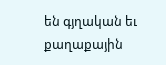են գյղական եւ քաղաքային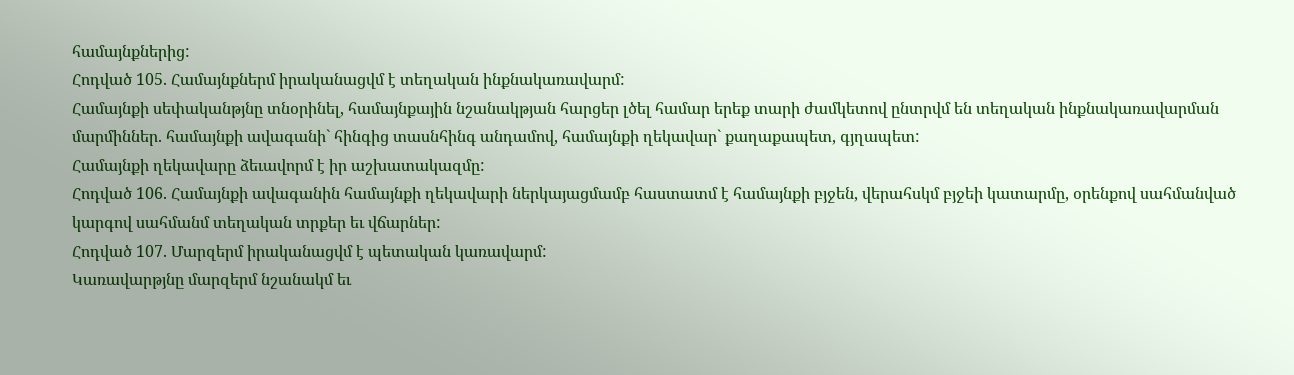համայնքներից:
Հոդված 105. Համայնքներմ իրականացվմ է տեղական ինքնակառավարմ:
Համայնքի սեփականթյնը տնօրինել, համայնքային նշանակթյան հարցեր լծել համար երեք տարի ժամկետով ընտրվմ են տեղական ինքնակառավարման մարմիններ. համայնքի ավագանի` հինգից տասնհինգ անդամով, համայնքի ղեկավար` քաղաքապետ, գյղապետ:
Համայնքի ղեկավարը ձեւավորմ է իր աշխատակազմը:
Հոդված 106. Համայնքի ավագանին համայնքի ղեկավարի ներկայացմամբ հաստատմ է համայնքի բյջեն, վերահսկմ բյջեի կատարմը, օրենքով սահմանված կարգով սահմանմ տեղական տրքեր եւ վճարներ:
Հոդված 107. Մարզերմ իրականացվմ է պետական կառավարմ:
Կառավարթյնը մարզերմ նշանակմ եւ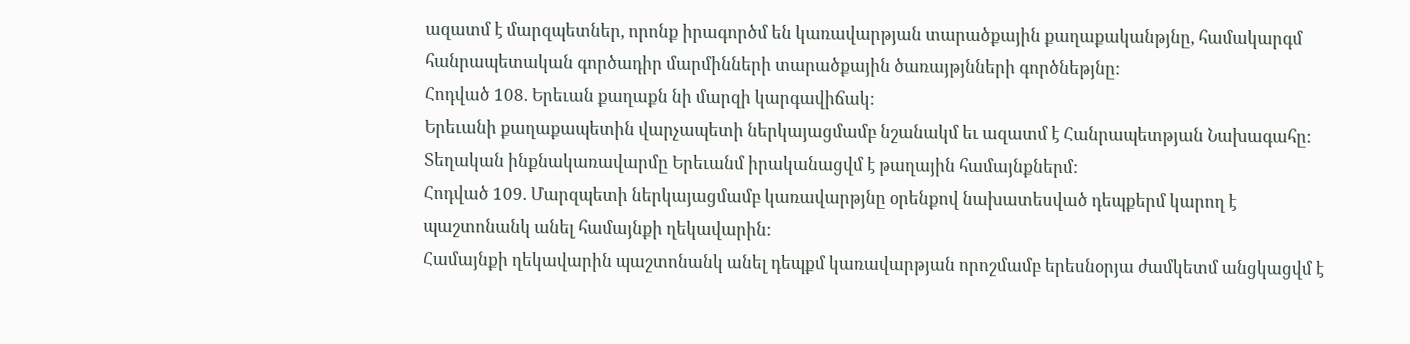ազատմ է մարզպետներ, որոնք իրագործմ են կառավարթյան տարածքային քաղաքականթյնը, համակարգմ հանրապետական գործադիր մարմինների տարածքային ծառայթյնների գործնեթյնը:
Հոդված 108. Երեւան քաղաքն նի մարզի կարգավիճակ:
Երեւանի քաղաքապետին վարչապետի ներկայացմամբ նշանակմ եւ ազատմ է Հանրապետթյան Նախագահը:
Տեղական ինքնակառավարմը Երեւանմ իրականացվմ է թաղային համայնքներմ:
Հոդված 109. Մարզպետի ներկայացմամբ կառավարթյնը օրենքով նախատեսված դեպքերմ կարող է պաշտոնանկ անել համայնքի ղեկավարին:
Համայնքի ղեկավարին պաշտոնանկ անել դեպքմ կառավարթյան որոշմամբ երեսնօրյա ժամկետմ անցկացվմ է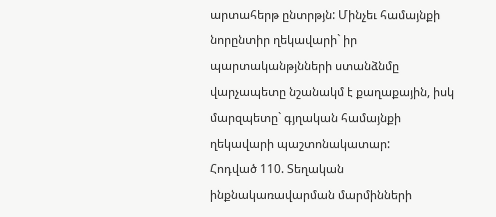արտահերթ ընտրթյն: Մինչեւ համայնքի նորընտիր ղեկավարի` իր պարտականթյնների ստանձնմը վարչապետը նշանակմ է քաղաքային, իսկ մարզպետը` գյղական համայնքի ղեկավարի պաշտոնակատար:
Հոդված 110. Տեղական ինքնակառավարման մարմինների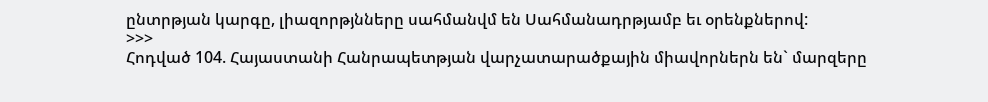ընտրթյան կարգը, լիազորթյնները սահմանվմ են Սահմանադրթյամբ եւ օրենքներով:
>>>
Հոդված 104. Հայաստանի Հանրապետթյան վարչատարածքային միավորներն են` մարզերը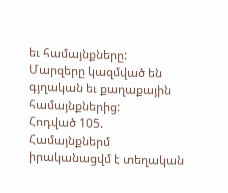եւ համայնքները:
Մարզերը կազմված են գյղական եւ քաղաքային համայնքներից:
Հոդված 105. Համայնքներմ իրականացվմ է տեղական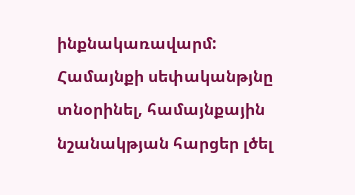ինքնակառավարմ:
Համայնքի սեփականթյնը տնօրինել, համայնքային նշանակթյան հարցեր լծել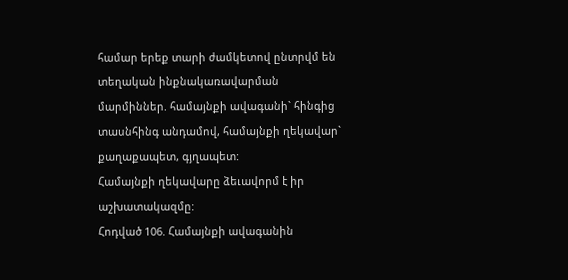համար երեք տարի ժամկետով ընտրվմ են տեղական ինքնակառավարման մարմիններ. համայնքի ավագանի` հինգից տասնհինգ անդամով, համայնքի ղեկավար` քաղաքապետ, գյղապետ:
Համայնքի ղեկավարը ձեւավորմ է իր աշխատակազմը:
Հոդված 106. Համայնքի ավագանին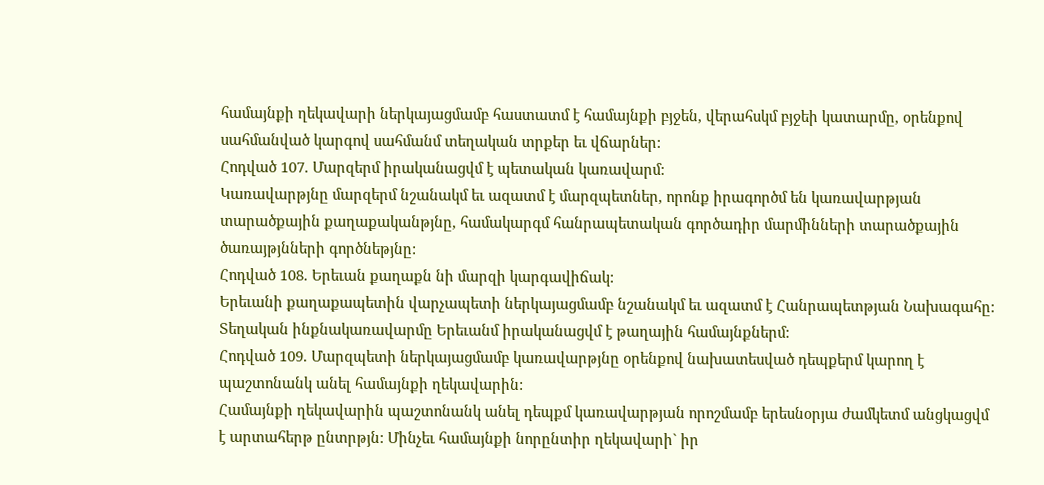համայնքի ղեկավարի ներկայացմամբ հաստատմ է համայնքի բյջեն, վերահսկմ բյջեի կատարմը, օրենքով սահմանված կարգով սահմանմ տեղական տրքեր եւ վճարներ:
Հոդված 107. Մարզերմ իրականացվմ է պետական կառավարմ:
Կառավարթյնը մարզերմ նշանակմ եւ ազատմ է մարզպետներ, որոնք իրագործմ են կառավարթյան տարածքային քաղաքականթյնը, համակարգմ հանրապետական գործադիր մարմինների տարածքային ծառայթյնների գործնեթյնը:
Հոդված 108. Երեւան քաղաքն նի մարզի կարգավիճակ:
Երեւանի քաղաքապետին վարչապետի ներկայացմամբ նշանակմ եւ ազատմ է Հանրապետթյան Նախագահը:
Տեղական ինքնակառավարմը Երեւանմ իրականացվմ է թաղային համայնքներմ:
Հոդված 109. Մարզպետի ներկայացմամբ կառավարթյնը օրենքով նախատեսված դեպքերմ կարող է պաշտոնանկ անել համայնքի ղեկավարին:
Համայնքի ղեկավարին պաշտոնանկ անել դեպքմ կառավարթյան որոշմամբ երեսնօրյա ժամկետմ անցկացվմ է արտահերթ ընտրթյն: Մինչեւ համայնքի նորընտիր ղեկավարի` իր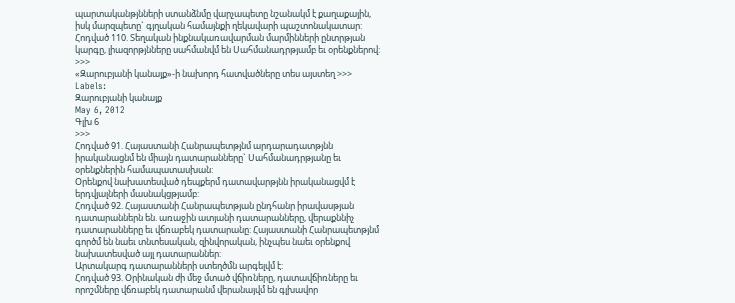պարտականթյնների ստանձնմը վարչապետը նշանակմ է քաղաքային, իսկ մարզպետը` գյղական համայնքի ղեկավարի պաշտոնակատար:
Հոդված 110. Տեղական ինքնակառավարման մարմինների ընտրթյան կարգը, լիազորթյնները սահմանվմ են Սահմանադրթյամբ եւ օրենքներով:
>>>
«Զարուբյանի կանայք»-ի նախորդ հատվածները տես այստեղ >>>
Labels:
Զարուբյանի կանայք
May 6, 2012
Գլխ 6
>>>
Հոդված 91. Հայաստանի Հանրապետթյնմ արդարադատթյնն իրականացնմ են միայն դատարանները` Սահմանադրթյանը եւ օրենքներին համապատասխան:
Օրենքով նախատեսված դեպքերմ դատավարթյնն իրականացվմ է երդվյալների մասնակցթյամբ:
Հոդված 92. Հայաստանի Հանրապետթյան ընդհանր իրավասթյան դատարաններն են. առաջին ատյանի դատարանները, վերաքննիչ դատարանները եւ վճռաբեկ դատարանը: Հայաստանի Հանրապետթյնմ գործմ են նաեւ տնտեսական, զինվորական, ինչպես նաեւ օրենքով նախատեսված այլ դատարաններ:
Արտակարգ դատարանների ստեղծմն արգելվմ է:
Հոդված 93. Օրինական ժի մեջ մտած վճիռները, դատավճիռները եւ որոշմները վճռաբեկ դատարանմ վերանայվմ են գլխավոր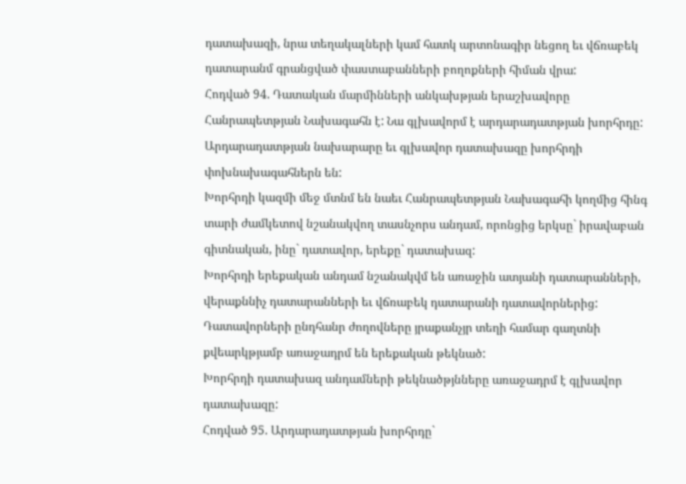դատախազի, նրա տեղակալների կամ հատկ արտոնագիր նեցող եւ վճռաբեկ դատարանմ գրանցված փաստաբանների բողոքների հիման վրա:
Հոդված 94. Դատական մարմինների անկախթյան երաշխավորը Հանրապետթյան Նախագահն է: Նա գլխավորմ է արդարադատթյան խորհրդը:
Արդարադատթյան նախարարը եւ գլխավոր դատախազը խորհրդի փոխնախագահներն են:
Խորհրդի կազմի մեջ մտնմ են նաեւ Հանրապետթյան Նախագահի կողմից հինգ տարի ժամկետով նշանակվող տասնչորս անդամ, որոնցից երկսը` իրավաբան գիտնական, ինը` դատավոր, երեքը` դատախազ:
Խորհրդի երեքական անդամ նշանակվմ են առաջին ատյանի դատարանների, վերաքննիչ դատարանների եւ վճռաբեկ դատարանի դատավորներից: Դատավորների ընդհանր ժողովները յրաքանչյր տեղի համար գաղտնի քվեարկթյամբ առաջադրմ են երեքական թեկնած:
Խորհրդի դատախազ անդամների թեկնածթյնները առաջադրմ է գլխավոր դատախազը:
Հոդված 95. Արդարադատթյան խորհրդը`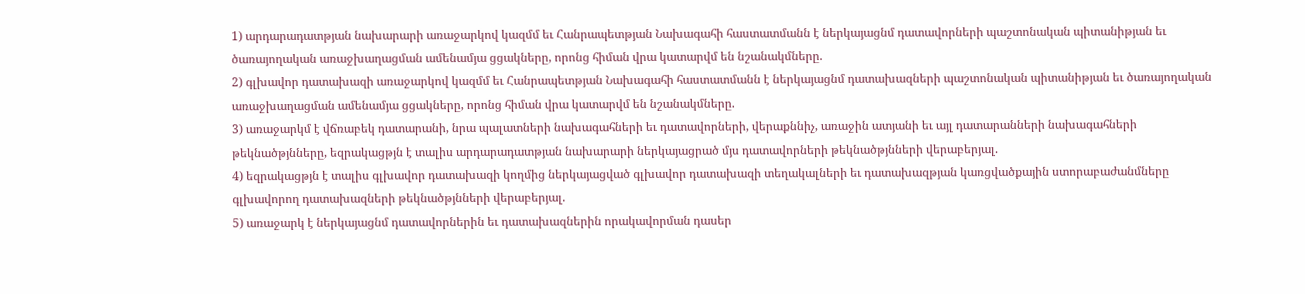1) արդարադատթյան նախարարի առաջարկով կազմմ եւ Հանրապետթյան Նախագահի հաստատմանն է ներկայացնմ դատավորների պաշտոնական պիտանիթյան եւ ծառայողական առաջխաղացման ամենամյա ցցակները, որոնց հիման վրա կատարվմ են նշանակմները.
2) գլխավոր դատախազի առաջարկով կազմմ եւ Հանրապետթյան Նախագահի հաստատմանն է ներկայացնմ դատախազների պաշտոնական պիտանիթյան եւ ծառայողական առաջխաղացման ամենամյա ցցակները, որոնց հիման վրա կատարվմ են նշանակմները.
3) առաջարկմ է վճռաբեկ դատարանի, նրա պալատների նախագահների եւ դատավորների, վերաքննիչ, առաջին ատյանի եւ այլ դատարանների նախագահների թեկնածթյնները, եզրակացթյն է տալիս արդարադատթյան նախարարի ներկայացրած մյս դատավորների թեկնածթյնների վերաբերյալ.
4) եզրակացթյն է տալիս գլխավոր դատախազի կողմից ներկայացված գլխավոր դատախազի տեղակալների եւ դատախազթյան կառցվածքային ստորաբաժանմները գլխավորող դատախազների թեկնածթյնների վերաբերյալ.
5) առաջարկ է ներկայացնմ դատավորներին եւ դատախազներին որակավորման դասեր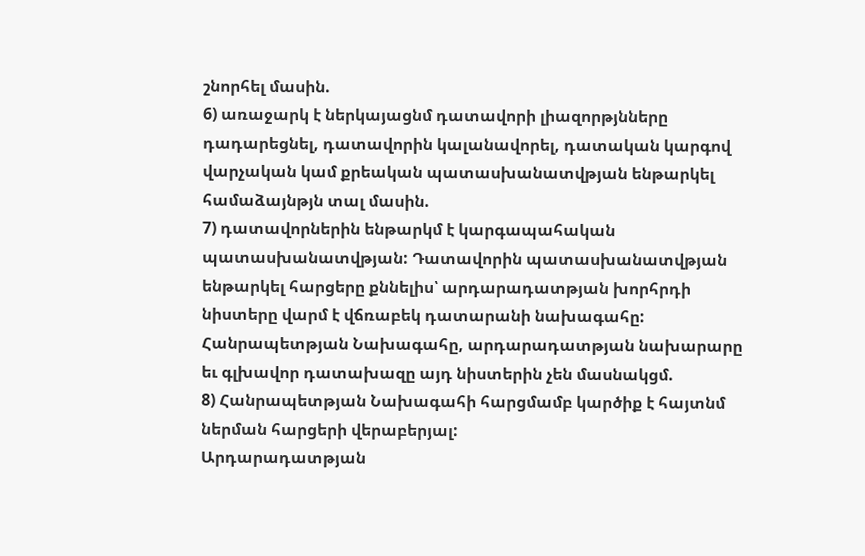շնորհել մասին.
6) առաջարկ է ներկայացնմ դատավորի լիազորթյնները դադարեցնել, դատավորին կալանավորել, դատական կարգով վարչական կամ քրեական պատասխանատվթյան ենթարկել համաձայնթյն տալ մասին.
7) դատավորներին ենթարկմ է կարգապահական պատասխանատվթյան: Դատավորին պատասխանատվթյան ենթարկել հարցերը քննելիս՝ արդարադատթյան խորհրդի նիստերը վարմ է վճռաբեկ դատարանի նախագահը: Հանրապետթյան Նախագահը, արդարադատթյան նախարարը եւ գլխավոր դատախազը այդ նիստերին չեն մասնակցմ.
8) Հանրապետթյան Նախագահի հարցմամբ կարծիք է հայտնմ ներման հարցերի վերաբերյալ:
Արդարադատթյան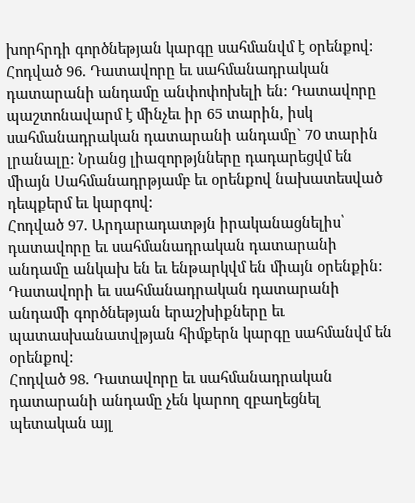խորհրդի գործնեթյան կարգը սահմանվմ է օրենքով:
Հոդված 96. Դատավորը եւ սահմանադրական դատարանի անդամը անփոփոխելի են: Դատավորը պաշտոնավարմ է մինչեւ իր 65 տարին, իսկ սահմանադրական դատարանի անդամը` 70 տարին լրանալը: Նրանց լիազորթյնները դադարեցվմ են միայն Սահմանադրթյամբ եւ օրենքով նախատեսված դեպքերմ եւ կարգով:
Հոդված 97. Արդարադատթյն իրականացնելիս՝ դատավորը եւ սահմանադրական դատարանի անդամը անկախ են եւ ենթարկվմ են միայն օրենքին:
Դատավորի եւ սահմանադրական դատարանի անդամի գործնեթյան երաշխիքները եւ պատասխանատվթյան հիմքերն կարգը սահմանվմ են օրենքով:
Հոդված 98. Դատավորը եւ սահմանադրական դատարանի անդամը չեն կարող զբաղեցնել պետական այլ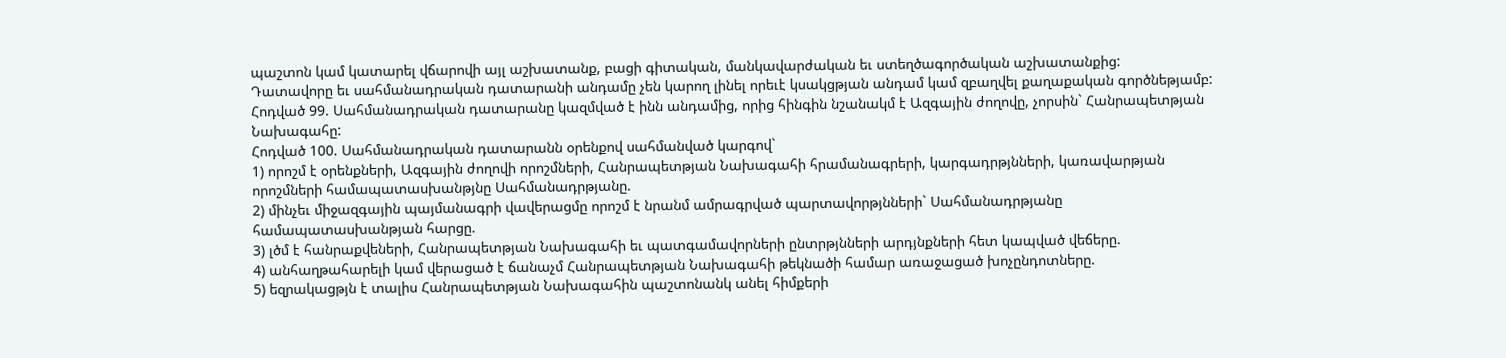պաշտոն կամ կատարել վճարովի այլ աշխատանք, բացի գիտական, մանկավարժական եւ ստեղծագործական աշխատանքից:
Դատավորը եւ սահմանադրական դատարանի անդամը չեն կարող լինել որեւէ կսակցթյան անդամ կամ զբաղվել քաղաքական գործնեթյամբ:
Հոդված 99. Սահմանադրական դատարանը կազմված է ինն անդամից, որից հինգին նշանակմ է Ազգային ժողովը, չորսին` Հանրապետթյան Նախագահը:
Հոդված 100. Սահմանադրական դատարանն օրենքով սահմանված կարգով`
1) որոշմ է օրենքների, Ազգային ժողովի որոշմների, Հանրապետթյան Նախագահի հրամանագրերի, կարգադրթյնների, կառավարթյան որոշմների համապատասխանթյնը Սահմանադրթյանը.
2) մինչեւ միջազգային պայմանագրի վավերացմը որոշմ է նրանմ ամրագրված պարտավորթյնների` Սահմանադրթյանը համապատասխանթյան հարցը.
3) լծմ է հանրաքվեների, Հանրապետթյան Նախագահի եւ պատգամավորների ընտրթյնների արդյնքների հետ կապված վեճերը.
4) անհաղթահարելի կամ վերացած է ճանաչմ Հանրապետթյան Նախագահի թեկնածի համար առաջացած խոչընդոտները.
5) եզրակացթյն է տալիս Հանրապետթյան Նախագահին պաշտոնանկ անել հիմքերի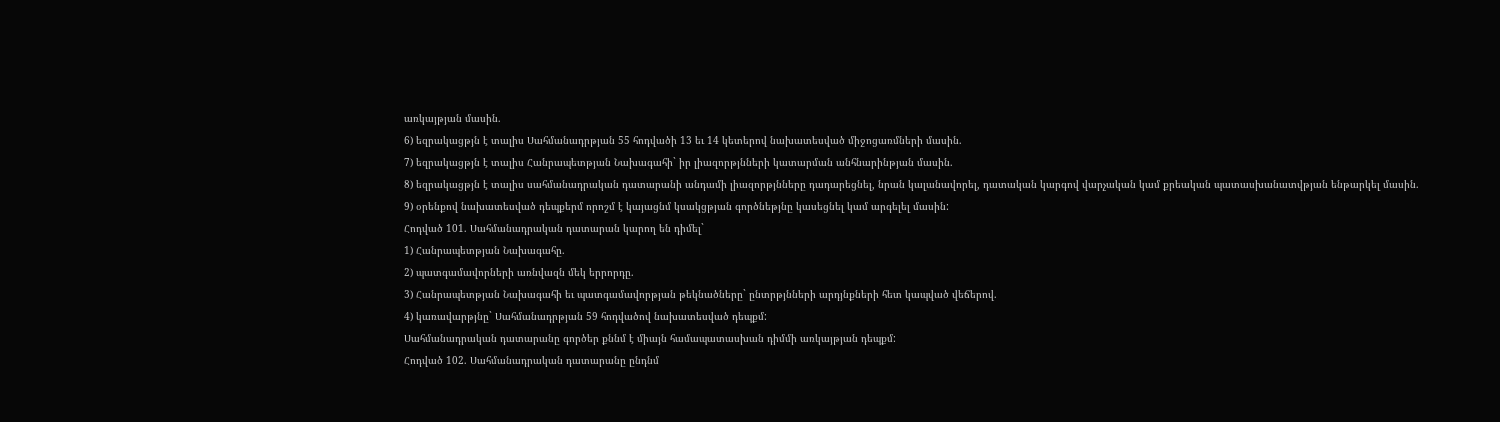առկայթյան մասին.
6) եզրակացթյն է տալիս Սահմանադրթյան 55 հոդվածի 13 եւ 14 կետերով նախատեսված միջոցառմների մասին.
7) եզրակացթյն է տալիս Հանրապետթյան Նախագահի` իր լիազորթյնների կատարման անհնարինթյան մասին.
8) եզրակացթյն է տալիս սահմանադրական դատարանի անդամի լիազորթյնները դադարեցնել, նրան կալանավորել, դատական կարգով վարչական կամ քրեական պատասխանատվթյան ենթարկել մասին.
9) օրենքով նախատեսված դեպքերմ որոշմ է կայացնմ կսակցթյան գործնեթյնը կասեցնել կամ արգելել մասին:
Հոդված 101. Սահմանադրական դատարան կարող են դիմել`
1) Հանրապետթյան Նախագահը.
2) պատգամավորների առնվազն մեկ երրորդը.
3) Հանրապետթյան Նախագահի եւ պատգամավորթյան թեկնածները` ընտրթյնների արդյնքների հետ կապված վեճերով.
4) կառավարթյնը` Սահմանադրթյան 59 հոդվածով նախատեսված դեպքմ:
Սահմանադրական դատարանը գործեր քննմ է միայն համապատասխան դիմմի առկայթյան դեպքմ:
Հոդված 102. Սահմանադրական դատարանը ընդնմ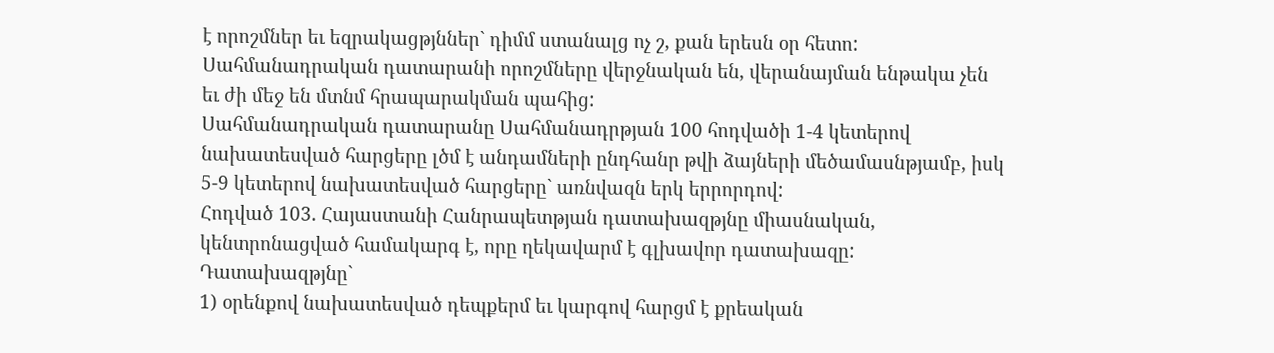է որոշմներ եւ եզրակացթյններ` դիմմ ստանալց ոչ շ, քան երեսն օր հետո:
Սահմանադրական դատարանի որոշմները վերջնական են, վերանայման ենթակա չեն եւ ժի մեջ են մտնմ հրապարակման պահից:
Սահմանադրական դատարանը Սահմանադրթյան 100 հոդվածի 1-4 կետերով նախատեսված հարցերը լծմ է անդամների ընդհանր թվի ձայների մեծամասնթյամբ, իսկ 5-9 կետերով նախատեսված հարցերը` առնվազն երկ երրորդով:
Հոդված 103. Հայաստանի Հանրապետթյան դատախազթյնը միասնական, կենտրոնացված համակարգ է, որը ղեկավարմ է գլխավոր դատախազը:
Դատախազթյնը`
1) օրենքով նախատեսված դեպքերմ եւ կարգով հարցմ է քրեական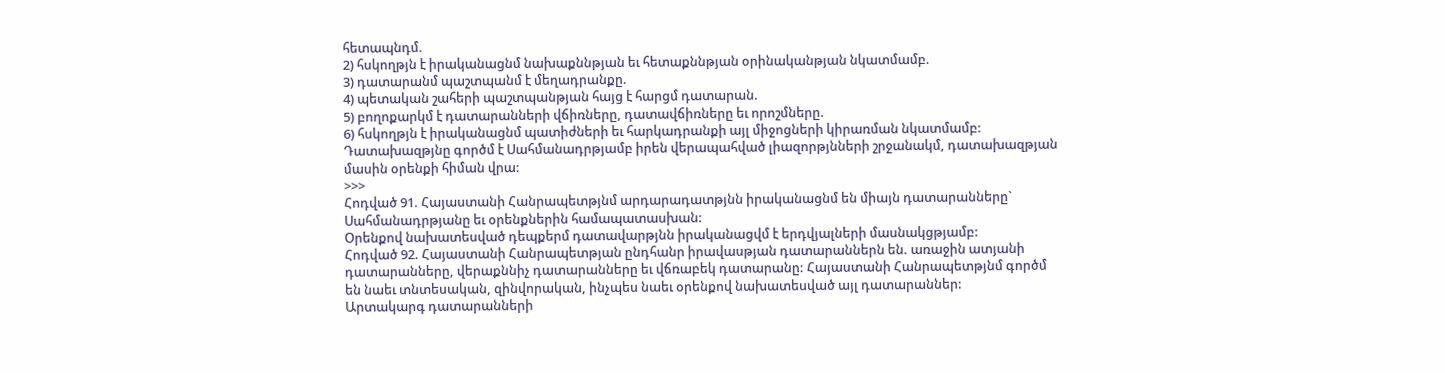հետապնդմ.
2) հսկողթյն է իրականացնմ նախաքննթյան եւ հետաքննթյան օրինականթյան նկատմամբ.
3) դատարանմ պաշտպանմ է մեղադրանքը.
4) պետական շահերի պաշտպանթյան հայց է հարցմ դատարան.
5) բողոքարկմ է դատարանների վճիռները, դատավճիռները եւ որոշմները.
6) հսկողթյն է իրականացնմ պատիժների եւ հարկադրանքի այլ միջոցների կիրառման նկատմամբ:
Դատախազթյնը գործմ է Սահմանադրթյամբ իրեն վերապահված լիազորթյնների շրջանակմ, դատախազթյան մասին օրենքի հիման վրա:
>>>
Հոդված 91. Հայաստանի Հանրապետթյնմ արդարադատթյնն իրականացնմ են միայն դատարանները` Սահմանադրթյանը եւ օրենքներին համապատասխան:
Օրենքով նախատեսված դեպքերմ դատավարթյնն իրականացվմ է երդվյալների մասնակցթյամբ:
Հոդված 92. Հայաստանի Հանրապետթյան ընդհանր իրավասթյան դատարաններն են. առաջին ատյանի դատարանները, վերաքննիչ դատարանները եւ վճռաբեկ դատարանը: Հայաստանի Հանրապետթյնմ գործմ են նաեւ տնտեսական, զինվորական, ինչպես նաեւ օրենքով նախատեսված այլ դատարաններ:
Արտակարգ դատարանների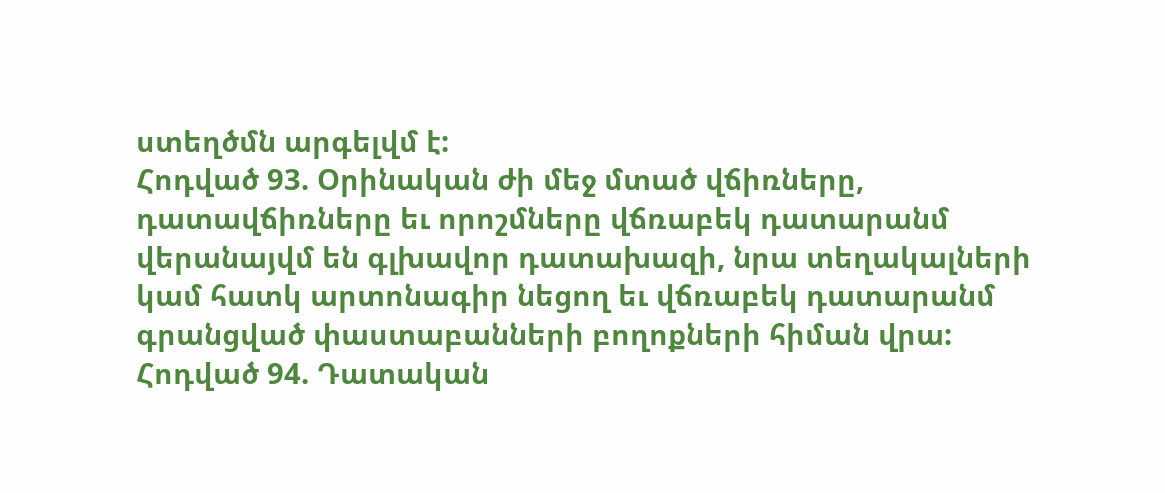ստեղծմն արգելվմ է:
Հոդված 93. Օրինական ժի մեջ մտած վճիռները, դատավճիռները եւ որոշմները վճռաբեկ դատարանմ վերանայվմ են գլխավոր դատախազի, նրա տեղակալների կամ հատկ արտոնագիր նեցող եւ վճռաբեկ դատարանմ գրանցված փաստաբանների բողոքների հիման վրա:
Հոդված 94. Դատական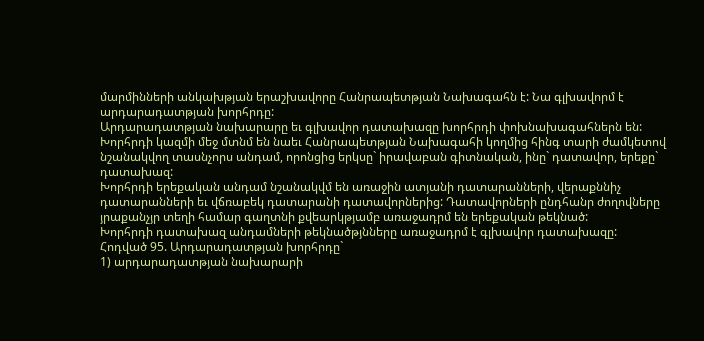մարմինների անկախթյան երաշխավորը Հանրապետթյան Նախագահն է: Նա գլխավորմ է արդարադատթյան խորհրդը:
Արդարադատթյան նախարարը եւ գլխավոր դատախազը խորհրդի փոխնախագահներն են:
Խորհրդի կազմի մեջ մտնմ են նաեւ Հանրապետթյան Նախագահի կողմից հինգ տարի ժամկետով նշանակվող տասնչորս անդամ, որոնցից երկսը` իրավաբան գիտնական, ինը` դատավոր, երեքը` դատախազ:
Խորհրդի երեքական անդամ նշանակվմ են առաջին ատյանի դատարանների, վերաքննիչ դատարանների եւ վճռաբեկ դատարանի դատավորներից: Դատավորների ընդհանր ժողովները յրաքանչյր տեղի համար գաղտնի քվեարկթյամբ առաջադրմ են երեքական թեկնած:
Խորհրդի դատախազ անդամների թեկնածթյնները առաջադրմ է գլխավոր դատախազը:
Հոդված 95. Արդարադատթյան խորհրդը`
1) արդարադատթյան նախարարի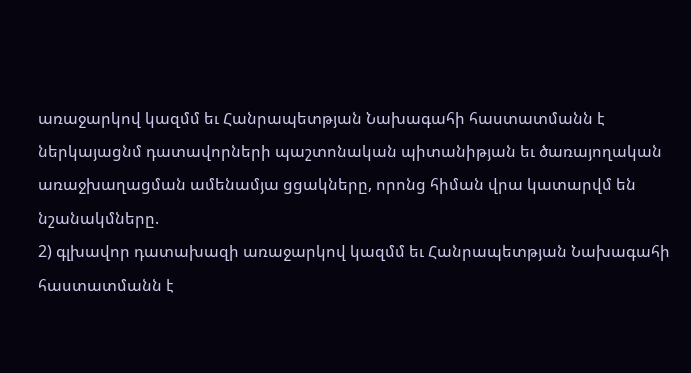առաջարկով կազմմ եւ Հանրապետթյան Նախագահի հաստատմանն է ներկայացնմ դատավորների պաշտոնական պիտանիթյան եւ ծառայողական առաջխաղացման ամենամյա ցցակները, որոնց հիման վրա կատարվմ են նշանակմները.
2) գլխավոր դատախազի առաջարկով կազմմ եւ Հանրապետթյան Նախագահի հաստատմանն է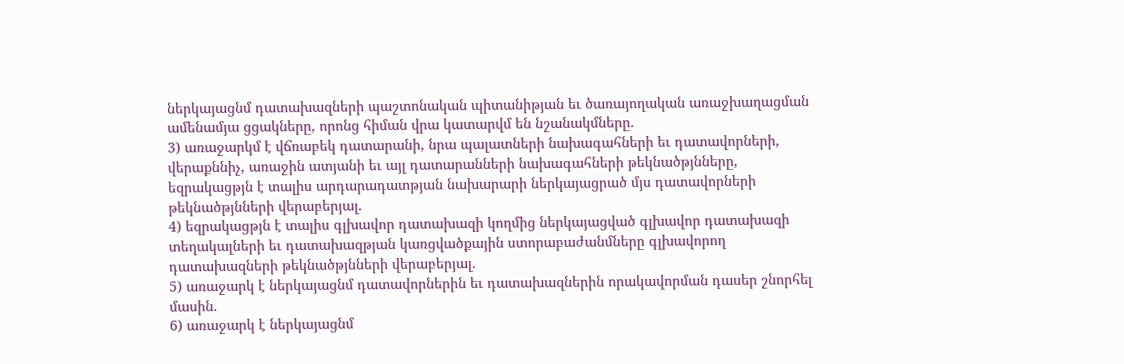ներկայացնմ դատախազների պաշտոնական պիտանիթյան եւ ծառայողական առաջխաղացման ամենամյա ցցակները, որոնց հիման վրա կատարվմ են նշանակմները.
3) առաջարկմ է վճռաբեկ դատարանի, նրա պալատների նախագահների եւ դատավորների, վերաքննիչ, առաջին ատյանի եւ այլ դատարանների նախագահների թեկնածթյնները, եզրակացթյն է տալիս արդարադատթյան նախարարի ներկայացրած մյս դատավորների թեկնածթյնների վերաբերյալ.
4) եզրակացթյն է տալիս գլխավոր դատախազի կողմից ներկայացված գլխավոր դատախազի տեղակալների եւ դատախազթյան կառցվածքային ստորաբաժանմները գլխավորող դատախազների թեկնածթյնների վերաբերյալ.
5) առաջարկ է ներկայացնմ դատավորներին եւ դատախազներին որակավորման դասեր շնորհել մասին.
6) առաջարկ է ներկայացնմ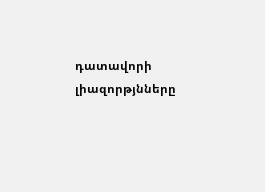դատավորի լիազորթյնները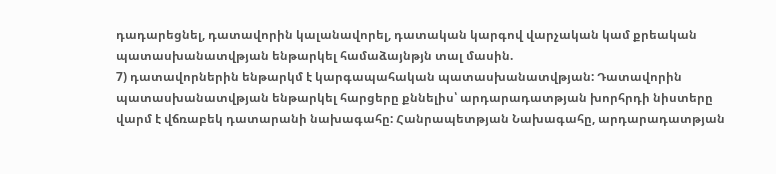դադարեցնել, դատավորին կալանավորել, դատական կարգով վարչական կամ քրեական պատասխանատվթյան ենթարկել համաձայնթյն տալ մասին.
7) դատավորներին ենթարկմ է կարգապահական պատասխանատվթյան: Դատավորին պատասխանատվթյան ենթարկել հարցերը քննելիս՝ արդարադատթյան խորհրդի նիստերը վարմ է վճռաբեկ դատարանի նախագահը: Հանրապետթյան Նախագահը, արդարադատթյան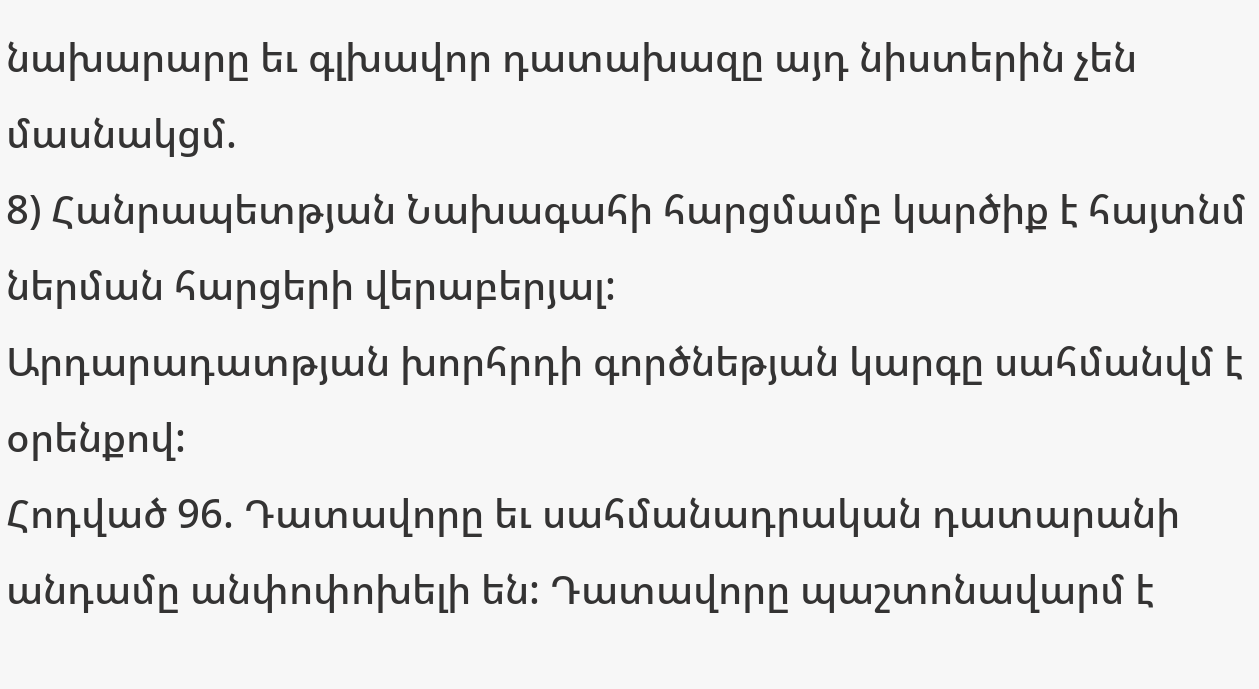նախարարը եւ գլխավոր դատախազը այդ նիստերին չեն մասնակցմ.
8) Հանրապետթյան Նախագահի հարցմամբ կարծիք է հայտնմ ներման հարցերի վերաբերյալ:
Արդարադատթյան խորհրդի գործնեթյան կարգը սահմանվմ է օրենքով:
Հոդված 96. Դատավորը եւ սահմանադրական դատարանի անդամը անփոփոխելի են: Դատավորը պաշտոնավարմ է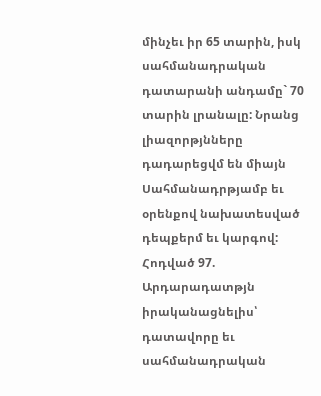մինչեւ իր 65 տարին, իսկ սահմանադրական դատարանի անդամը` 70 տարին լրանալը: Նրանց լիազորթյնները դադարեցվմ են միայն Սահմանադրթյամբ եւ օրենքով նախատեսված դեպքերմ եւ կարգով:
Հոդված 97. Արդարադատթյն իրականացնելիս՝ դատավորը եւ սահմանադրական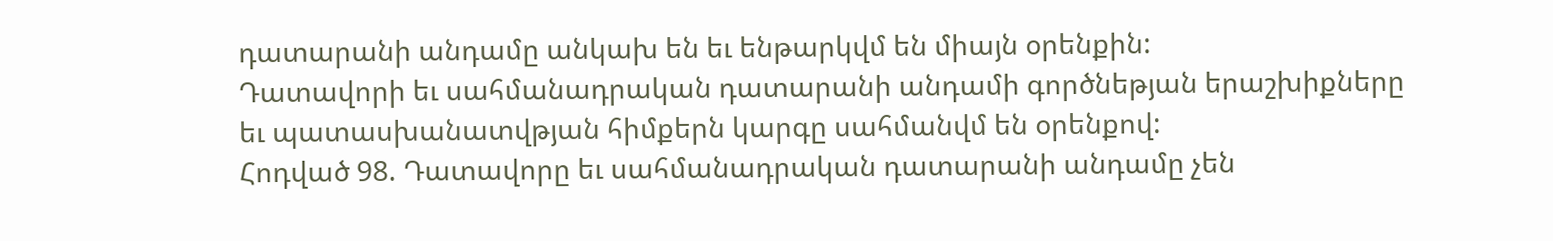դատարանի անդամը անկախ են եւ ենթարկվմ են միայն օրենքին:
Դատավորի եւ սահմանադրական դատարանի անդամի գործնեթյան երաշխիքները եւ պատասխանատվթյան հիմքերն կարգը սահմանվմ են օրենքով:
Հոդված 98. Դատավորը եւ սահմանադրական դատարանի անդամը չեն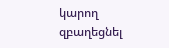կարող զբաղեցնել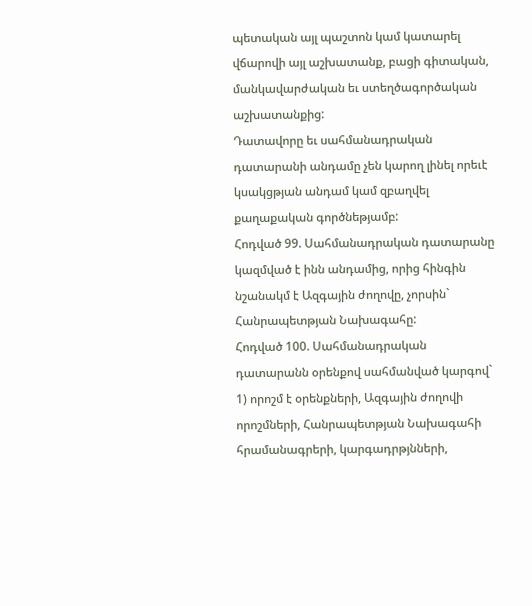պետական այլ պաշտոն կամ կատարել վճարովի այլ աշխատանք, բացի գիտական, մանկավարժական եւ ստեղծագործական աշխատանքից:
Դատավորը եւ սահմանադրական դատարանի անդամը չեն կարող լինել որեւէ կսակցթյան անդամ կամ զբաղվել քաղաքական գործնեթյամբ:
Հոդված 99. Սահմանադրական դատարանը կազմված է ինն անդամից, որից հինգին նշանակմ է Ազգային ժողովը, չորսին` Հանրապետթյան Նախագահը:
Հոդված 100. Սահմանադրական դատարանն օրենքով սահմանված կարգով`
1) որոշմ է օրենքների, Ազգային ժողովի որոշմների, Հանրապետթյան Նախագահի հրամանագրերի, կարգադրթյնների,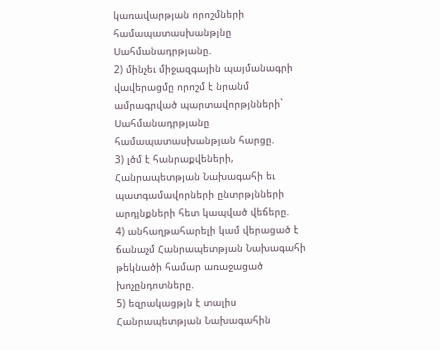կառավարթյան որոշմների համապատասխանթյնը Սահմանադրթյանը.
2) մինչեւ միջազգային պայմանագրի վավերացմը որոշմ է նրանմ ամրագրված պարտավորթյնների` Սահմանադրթյանը համապատասխանթյան հարցը.
3) լծմ է հանրաքվեների, Հանրապետթյան Նախագահի եւ պատգամավորների ընտրթյնների արդյնքների հետ կապված վեճերը.
4) անհաղթահարելի կամ վերացած է ճանաչմ Հանրապետթյան Նախագահի թեկնածի համար առաջացած խոչընդոտները.
5) եզրակացթյն է տալիս Հանրապետթյան Նախագահին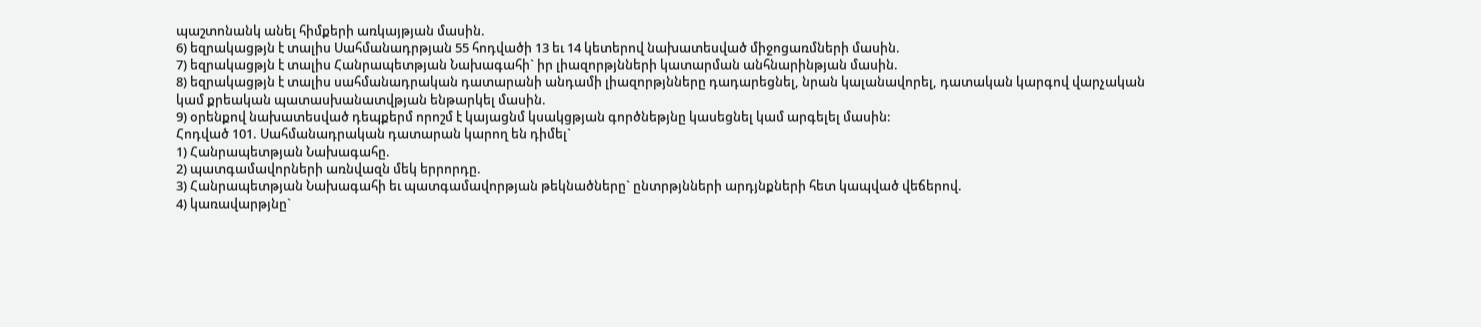պաշտոնանկ անել հիմքերի առկայթյան մասին.
6) եզրակացթյն է տալիս Սահմանադրթյան 55 հոդվածի 13 եւ 14 կետերով նախատեսված միջոցառմների մասին.
7) եզրակացթյն է տալիս Հանրապետթյան Նախագահի` իր լիազորթյնների կատարման անհնարինթյան մասին.
8) եզրակացթյն է տալիս սահմանադրական դատարանի անդամի լիազորթյնները դադարեցնել, նրան կալանավորել, դատական կարգով վարչական կամ քրեական պատասխանատվթյան ենթարկել մասին.
9) օրենքով նախատեսված դեպքերմ որոշմ է կայացնմ կսակցթյան գործնեթյնը կասեցնել կամ արգելել մասին:
Հոդված 101. Սահմանադրական դատարան կարող են դիմել`
1) Հանրապետթյան Նախագահը.
2) պատգամավորների առնվազն մեկ երրորդը.
3) Հանրապետթյան Նախագահի եւ պատգամավորթյան թեկնածները` ընտրթյնների արդյնքների հետ կապված վեճերով.
4) կառավարթյնը`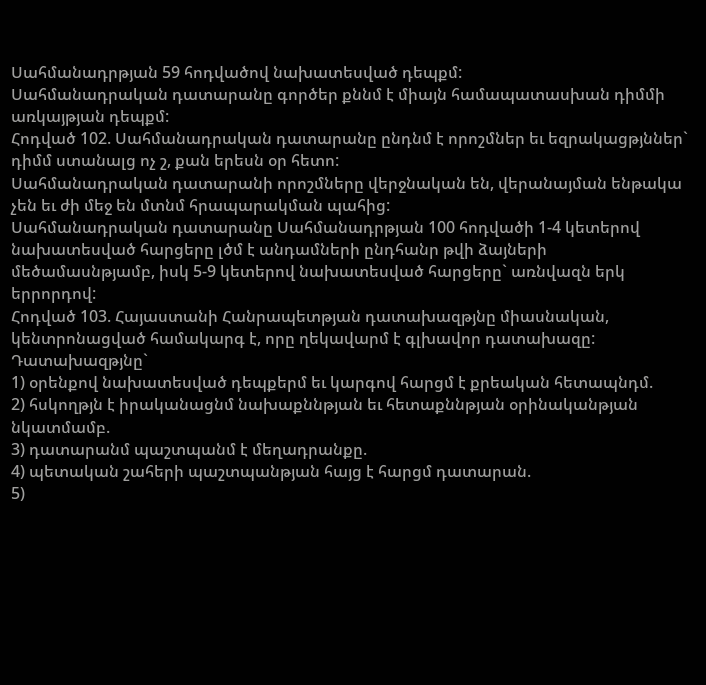Սահմանադրթյան 59 հոդվածով նախատեսված դեպքմ:
Սահմանադրական դատարանը գործեր քննմ է միայն համապատասխան դիմմի առկայթյան դեպքմ:
Հոդված 102. Սահմանադրական դատարանը ընդնմ է որոշմներ եւ եզրակացթյններ` դիմմ ստանալց ոչ շ, քան երեսն օր հետո:
Սահմանադրական դատարանի որոշմները վերջնական են, վերանայման ենթակա չեն եւ ժի մեջ են մտնմ հրապարակման պահից:
Սահմանադրական դատարանը Սահմանադրթյան 100 հոդվածի 1-4 կետերով նախատեսված հարցերը լծմ է անդամների ընդհանր թվի ձայների մեծամասնթյամբ, իսկ 5-9 կետերով նախատեսված հարցերը` առնվազն երկ երրորդով:
Հոդված 103. Հայաստանի Հանրապետթյան դատախազթյնը միասնական, կենտրոնացված համակարգ է, որը ղեկավարմ է գլխավոր դատախազը:
Դատախազթյնը`
1) օրենքով նախատեսված դեպքերմ եւ կարգով հարցմ է քրեական հետապնդմ.
2) հսկողթյն է իրականացնմ նախաքննթյան եւ հետաքննթյան օրինականթյան նկատմամբ.
3) դատարանմ պաշտպանմ է մեղադրանքը.
4) պետական շահերի պաշտպանթյան հայց է հարցմ դատարան.
5)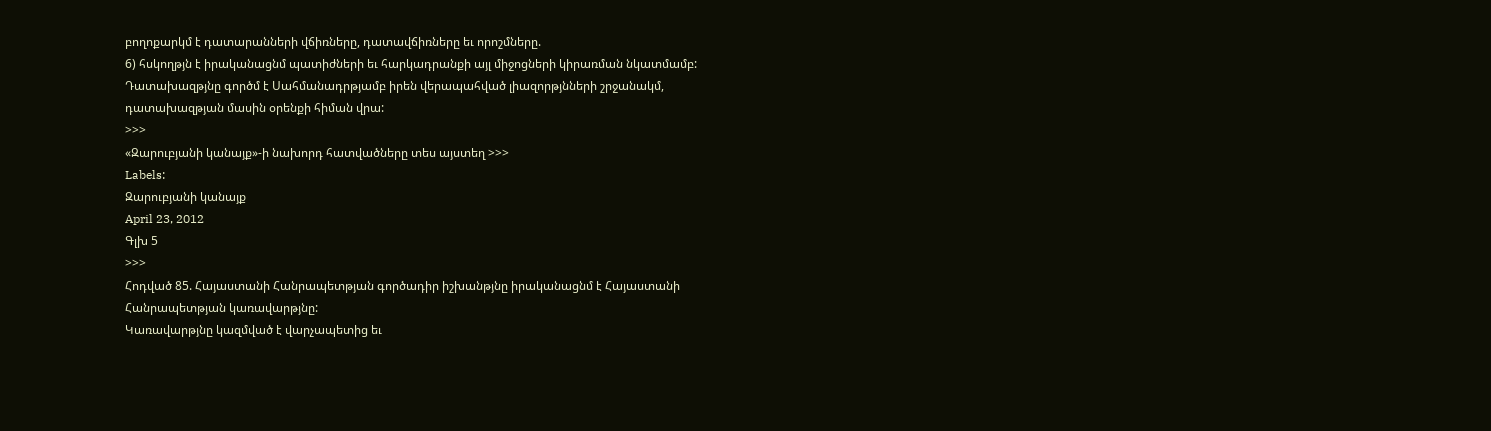բողոքարկմ է դատարանների վճիռները, դատավճիռները եւ որոշմները.
6) հսկողթյն է իրականացնմ պատիժների եւ հարկադրանքի այլ միջոցների կիրառման նկատմամբ:
Դատախազթյնը գործմ է Սահմանադրթյամբ իրեն վերապահված լիազորթյնների շրջանակմ, դատախազթյան մասին օրենքի հիման վրա:
>>>
«Զարուբյանի կանայք»-ի նախորդ հատվածները տես այստեղ >>>
Labels:
Զարուբյանի կանայք
April 23, 2012
Գլխ 5
>>>
Հոդված 85. Հայաստանի Հանրապետթյան գործադիր իշխանթյնը իրականացնմ է Հայաստանի Հանրապետթյան կառավարթյնը:
Կառավարթյնը կազմված է վարչապետից եւ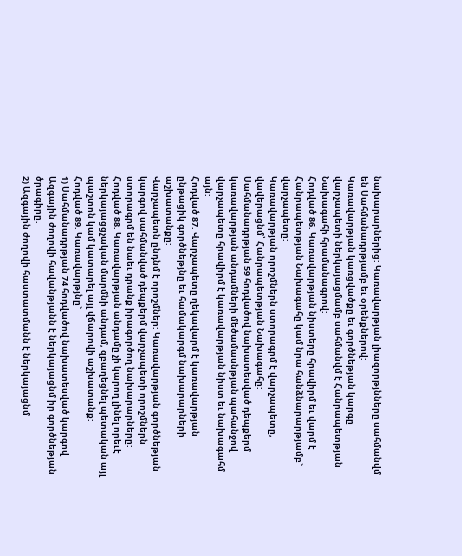նախարարներից: Կառավարթյան լիազորթյնները սահմանվմ են Սահմանադրթյամբ եւ օրենքներով:
Կառավարթյան կառցվածքը եւ գործնեթյան կարգը վարչապետի ներկայացմամբ սահմանվմ է Հանրապետթյան Նախագահի հրամանագրով:
Հոդված 86. Կառավարթյան նիստերը հրավիրմ եւ վարմ է Հանրապետթյան Նախագահը կամ նրա հանձնարարթյամբ` վարչապետը:
Կառավարթյան որոշմներն ստորագրմ է վարչապետը, վավերացնմ՝ Հանրապետթյան Նախագահը:
Սահմանադրթյան 59 հոդվածով նախատեսված դեպքերմ կառավարթյան անդամների մեծամասնթյան պահանջով վարչապետը հրավիրմ է կառավարթյան նիստ եւ նախագահմ այն:
Հոդված 87. Վարչապետը ղեկավարմ է կառավարթյան ընթացիկ գործնեթյնը եւ համակարգմ նախարարների աշխատանքը:
Վարչապետն ընդնմ է որոշմներ: Կառավարթյան գործնեթյան կարգով սահմանված դեպքերմ վարչապետի որոշմներն ստորագրմ են նաեւ դրանք իրագործող նախարարները:
Հոդված 88. Կառավարթյան անդամը չի կարող լինել որեւէ ներկայացցչական մարմնի անդամ, զբաղեցնել պետական այլ պաշտոն կամ կատարել այլ վճարովի աշխատանք:
Հոդված 89. Կառավարթյնը`
1) Սահմանադրթյան 74 հոդվածով նախատեսված կարգով Ազգային ժողովի հավանթյանն է ներկայացնմ իր գործնեթյան ծրագիրը.
2) Ազգային ժողովի հաստատմանն է ներկայացնմ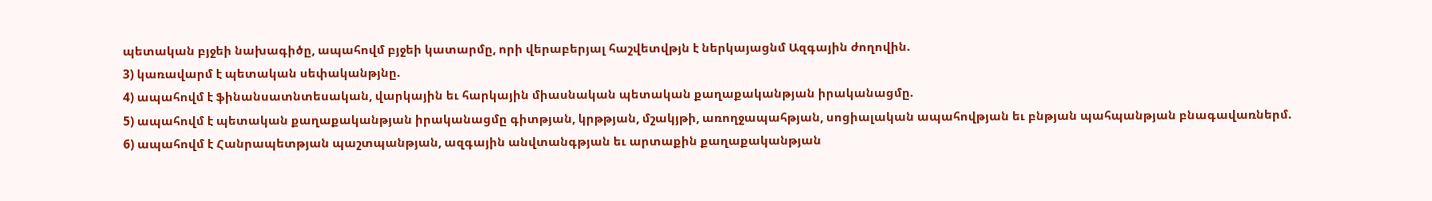պետական բյջեի նախագիծը, ապահովմ բյջեի կատարմը, որի վերաբերյալ հաշվետվթյն է ներկայացնմ Ազգային ժողովին.
3) կառավարմ է պետական սեփականթյնը.
4) ապահովմ է ֆինանսատնտեսական, վարկային եւ հարկային միասնական պետական քաղաքականթյան իրականացմը.
5) ապահովմ է պետական քաղաքականթյան իրականացմը գիտթյան, կրթթյան, մշակյթի, առողջապահթյան, սոցիալական ապահովթյան եւ բնթյան պահպանթյան բնագավառներմ.
6) ապահովմ է Հանրապետթյան պաշտպանթյան, ազգային անվտանգթյան եւ արտաքին քաղաքականթյան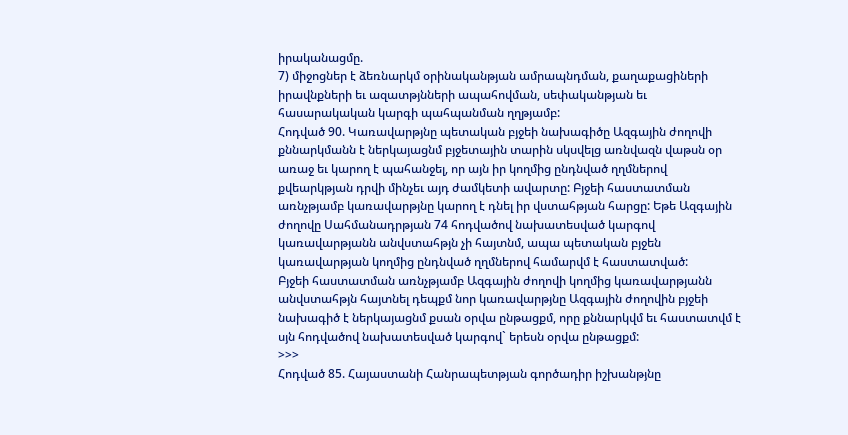իրականացմը.
7) միջոցներ է ձեռնարկմ օրինականթյան ամրապնդման, քաղաքացիների իրավնքների եւ ազատթյնների ապահովման, սեփականթյան եւ հասարակական կարգի պահպանման ղղթյամբ:
Հոդված 90. Կառավարթյնը պետական բյջեի նախագիծը Ազգային ժողովի քննարկմանն է ներկայացնմ բյջետային տարին սկսվելց առնվազն վաթսն օր առաջ եւ կարող է պահանջել, որ այն իր կողմից ընդնված ղղմներով քվեարկթյան դրվի մինչեւ այդ ժամկետի ավարտը: Բյջեի հաստատման առնչթյամբ կառավարթյնը կարող է դնել իր վստահթյան հարցը: Եթե Ազգային ժողովը Սահմանադրթյան 74 հոդվածով նախատեսված կարգով կառավարթյանն անվստահթյն չի հայտնմ, ապա պետական բյջեն կառավարթյան կողմից ընդնված ղղմներով համարվմ է հաստատված:
Բյջեի հաստատման առնչթյամբ Ազգային ժողովի կողմից կառավարթյանն անվստահթյն հայտնել դեպքմ նոր կառավարթյնը Ազգային ժողովին բյջեի նախագիծ է ներկայացնմ քսան օրվա ընթացքմ, որը քննարկվմ եւ հաստատվմ է սյն հոդվածով նախատեսված կարգով` երեսն օրվա ընթացքմ:
>>>
Հոդված 85. Հայաստանի Հանրապետթյան գործադիր իշխանթյնը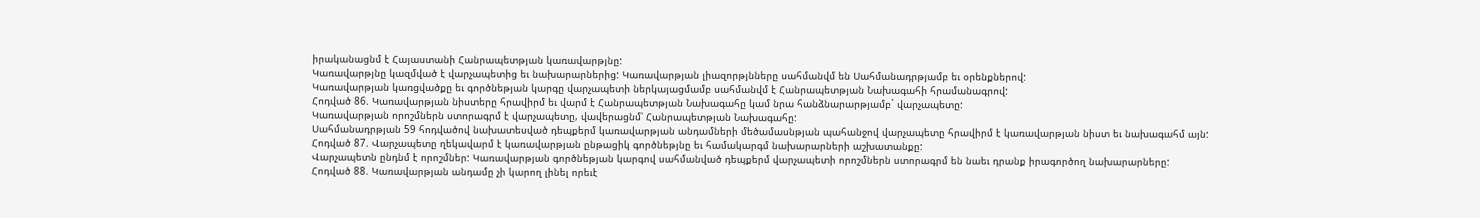իրականացնմ է Հայաստանի Հանրապետթյան կառավարթյնը:
Կառավարթյնը կազմված է վարչապետից եւ նախարարներից: Կառավարթյան լիազորթյնները սահմանվմ են Սահմանադրթյամբ եւ օրենքներով:
Կառավարթյան կառցվածքը եւ գործնեթյան կարգը վարչապետի ներկայացմամբ սահմանվմ է Հանրապետթյան Նախագահի հրամանագրով:
Հոդված 86. Կառավարթյան նիստերը հրավիրմ եւ վարմ է Հանրապետթյան Նախագահը կամ նրա հանձնարարթյամբ` վարչապետը:
Կառավարթյան որոշմներն ստորագրմ է վարչապետը, վավերացնմ՝ Հանրապետթյան Նախագահը:
Սահմանադրթյան 59 հոդվածով նախատեսված դեպքերմ կառավարթյան անդամների մեծամասնթյան պահանջով վարչապետը հրավիրմ է կառավարթյան նիստ եւ նախագահմ այն:
Հոդված 87. Վարչապետը ղեկավարմ է կառավարթյան ընթացիկ գործնեթյնը եւ համակարգմ նախարարների աշխատանքը:
Վարչապետն ընդնմ է որոշմներ: Կառավարթյան գործնեթյան կարգով սահմանված դեպքերմ վարչապետի որոշմներն ստորագրմ են նաեւ դրանք իրագործող նախարարները:
Հոդված 88. Կառավարթյան անդամը չի կարող լինել որեւէ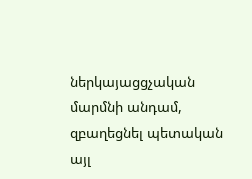ներկայացցչական մարմնի անդամ, զբաղեցնել պետական այլ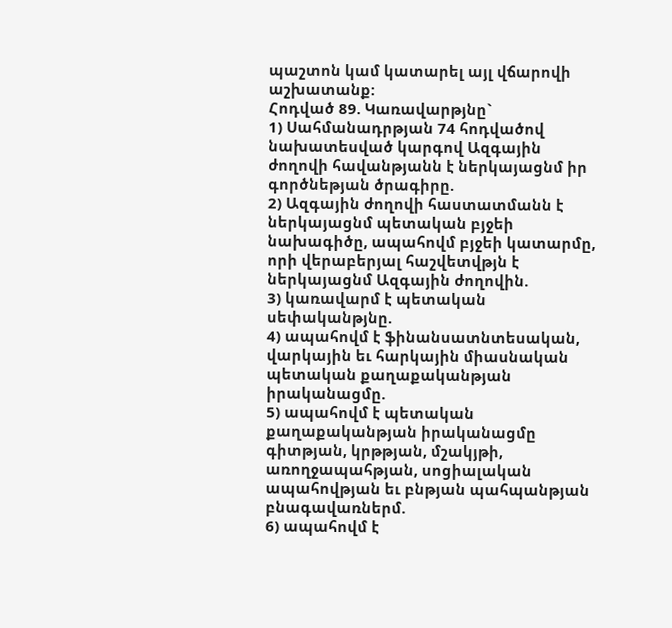պաշտոն կամ կատարել այլ վճարովի աշխատանք:
Հոդված 89. Կառավարթյնը`
1) Սահմանադրթյան 74 հոդվածով նախատեսված կարգով Ազգային ժողովի հավանթյանն է ներկայացնմ իր գործնեթյան ծրագիրը.
2) Ազգային ժողովի հաստատմանն է ներկայացնմ պետական բյջեի նախագիծը, ապահովմ բյջեի կատարմը, որի վերաբերյալ հաշվետվթյն է ներկայացնմ Ազգային ժողովին.
3) կառավարմ է պետական սեփականթյնը.
4) ապահովմ է ֆինանսատնտեսական, վարկային եւ հարկային միասնական պետական քաղաքականթյան իրականացմը.
5) ապահովմ է պետական քաղաքականթյան իրականացմը գիտթյան, կրթթյան, մշակյթի, առողջապահթյան, սոցիալական ապահովթյան եւ բնթյան պահպանթյան բնագավառներմ.
6) ապահովմ է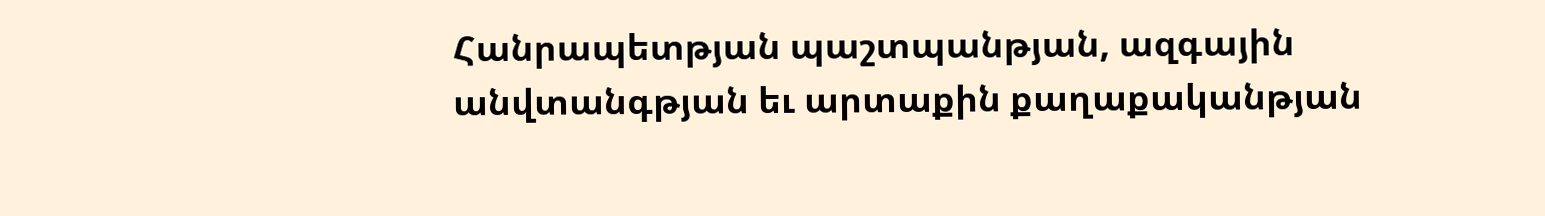Հանրապետթյան պաշտպանթյան, ազգային անվտանգթյան եւ արտաքին քաղաքականթյան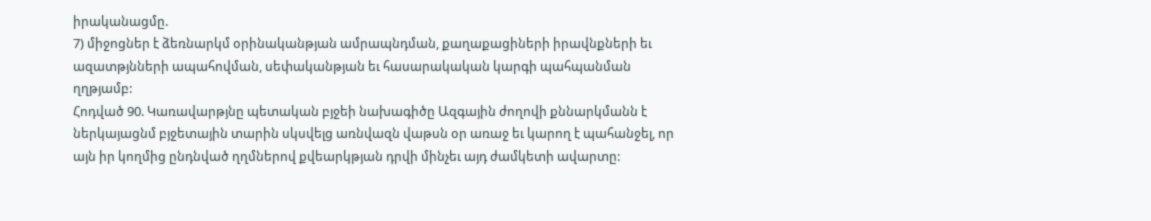իրականացմը.
7) միջոցներ է ձեռնարկմ օրինականթյան ամրապնդման, քաղաքացիների իրավնքների եւ ազատթյնների ապահովման, սեփականթյան եւ հասարակական կարգի պահպանման ղղթյամբ:
Հոդված 90. Կառավարթյնը պետական բյջեի նախագիծը Ազգային ժողովի քննարկմանն է ներկայացնմ բյջետային տարին սկսվելց առնվազն վաթսն օր առաջ եւ կարող է պահանջել, որ այն իր կողմից ընդնված ղղմներով քվեարկթյան դրվի մինչեւ այդ ժամկետի ավարտը: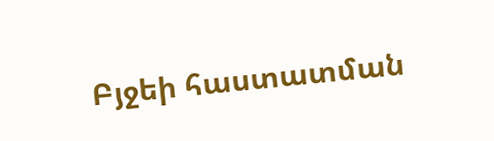Բյջեի հաստատման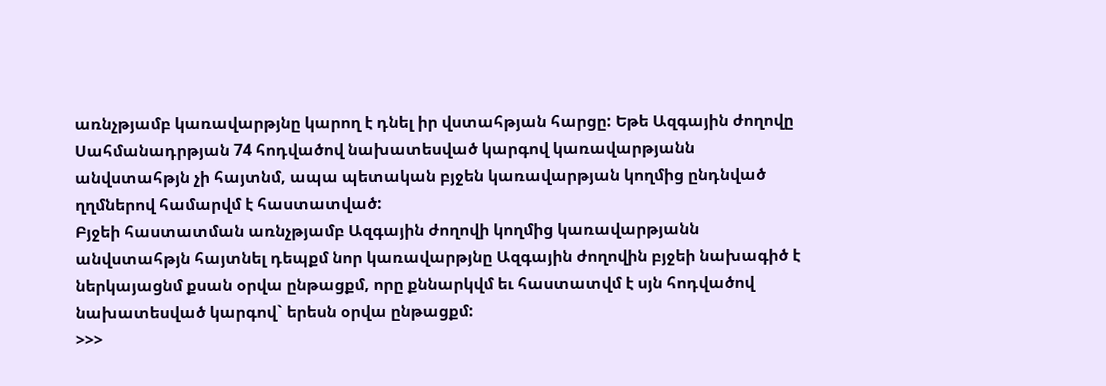առնչթյամբ կառավարթյնը կարող է դնել իր վստահթյան հարցը: Եթե Ազգային ժողովը Սահմանադրթյան 74 հոդվածով նախատեսված կարգով կառավարթյանն անվստահթյն չի հայտնմ, ապա պետական բյջեն կառավարթյան կողմից ընդնված ղղմներով համարվմ է հաստատված:
Բյջեի հաստատման առնչթյամբ Ազգային ժողովի կողմից կառավարթյանն անվստահթյն հայտնել դեպքմ նոր կառավարթյնը Ազգային ժողովին բյջեի նախագիծ է ներկայացնմ քսան օրվա ընթացքմ, որը քննարկվմ եւ հաստատվմ է սյն հոդվածով նախատեսված կարգով` երեսն օրվա ընթացքմ:
>>>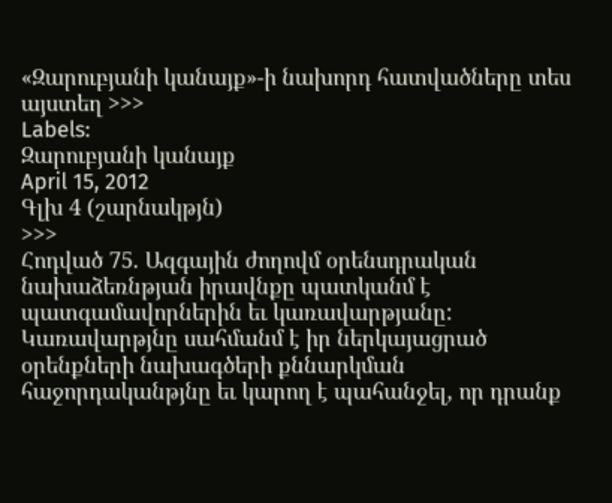«Զարուբյանի կանայք»-ի նախորդ հատվածները տես այստեղ >>>
Labels:
Զարուբյանի կանայք
April 15, 2012
Գլխ 4 (շարնակթյն)
>>>
Հոդված 75. Ազգային ժողովմ օրենսդրական նախաձեռնթյան իրավնքը պատկանմ է պատգամավորներին եւ կառավարթյանը:
Կառավարթյնը սահմանմ է իր ներկայացրած օրենքների նախագծերի քննարկման հաջորդականթյնը եւ կարող է պահանջել, որ դրանք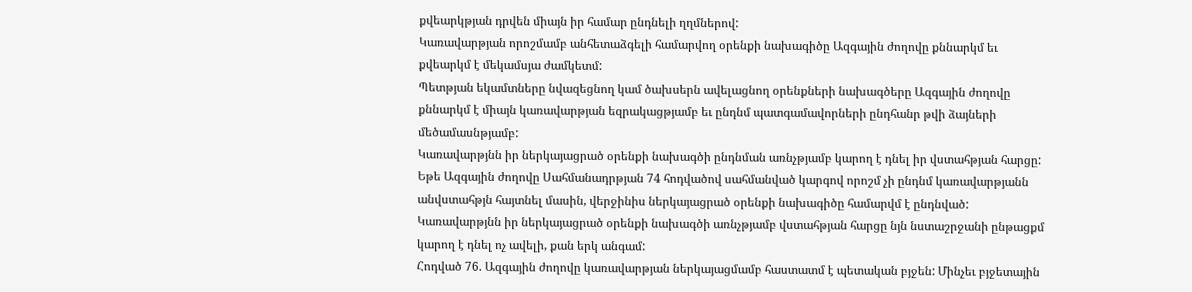քվեարկթյան դրվեն միայն իր համար ընդնելի ղղմներով:
Կառավարթյան որոշմամբ անհետաձգելի համարվող օրենքի նախագիծը Ազգային ժողովը քննարկմ եւ քվեարկմ է մեկամսյա ժամկետմ:
Պետթյան եկամտները նվազեցնող կամ ծախսերն ավելացնող օրենքների նախագծերը Ազգային ժողովը քննարկմ է միայն կառավարթյան եզրակացթյամբ եւ ընդնմ պատգամավորների ընդհանր թվի ձայների մեծամասնթյամբ:
Կառավարթյնն իր ներկայացրած օրենքի նախագծի ընդնման առնչթյամբ կարող է դնել իր վստահթյան հարցը: Եթե Ազգային ժողովը Սահմանադրթյան 74 հոդվածով սահմանված կարգով որոշմ չի ընդնմ կառավարթյանն անվստահթյն հայտնել մասին, վերջինիս ներկայացրած օրենքի նախագիծը համարվմ է ընդնված:
Կառավարթյնն իր ներկայացրած օրենքի նախագծի առնչթյամբ վստահթյան հարցը նյն նստաշրջանի ընթացքմ կարող է դնել ոչ ավելի, քան երկ անգամ:
Հոդված 76. Ազգային ժողովը կառավարթյան ներկայացմամբ հաստատմ է պետական բյջեն: Մինչեւ բյջետային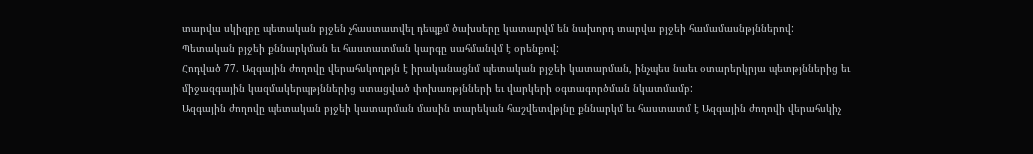տարվա սկիզբը պետական բյջեն չհաստատվել դեպքմ ծախսերը կատարվմ են նախորդ տարվա բյջեի համամասնթյններով:
Պետական բյջեի քննարկման եւ հաստատման կարգը սահմանվմ է օրենքով:
Հոդված 77. Ազգային ժողովը վերահսկողթյն է իրականացնմ պետական բյջեի կատարման, ինչպես նաեւ օտարերկրյա պետթյններից եւ միջազգային կազմակերպթյններից ստացված փոխառթյնների եւ վարկերի օգտագործման նկատմամբ:
Ազգային ժողովը պետական բյջեի կատարման մասին տարեկան հաշվետվթյնը քննարկմ եւ հաստատմ է Ազգային ժողովի վերահսկիչ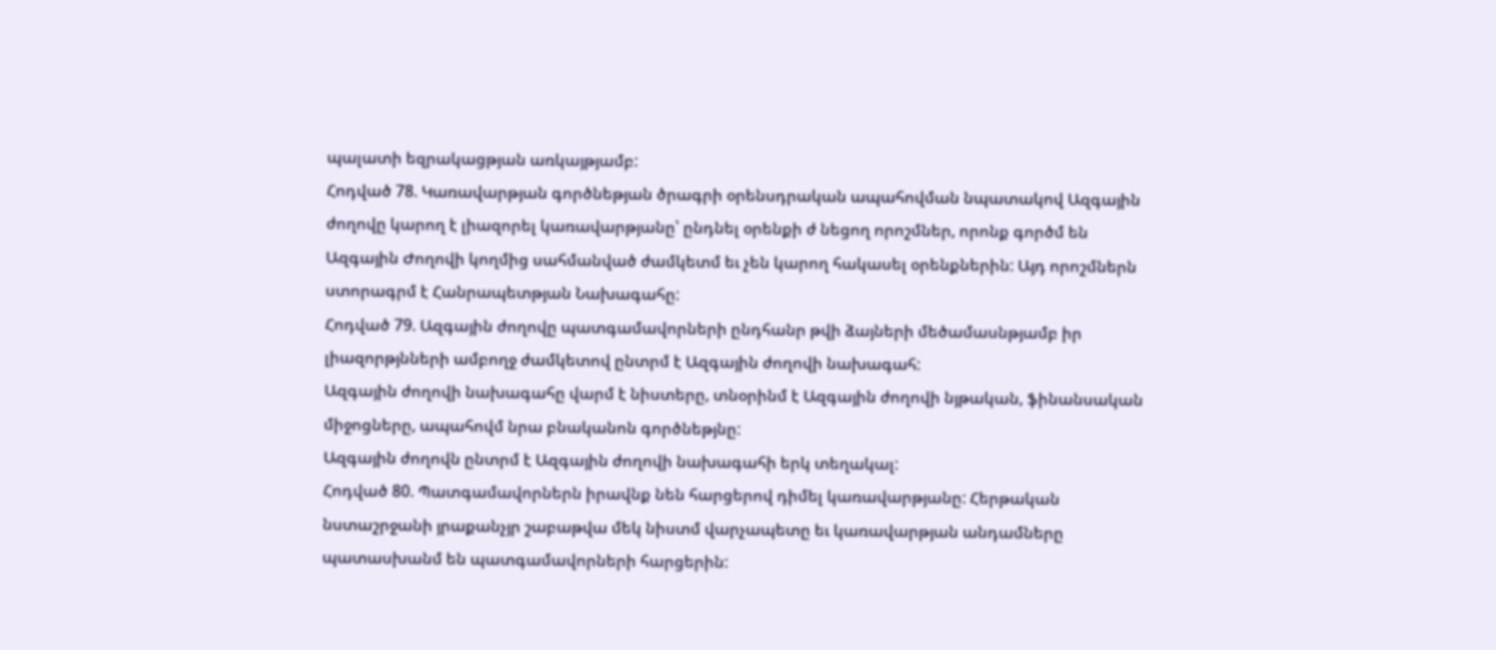պալատի եզրակացթյան առկայթյամբ:
Հոդված 78. Կառավարթյան գործնեթյան ծրագրի օրենսդրական ապահովման նպատակով Ազգային ժողովը կարող է լիազորել կառավարթյանը՝ ընդնել օրենքի ժ նեցող որոշմներ, որոնք գործմ են Ազգային Ժողովի կողմից սահմանված ժամկետմ եւ չեն կարող հակասել օրենքներին: Այդ որոշմներն ստորագրմ է Հանրապետթյան Նախագահը:
Հոդված 79. Ազգային ժողովը պատգամավորների ընդհանր թվի ձայների մեծամասնթյամբ իր լիազորթյնների ամբողջ ժամկետով ընտրմ է Ազգային ժողովի նախագահ:
Ազգային ժողովի նախագահը վարմ է նիստերը, տնօրինմ է Ազգային ժողովի նյթական, ֆինանսական միջոցները, ապահովմ նրա բնականոն գործնեթյնը:
Ազգային ժողովն ընտրմ է Ազգային ժողովի նախագահի երկ տեղակալ:
Հոդված 80. Պատգամավորներն իրավնք նեն հարցերով դիմել կառավարթյանը: Հերթական նստաշրջանի յրաքանչյր շաբաթվա մեկ նիստմ վարչապետը եւ կառավարթյան անդամները պատասխանմ են պատգամավորների հարցերին: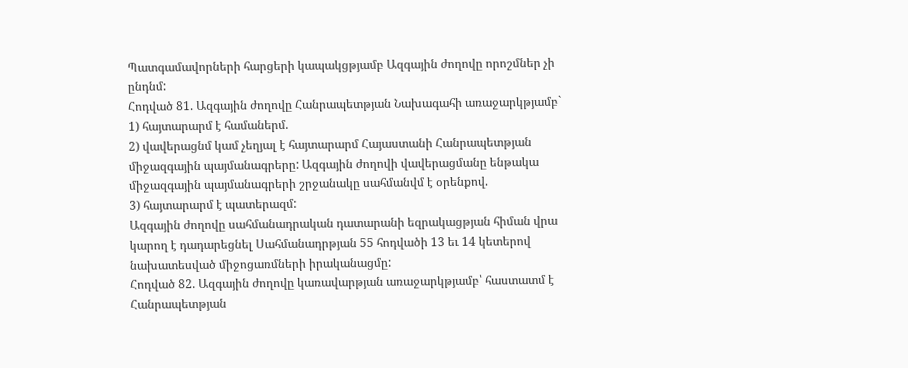Պատգամավորների հարցերի կապակցթյամբ Ազգային ժողովը որոշմներ չի ընդնմ:
Հոդված 81. Ազգային ժողովը Հանրապետթյան Նախագահի առաջարկթյամբ`
1) հայտարարմ է համաներմ.
2) վավերացնմ կամ չեղյալ է հայտարարմ Հայաստանի Հանրապետթյան միջազգային պայմանագրերը: Ազգային ժողովի վավերացմանը ենթակա միջազգային պայմանագրերի շրջանակը սահմանվմ է օրենքով.
3) հայտարարմ է պատերազմ:
Ազգային ժողովը սահմանադրական դատարանի եզրակացթյան հիման վրա կարող է դադարեցնել Սահմանադրթյան 55 հոդվածի 13 եւ 14 կետերով նախատեսված միջոցառմների իրականացմը:
Հոդված 82. Ազգային ժողովը կառավարթյան առաջարկթյամբ՝ հաստատմ է Հանրապետթյան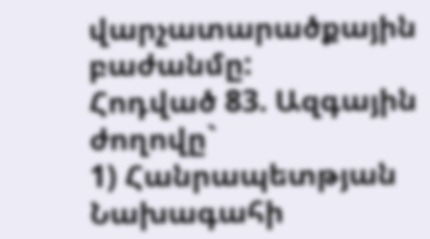վարչատարածքային բաժանմը:
Հոդված 83. Ազգային ժողովը`
1) Հանրապետթյան Նախագահի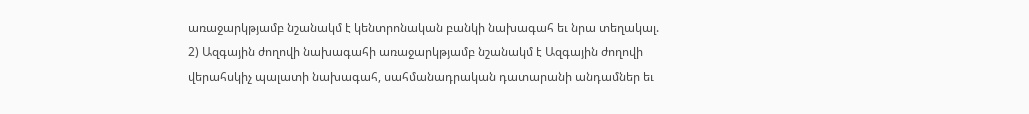առաջարկթյամբ նշանակմ է կենտրոնական բանկի նախագահ եւ նրա տեղակալ.
2) Ազգային ժողովի նախագահի առաջարկթյամբ նշանակմ է Ազգային ժողովի վերահսկիչ պալատի նախագահ, սահմանադրական դատարանի անդամներ եւ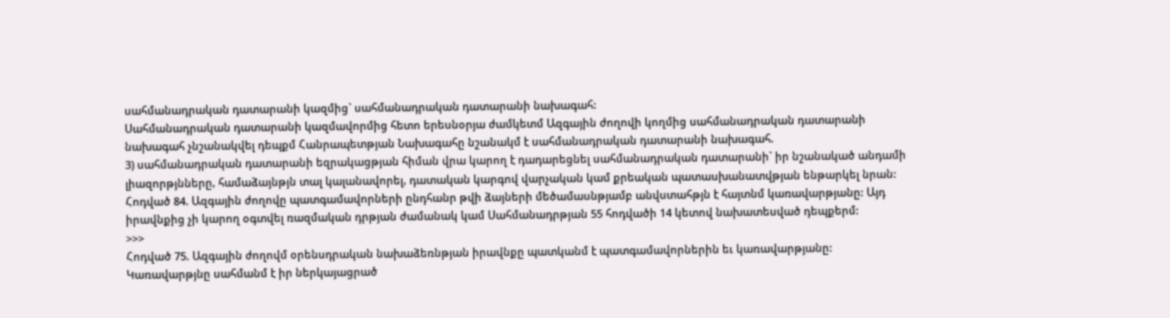սահմանադրական դատարանի կազմից` սահմանադրական դատարանի նախագահ:
Սահմանադրական դատարանի կազմավորմից հետո երեսնօրյա ժամկետմ Ազգային ժողովի կողմից սահմանադրական դատարանի նախագահ չնշանակվել դեպքմ Հանրապետթյան Նախագահը նշանակմ է սահմանադրական դատարանի նախագահ.
3) սահմանադրական դատարանի եզրակացթյան հիման վրա կարող է դադարեցնել սահմանադրական դատարանի` իր նշանակած անդամի լիազորթյնները, համաձայնթյն տալ կալանավորել, դատական կարգով վարչական կամ քրեական պատասխանատվթյան ենթարկել նրան:
Հոդված 84. Ազգային ժողովը պատգամավորների ընդհանր թվի ձայների մեծամասնթյամբ անվստահթյն է հայտնմ կառավարթյանը: Այդ իրավնքից չի կարող օգտվել ռազմական դրթյան ժամանակ կամ Սահմանադրթյան 55 հոդվածի 14 կետով նախատեսված դեպքերմ:
>>>
Հոդված 75. Ազգային ժողովմ օրենսդրական նախաձեռնթյան իրավնքը պատկանմ է պատգամավորներին եւ կառավարթյանը:
Կառավարթյնը սահմանմ է իր ներկայացրած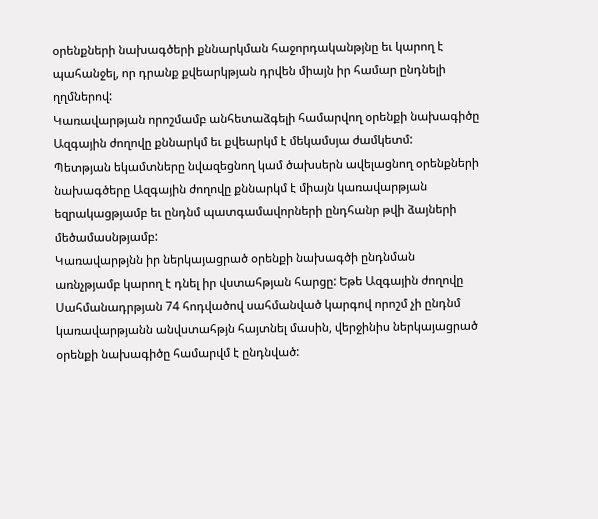օրենքների նախագծերի քննարկման հաջորդականթյնը եւ կարող է պահանջել, որ դրանք քվեարկթյան դրվեն միայն իր համար ընդնելի ղղմներով:
Կառավարթյան որոշմամբ անհետաձգելի համարվող օրենքի նախագիծը Ազգային ժողովը քննարկմ եւ քվեարկմ է մեկամսյա ժամկետմ:
Պետթյան եկամտները նվազեցնող կամ ծախսերն ավելացնող օրենքների նախագծերը Ազգային ժողովը քննարկմ է միայն կառավարթյան եզրակացթյամբ եւ ընդնմ պատգամավորների ընդհանր թվի ձայների մեծամասնթյամբ:
Կառավարթյնն իր ներկայացրած օրենքի նախագծի ընդնման առնչթյամբ կարող է դնել իր վստահթյան հարցը: Եթե Ազգային ժողովը Սահմանադրթյան 74 հոդվածով սահմանված կարգով որոշմ չի ընդնմ կառավարթյանն անվստահթյն հայտնել մասին, վերջինիս ներկայացրած օրենքի նախագիծը համարվմ է ընդնված: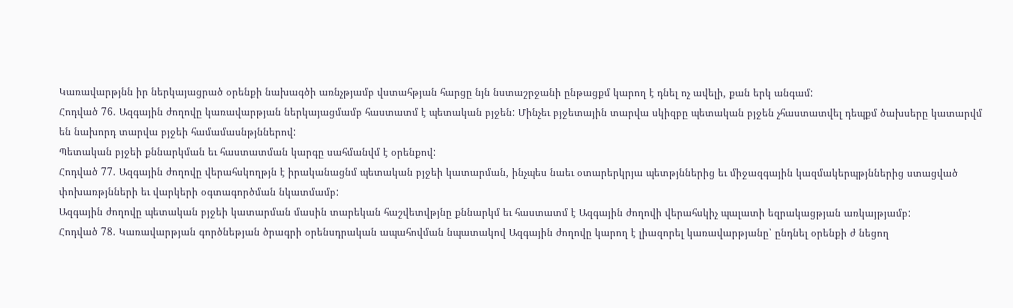Կառավարթյնն իր ներկայացրած օրենքի նախագծի առնչթյամբ վստահթյան հարցը նյն նստաշրջանի ընթացքմ կարող է դնել ոչ ավելի, քան երկ անգամ:
Հոդված 76. Ազգային ժողովը կառավարթյան ներկայացմամբ հաստատմ է պետական բյջեն: Մինչեւ բյջետային տարվա սկիզբը պետական բյջեն չհաստատվել դեպքմ ծախսերը կատարվմ են նախորդ տարվա բյջեի համամասնթյններով:
Պետական բյջեի քննարկման եւ հաստատման կարգը սահմանվմ է օրենքով:
Հոդված 77. Ազգային ժողովը վերահսկողթյն է իրականացնմ պետական բյջեի կատարման, ինչպես նաեւ օտարերկրյա պետթյններից եւ միջազգային կազմակերպթյններից ստացված փոխառթյնների եւ վարկերի օգտագործման նկատմամբ:
Ազգային ժողովը պետական բյջեի կատարման մասին տարեկան հաշվետվթյնը քննարկմ եւ հաստատմ է Ազգային ժողովի վերահսկիչ պալատի եզրակացթյան առկայթյամբ:
Հոդված 78. Կառավարթյան գործնեթյան ծրագրի օրենսդրական ապահովման նպատակով Ազգային ժողովը կարող է լիազորել կառավարթյանը՝ ընդնել օրենքի ժ նեցող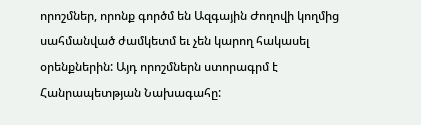որոշմներ, որոնք գործմ են Ազգային Ժողովի կողմից սահմանված ժամկետմ եւ չեն կարող հակասել օրենքներին: Այդ որոշմներն ստորագրմ է Հանրապետթյան Նախագահը: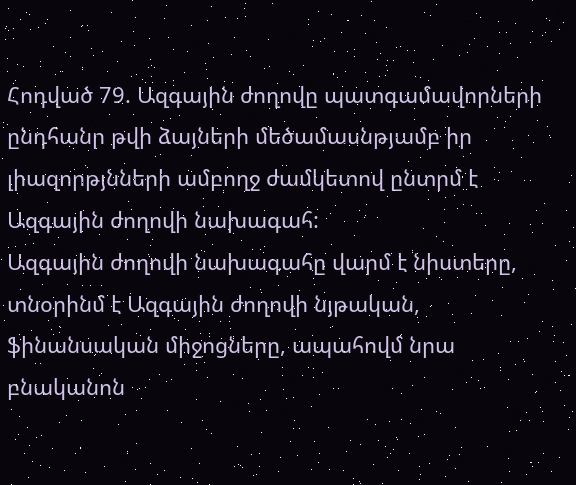Հոդված 79. Ազգային ժողովը պատգամավորների ընդհանր թվի ձայների մեծամասնթյամբ իր լիազորթյնների ամբողջ ժամկետով ընտրմ է Ազգային ժողովի նախագահ:
Ազգային ժողովի նախագահը վարմ է նիստերը, տնօրինմ է Ազգային ժողովի նյթական, ֆինանսական միջոցները, ապահովմ նրա բնականոն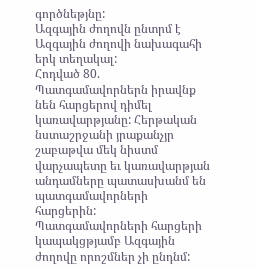գործնեթյնը:
Ազգային ժողովն ընտրմ է Ազգային ժողովի նախագահի երկ տեղակալ:
Հոդված 80. Պատգամավորներն իրավնք նեն հարցերով դիմել կառավարթյանը: Հերթական նստաշրջանի յրաքանչյր շաբաթվա մեկ նիստմ վարչապետը եւ կառավարթյան անդամները պատասխանմ են պատգամավորների հարցերին:
Պատգամավորների հարցերի կապակցթյամբ Ազգային ժողովը որոշմներ չի ընդնմ: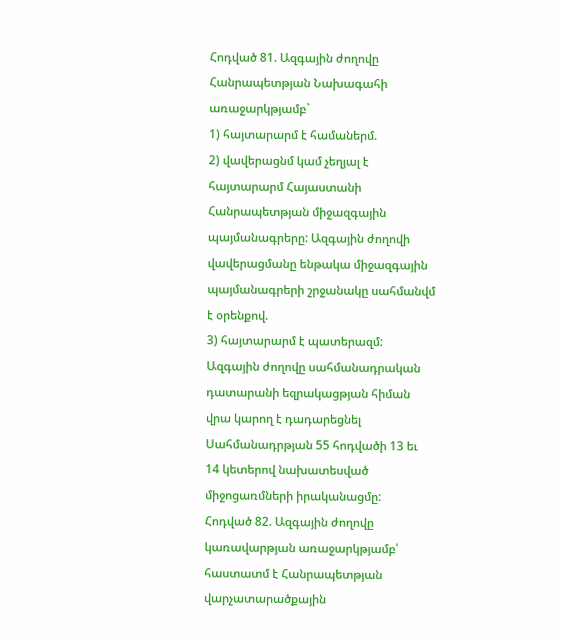Հոդված 81. Ազգային ժողովը Հանրապետթյան Նախագահի առաջարկթյամբ`
1) հայտարարմ է համաներմ.
2) վավերացնմ կամ չեղյալ է հայտարարմ Հայաստանի Հանրապետթյան միջազգային պայմանագրերը: Ազգային ժողովի վավերացմանը ենթակա միջազգային պայմանագրերի շրջանակը սահմանվմ է օրենքով.
3) հայտարարմ է պատերազմ:
Ազգային ժողովը սահմանադրական դատարանի եզրակացթյան հիման վրա կարող է դադարեցնել Սահմանադրթյան 55 հոդվածի 13 եւ 14 կետերով նախատեսված միջոցառմների իրականացմը:
Հոդված 82. Ազգային ժողովը կառավարթյան առաջարկթյամբ՝ հաստատմ է Հանրապետթյան վարչատարածքային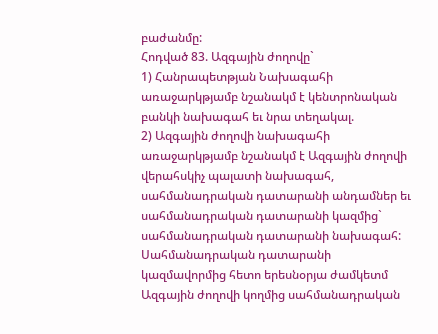բաժանմը:
Հոդված 83. Ազգային ժողովը`
1) Հանրապետթյան Նախագահի առաջարկթյամբ նշանակմ է կենտրոնական բանկի նախագահ եւ նրա տեղակալ.
2) Ազգային ժողովի նախագահի առաջարկթյամբ նշանակմ է Ազգային ժողովի վերահսկիչ պալատի նախագահ, սահմանադրական դատարանի անդամներ եւ սահմանադրական դատարանի կազմից` սահմանադրական դատարանի նախագահ:
Սահմանադրական դատարանի կազմավորմից հետո երեսնօրյա ժամկետմ Ազգային ժողովի կողմից սահմանադրական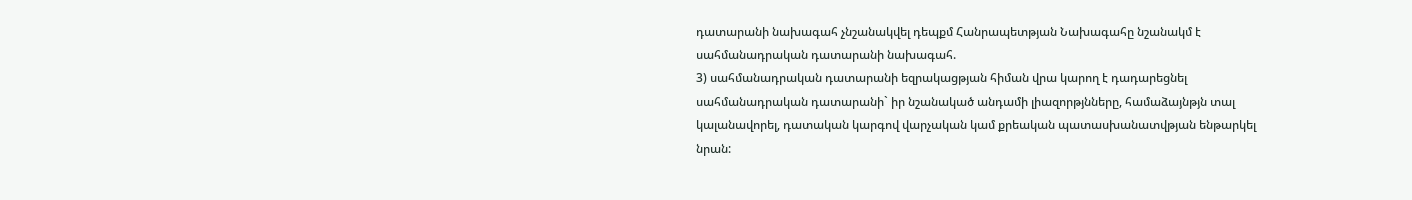դատարանի նախագահ չնշանակվել դեպքմ Հանրապետթյան Նախագահը նշանակմ է սահմանադրական դատարանի նախագահ.
3) սահմանադրական դատարանի եզրակացթյան հիման վրա կարող է դադարեցնել սահմանադրական դատարանի` իր նշանակած անդամի լիազորթյնները, համաձայնթյն տալ կալանավորել, դատական կարգով վարչական կամ քրեական պատասխանատվթյան ենթարկել նրան: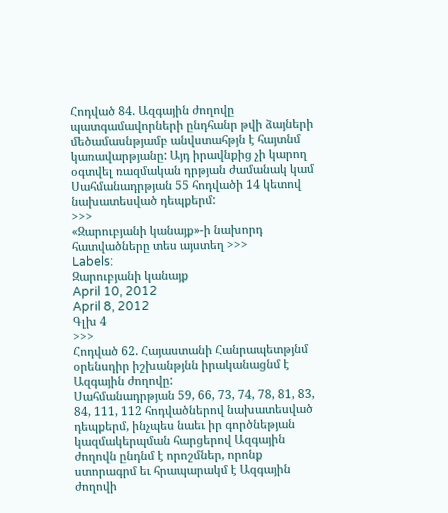Հոդված 84. Ազգային ժողովը պատգամավորների ընդհանր թվի ձայների մեծամասնթյամբ անվստահթյն է հայտնմ կառավարթյանը: Այդ իրավնքից չի կարող օգտվել ռազմական դրթյան ժամանակ կամ Սահմանադրթյան 55 հոդվածի 14 կետով նախատեսված դեպքերմ:
>>>
«Զարուբյանի կանայք»-ի նախորդ հատվածները տես այստեղ >>>
Labels:
Զարուբյանի կանայք
April 10, 2012
April 8, 2012
Գլխ 4
>>>
Հոդված 62. Հայաստանի Հանրապետթյնմ օրենսդիր իշխանթյնն իրականացնմ է Ազգային ժողովը:
Սահմանադրթյան 59, 66, 73, 74, 78, 81, 83, 84, 111, 112 հոդվածներով նախատեսված դեպքերմ, ինչպես նաեւ իր գործնեթյան կազմակերպման հարցերով Ազգային ժողովն ընդնմ է որոշմներ, որոնք ստորագրմ եւ հրապարակմ է Ազգային ժողովի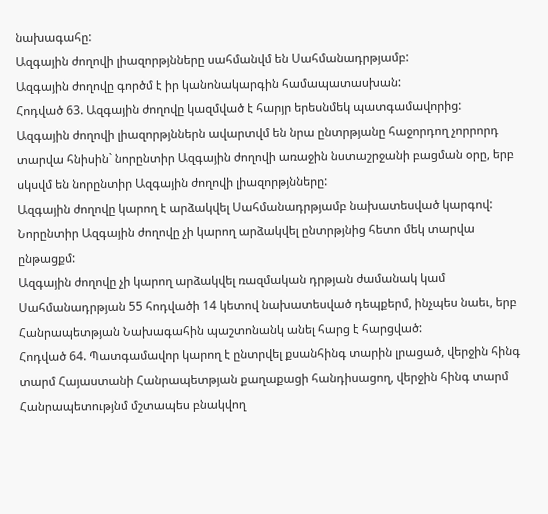նախագահը:
Ազգային ժողովի լիազորթյնները սահմանվմ են Սահմանադրթյամբ:
Ազգային ժողովը գործմ է իր կանոնակարգին համապատասխան:
Հոդված 63. Ազգային ժողովը կազմված է հարյր երեսնմեկ պատգամավորից:
Ազգային ժողովի լիազորթյններն ավարտվմ են նրա ընտրթյանը հաջորդող չորրորդ տարվա հնիսին` նորընտիր Ազգային ժողովի առաջին նստաշրջանի բացման օրը, երբ սկսվմ են նորընտիր Ազգային ժողովի լիազորթյնները:
Ազգային ժողովը կարող է արձակվել Սահմանադրթյամբ նախատեսված կարգով:
Նորընտիր Ազգային ժողովը չի կարող արձակվել ընտրթյնից հետո մեկ տարվա ընթացքմ:
Ազգային ժողովը չի կարող արձակվել ռազմական դրթյան ժամանակ կամ Սահմանադրթյան 55 հոդվածի 14 կետով նախատեսված դեպքերմ, ինչպես նաեւ, երբ Հանրապետթյան Նախագահին պաշտոնանկ անել հարց է հարցված:
Հոդված 64. Պատգամավոր կարող է ընտրվել քսանհինգ տարին լրացած, վերջին հինգ տարմ Հայաստանի Հանրապետթյան քաղաքացի հանդիսացող, վերջին հինգ տարմ Հանրապետությնմ մշտապես բնակվող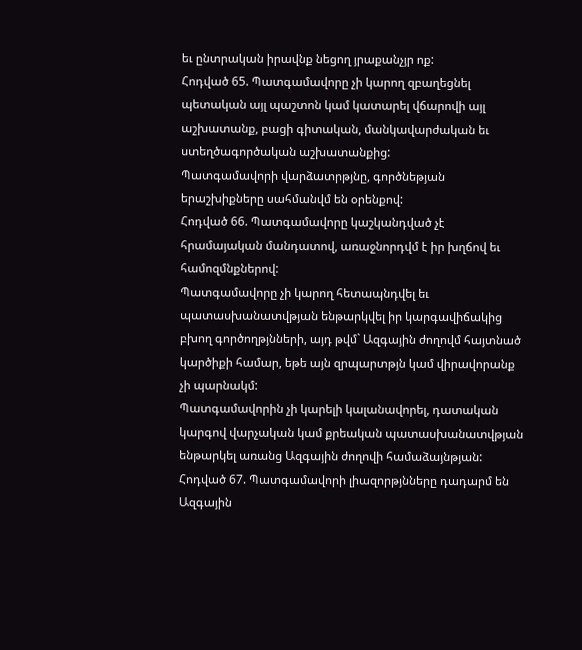եւ ընտրական իրավնք նեցող յրաքանչյր ոք:
Հոդված 65. Պատգամավորը չի կարող զբաղեցնել պետական այլ պաշտոն կամ կատարել վճարովի այլ աշխատանք, բացի գիտական, մանկավարժական եւ ստեղծագործական աշխատանքից:
Պատգամավորի վարձատրթյնը, գործնեթյան երաշխիքները սահմանվմ են օրենքով:
Հոդված 66. Պատգամավորը կաշկանդված չէ հրամայական մանդատով, առաջնորդվմ է իր խղճով եւ համոզմնքներով:
Պատգամավորը չի կարող հետապնդվել եւ պատասխանատվթյան ենթարկվել իր կարգավիճակից բխող գործողթյնների, այդ թվմ` Ազգային ժողովմ հայտնած կարծիքի համար, եթե այն զրպարտթյն կամ վիրավորանք չի պարնակմ:
Պատգամավորին չի կարելի կալանավորել, դատական կարգով վարչական կամ քրեական պատասխանատվթյան ենթարկել առանց Ազգային ժողովի համաձայնթյան:
Հոդված 67. Պատգամավորի լիազորթյնները դադարմ են Ազգային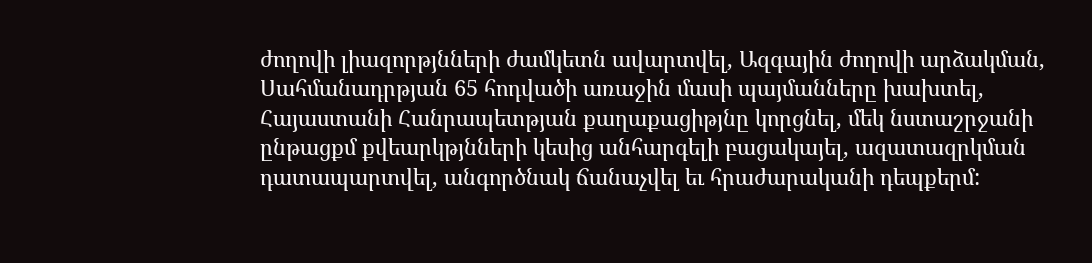ժողովի լիազորթյնների ժամկետն ավարտվել, Ազգային ժողովի արձակման, Սահմանադրթյան 65 հոդվածի առաջին մասի պայմանները խախտել, Հայաստանի Հանրապետթյան քաղաքացիթյնը կորցնել, մեկ նստաշրջանի ընթացքմ քվեարկթյնների կեսից անհարգելի բացակայել, ազատազրկման դատապարտվել, անգործնակ ճանաչվել եւ հրաժարականի դեպքերմ: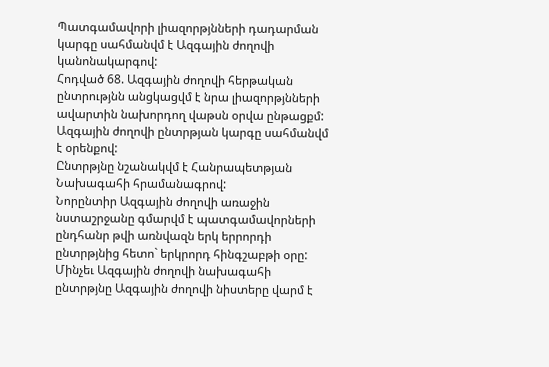Պատգամավորի լիազորթյնների դադարման կարգը սահմանվմ է Ազգային ժողովի կանոնակարգով:
Հոդված 68. Ազգային ժողովի հերթական ընտրությնն անցկացվմ է նրա լիազորթյնների ավարտին նախորդող վաթսն օրվա ընթացքմ:
Ազգային ժողովի ընտրթյան կարգը սահմանվմ է օրենքով:
Ընտրթյնը նշանակվմ է Հանրապետթյան Նախագահի հրամանագրով:
Նորընտիր Ազգային ժողովի առաջին նստաշրջանը գմարվմ է պատգամավորների ընդհանր թվի առնվազն երկ երրորդի ընտրթյնից հետո` երկրորդ հինգշաբթի օրը:
Մինչեւ Ազգային ժողովի նախագահի ընտրթյնը Ազգային ժողովի նիստերը վարմ է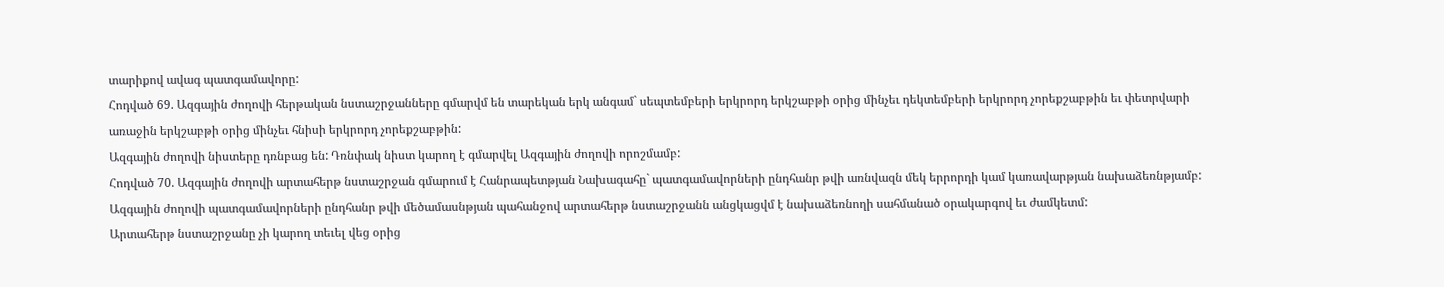տարիքով ավագ պատգամավորը:
Հոդված 69. Ազգային ժողովի հերթական նստաշրջանները գմարվմ են տարեկան երկ անգամ` սեպտեմբերի երկրորդ երկշաբթի օրից մինչեւ դեկտեմբերի երկրորդ չորեքշաբթին եւ փետրվարի առաջին երկշաբթի օրից մինչեւ հնիսի երկրորդ չորեքշաբթին:
Ազգային ժողովի նիստերը դռնբաց են: Դռնփակ նիստ կարող է գմարվել Ազգային ժողովի որոշմամբ:
Հոդված 70. Ազգային ժողովի արտահերթ նստաշրջան գմարում է Հանրապետթյան Նախագահը` պատգամավորների ընդհանր թվի առնվազն մեկ երրորդի կամ կառավարթյան նախաձեռնթյամբ:
Ազգային ժողովի պատգամավորների ընդհանր թվի մեծամասնթյան պահանջով արտահերթ նստաշրջանն անցկացվմ է նախաձեռնողի սահմանած օրակարգով եւ ժամկետմ:
Արտահերթ նստաշրջանը չի կարող տեւել վեց օրից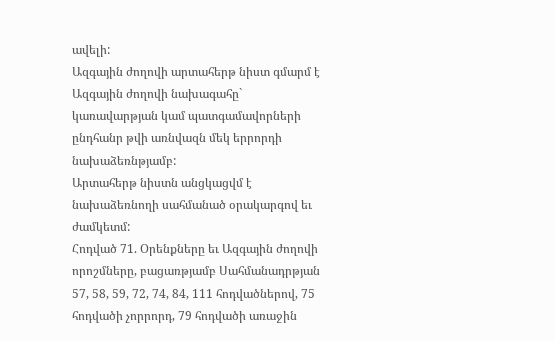ավելի:
Ազգային ժողովի արտահերթ նիստ գմարմ է Ազգային ժողովի նախագահը` կառավարթյան կամ պատգամավորների ընդհանր թվի առնվազն մեկ երրորդի նախաձեռնթյամբ:
Արտահերթ նիստն անցկացվմ է նախաձեռնողի սահմանած օրակարգով եւ ժամկետմ:
Հոդված 71. Օրենքները եւ Ազգային ժողովի որոշմները, բացառթյամբ Սահմանադրթյան 57, 58, 59, 72, 74, 84, 111 հոդվածներով, 75 հոդվածի չորրորդ, 79 հոդվածի առաջին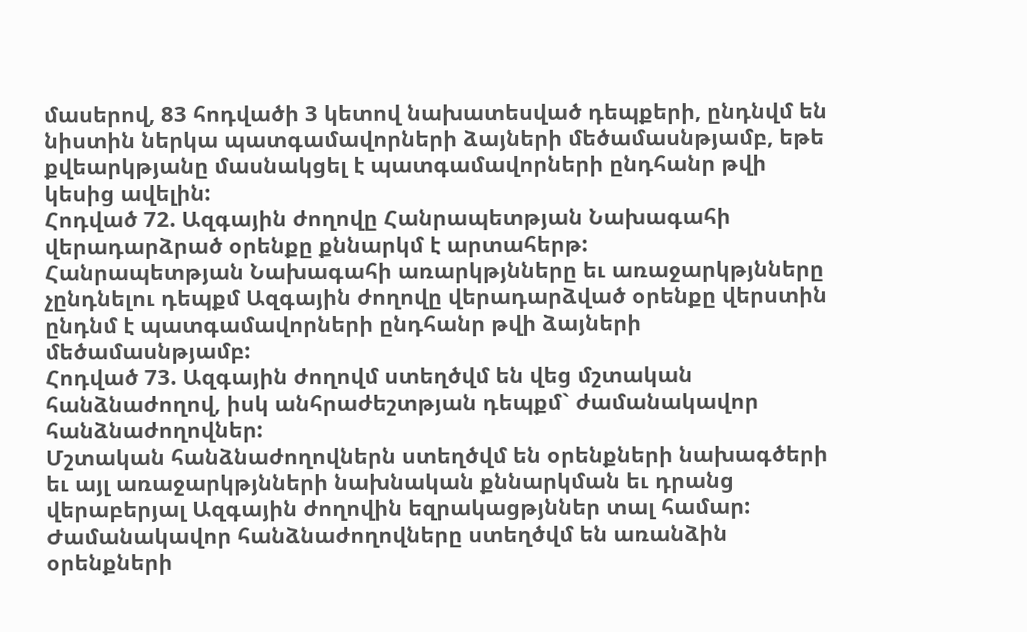մասերով, 83 հոդվածի 3 կետով նախատեսված դեպքերի, ընդնվմ են նիստին ներկա պատգամավորների ձայների մեծամասնթյամբ, եթե քվեարկթյանը մասնակցել է պատգամավորների ընդհանր թվի կեսից ավելին:
Հոդված 72. Ազգային ժողովը Հանրապետթյան Նախագահի վերադարձրած օրենքը քննարկմ է արտահերթ:
Հանրապետթյան Նախագահի առարկթյնները եւ առաջարկթյնները չընդնելու դեպքմ Ազգային ժողովը վերադարձված օրենքը վերստին ընդնմ է պատգամավորների ընդհանր թվի ձայների մեծամասնթյամբ:
Հոդված 73. Ազգային ժողովմ ստեղծվմ են վեց մշտական հանձնաժողով, իսկ անհրաժեշտթյան դեպքմ` ժամանակավոր հանձնաժողովներ:
Մշտական հանձնաժողովներն ստեղծվմ են օրենքների նախագծերի եւ այլ առաջարկթյնների նախնական քննարկման եւ դրանց վերաբերյալ Ազգային ժողովին եզրակացթյններ տալ համար:
Ժամանակավոր հանձնաժողովները ստեղծվմ են առանձին օրենքների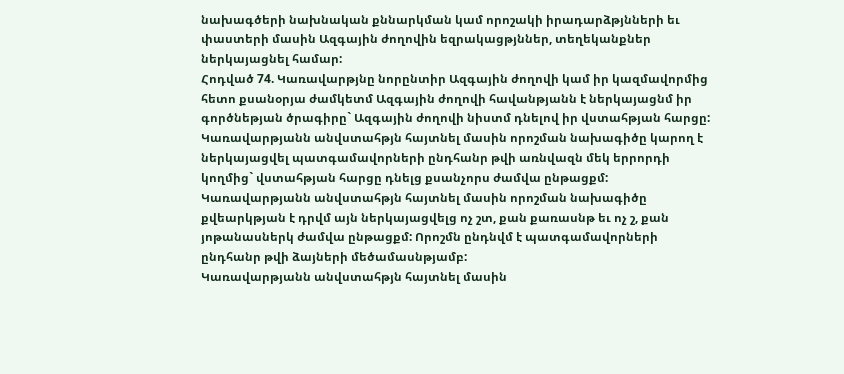նախագծերի նախնական քննարկման կամ որոշակի իրադարձթյնների եւ փաստերի մասին Ազգային ժողովին եզրակացթյններ, տեղեկանքներ ներկայացնել համար:
Հոդված 74. Կառավարթյնը նորընտիր Ազգային ժողովի կամ իր կազմավորմից հետո քսանօրյա ժամկետմ Ազգային ժողովի հավանթյանն է ներկայացնմ իր գործնեթյան ծրագիրը` Ազգային ժողովի նիստմ դնելով իր վստահթյան հարցը:
Կառավարթյանն անվստահթյն հայտնել մասին որոշման նախագիծը կարող է ներկայացվել պատգամավորների ընդհանր թվի առնվազն մեկ երրորդի կողմից` վստահթյան հարցը դնելց քսանչորս ժամվա ընթացքմ:
Կառավարթյանն անվստահթյն հայտնել մասին որոշման նախագիծը քվեարկթյան է դրվմ այն ներկայացվելց ոչ շտ, քան քառասնթ եւ ոչ շ, քան յոթանասներկ ժամվա ընթացքմ: Որոշմն ընդնվմ է պատգամավորների ընդհանր թվի ձայների մեծամասնթյամբ:
Կառավարթյանն անվստահթյն հայտնել մասին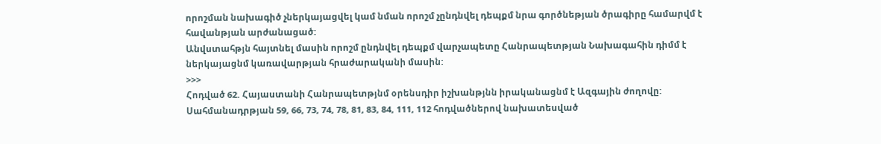որոշման նախագիծ չներկայացվել կամ նման որոշմ չընդնվել դեպքմ նրա գործնեթյան ծրագիրը համարվմ է հավանթյան արժանացած:
Անվստահթյն հայտնել մասին որոշմ ընդնվել դեպքմ վարչապետը Հանրապետթյան Նախագահին դիմմ է ներկայացնմ կառավարթյան հրաժարականի մասին:
>>>
Հոդված 62. Հայաստանի Հանրապետթյնմ օրենսդիր իշխանթյնն իրականացնմ է Ազգային ժողովը:
Սահմանադրթյան 59, 66, 73, 74, 78, 81, 83, 84, 111, 112 հոդվածներով նախատեսված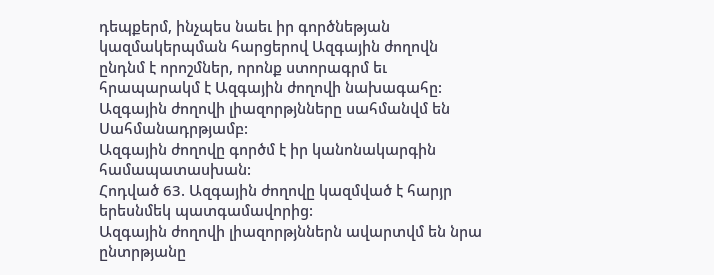դեպքերմ, ինչպես նաեւ իր գործնեթյան կազմակերպման հարցերով Ազգային ժողովն ընդնմ է որոշմներ, որոնք ստորագրմ եւ հրապարակմ է Ազգային ժողովի նախագահը:
Ազգային ժողովի լիազորթյնները սահմանվմ են Սահմանադրթյամբ:
Ազգային ժողովը գործմ է իր կանոնակարգին համապատասխան:
Հոդված 63. Ազգային ժողովը կազմված է հարյր երեսնմեկ պատգամավորից:
Ազգային ժողովի լիազորթյններն ավարտվմ են նրա ընտրթյանը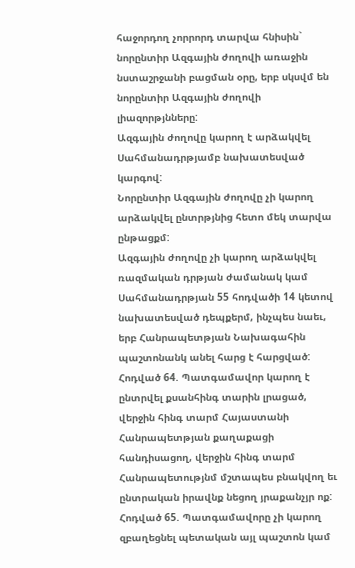հաջորդող չորրորդ տարվա հնիսին` նորընտիր Ազգային ժողովի առաջին նստաշրջանի բացման օրը, երբ սկսվմ են նորընտիր Ազգային ժողովի լիազորթյնները:
Ազգային ժողովը կարող է արձակվել Սահմանադրթյամբ նախատեսված կարգով:
Նորընտիր Ազգային ժողովը չի կարող արձակվել ընտրթյնից հետո մեկ տարվա ընթացքմ:
Ազգային ժողովը չի կարող արձակվել ռազմական դրթյան ժամանակ կամ Սահմանադրթյան 55 հոդվածի 14 կետով նախատեսված դեպքերմ, ինչպես նաեւ, երբ Հանրապետթյան Նախագահին պաշտոնանկ անել հարց է հարցված:
Հոդված 64. Պատգամավոր կարող է ընտրվել քսանհինգ տարին լրացած, վերջին հինգ տարմ Հայաստանի Հանրապետթյան քաղաքացի հանդիսացող, վերջին հինգ տարմ Հանրապետությնմ մշտապես բնակվող եւ ընտրական իրավնք նեցող յրաքանչյր ոք:
Հոդված 65. Պատգամավորը չի կարող զբաղեցնել պետական այլ պաշտոն կամ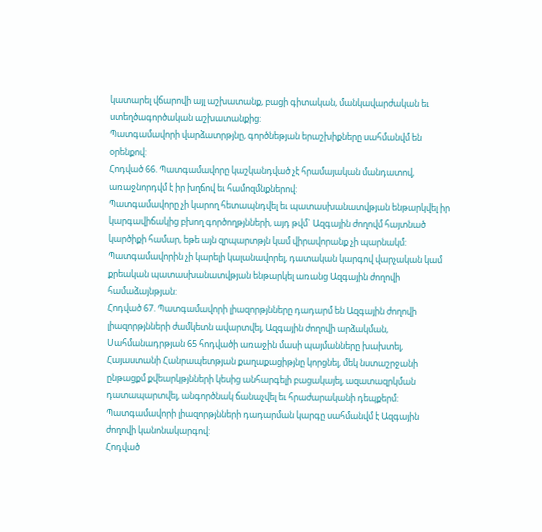կատարել վճարովի այլ աշխատանք, բացի գիտական, մանկավարժական եւ ստեղծագործական աշխատանքից:
Պատգամավորի վարձատրթյնը, գործնեթյան երաշխիքները սահմանվմ են օրենքով:
Հոդված 66. Պատգամավորը կաշկանդված չէ հրամայական մանդատով, առաջնորդվմ է իր խղճով եւ համոզմնքներով:
Պատգամավորը չի կարող հետապնդվել եւ պատասխանատվթյան ենթարկվել իր կարգավիճակից բխող գործողթյնների, այդ թվմ` Ազգային ժողովմ հայտնած կարծիքի համար, եթե այն զրպարտթյն կամ վիրավորանք չի պարնակմ:
Պատգամավորին չի կարելի կալանավորել, դատական կարգով վարչական կամ քրեական պատասխանատվթյան ենթարկել առանց Ազգային ժողովի համաձայնթյան:
Հոդված 67. Պատգամավորի լիազորթյնները դադարմ են Ազգային ժողովի լիազորթյնների ժամկետն ավարտվել, Ազգային ժողովի արձակման, Սահմանադրթյան 65 հոդվածի առաջին մասի պայմանները խախտել, Հայաստանի Հանրապետթյան քաղաքացիթյնը կորցնել, մեկ նստաշրջանի ընթացքմ քվեարկթյնների կեսից անհարգելի բացակայել, ազատազրկման դատապարտվել, անգործնակ ճանաչվել եւ հրաժարականի դեպքերմ:
Պատգամավորի լիազորթյնների դադարման կարգը սահմանվմ է Ազգային ժողովի կանոնակարգով:
Հոդված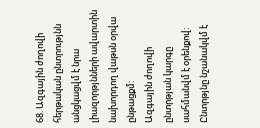68. Ազգային ժողովի հերթական ընտրությնն անցկացվմ է նրա լիազորթյնների ավարտին նախորդող վաթսն օրվա ընթացքմ:
Ազգային ժողովի ընտրթյան կարգը սահմանվմ է օրենքով:
Ընտրթյնը նշանակվմ է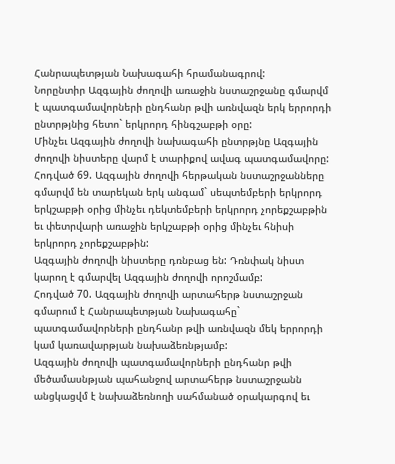Հանրապետթյան Նախագահի հրամանագրով:
Նորընտիր Ազգային ժողովի առաջին նստաշրջանը գմարվմ է պատգամավորների ընդհանր թվի առնվազն երկ երրորդի ընտրթյնից հետո` երկրորդ հինգշաբթի օրը:
Մինչեւ Ազգային ժողովի նախագահի ընտրթյնը Ազգային ժողովի նիստերը վարմ է տարիքով ավագ պատգամավորը:
Հոդված 69. Ազգային ժողովի հերթական նստաշրջանները գմարվմ են տարեկան երկ անգամ` սեպտեմբերի երկրորդ երկշաբթի օրից մինչեւ դեկտեմբերի երկրորդ չորեքշաբթին եւ փետրվարի առաջին երկշաբթի օրից մինչեւ հնիսի երկրորդ չորեքշաբթին:
Ազգային ժողովի նիստերը դռնբաց են: Դռնփակ նիստ կարող է գմարվել Ազգային ժողովի որոշմամբ:
Հոդված 70. Ազգային ժողովի արտահերթ նստաշրջան գմարում է Հանրապետթյան Նախագահը` պատգամավորների ընդհանր թվի առնվազն մեկ երրորդի կամ կառավարթյան նախաձեռնթյամբ:
Ազգային ժողովի պատգամավորների ընդհանր թվի մեծամասնթյան պահանջով արտահերթ նստաշրջանն անցկացվմ է նախաձեռնողի սահմանած օրակարգով եւ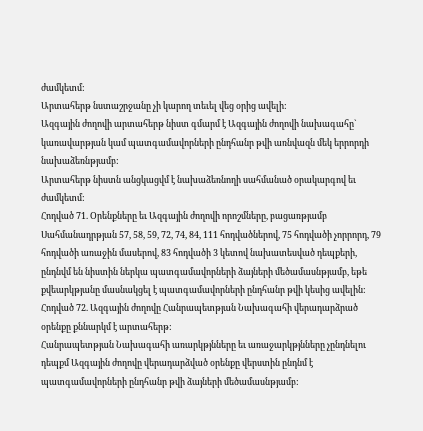ժամկետմ:
Արտահերթ նստաշրջանը չի կարող տեւել վեց օրից ավելի:
Ազգային ժողովի արտահերթ նիստ գմարմ է Ազգային ժողովի նախագահը` կառավարթյան կամ պատգամավորների ընդհանր թվի առնվազն մեկ երրորդի նախաձեռնթյամբ:
Արտահերթ նիստն անցկացվմ է նախաձեռնողի սահմանած օրակարգով եւ ժամկետմ:
Հոդված 71. Օրենքները եւ Ազգային ժողովի որոշմները, բացառթյամբ Սահմանադրթյան 57, 58, 59, 72, 74, 84, 111 հոդվածներով, 75 հոդվածի չորրորդ, 79 հոդվածի առաջին մասերով, 83 հոդվածի 3 կետով նախատեսված դեպքերի, ընդնվմ են նիստին ներկա պատգամավորների ձայների մեծամասնթյամբ, եթե քվեարկթյանը մասնակցել է պատգամավորների ընդհանր թվի կեսից ավելին:
Հոդված 72. Ազգային ժողովը Հանրապետթյան Նախագահի վերադարձրած օրենքը քննարկմ է արտահերթ:
Հանրապետթյան Նախագահի առարկթյնները եւ առաջարկթյնները չընդնելու դեպքմ Ազգային ժողովը վերադարձված օրենքը վերստին ընդնմ է պատգամավորների ընդհանր թվի ձայների մեծամասնթյամբ: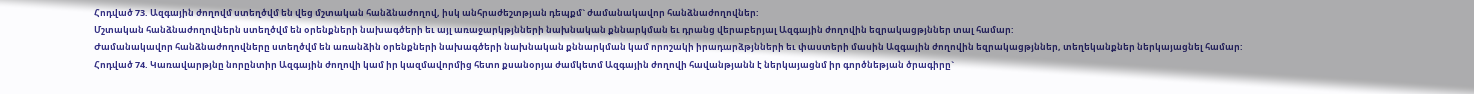Հոդված 73. Ազգային ժողովմ ստեղծվմ են վեց մշտական հանձնաժողով, իսկ անհրաժեշտթյան դեպքմ` ժամանակավոր հանձնաժողովներ:
Մշտական հանձնաժողովներն ստեղծվմ են օրենքների նախագծերի եւ այլ առաջարկթյնների նախնական քննարկման եւ դրանց վերաբերյալ Ազգային ժողովին եզրակացթյններ տալ համար:
Ժամանակավոր հանձնաժողովները ստեղծվմ են առանձին օրենքների նախագծերի նախնական քննարկման կամ որոշակի իրադարձթյնների եւ փաստերի մասին Ազգային ժողովին եզրակացթյններ, տեղեկանքներ ներկայացնել համար:
Հոդված 74. Կառավարթյնը նորընտիր Ազգային ժողովի կամ իր կազմավորմից հետո քսանօրյա ժամկետմ Ազգային ժողովի հավանթյանն է ներկայացնմ իր գործնեթյան ծրագիրը`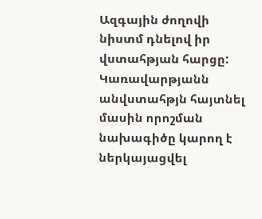Ազգային ժողովի նիստմ դնելով իր վստահթյան հարցը:
Կառավարթյանն անվստահթյն հայտնել մասին որոշման նախագիծը կարող է ներկայացվել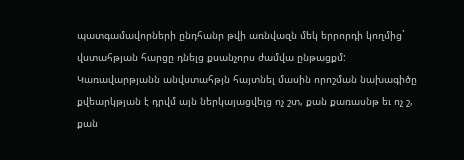պատգամավորների ընդհանր թվի առնվազն մեկ երրորդի կողմից` վստահթյան հարցը դնելց քսանչորս ժամվա ընթացքմ:
Կառավարթյանն անվստահթյն հայտնել մասին որոշման նախագիծը քվեարկթյան է դրվմ այն ներկայացվելց ոչ շտ, քան քառասնթ եւ ոչ շ, քան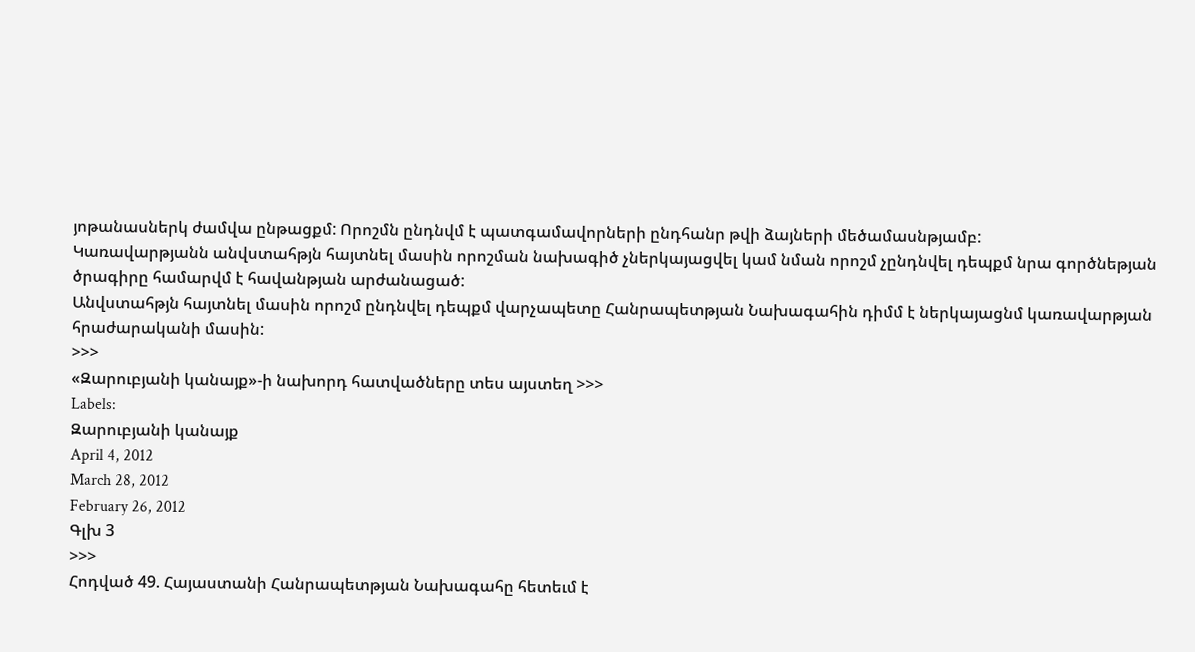յոթանասներկ ժամվա ընթացքմ: Որոշմն ընդնվմ է պատգամավորների ընդհանր թվի ձայների մեծամասնթյամբ:
Կառավարթյանն անվստահթյն հայտնել մասին որոշման նախագիծ չներկայացվել կամ նման որոշմ չընդնվել դեպքմ նրա գործնեթյան ծրագիրը համարվմ է հավանթյան արժանացած:
Անվստահթյն հայտնել մասին որոշմ ընդնվել դեպքմ վարչապետը Հանրապետթյան Նախագահին դիմմ է ներկայացնմ կառավարթյան հրաժարականի մասին:
>>>
«Զարուբյանի կանայք»-ի նախորդ հատվածները տես այստեղ >>>
Labels:
Զարուբյանի կանայք
April 4, 2012
March 28, 2012
February 26, 2012
Գլխ 3
>>>
Հոդված 49. Հայաստանի Հանրապետթյան Նախագահը հետեւմ է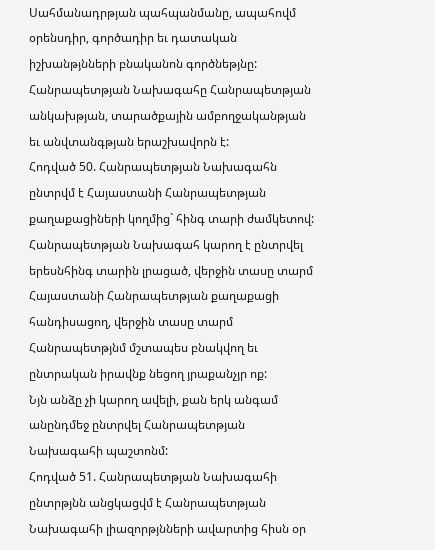Սահմանադրթյան պահպանմանը, ապահովմ օրենսդիր, գործադիր եւ դատական իշխանթյնների բնականոն գործնեթյնը:
Հանրապետթյան Նախագահը Հանրապետթյան անկախթյան, տարածքային ամբողջականթյան եւ անվտանգթյան երաշխավորն է:
Հոդված 50. Հանրապետթյան Նախագահն ընտրվմ է Հայաստանի Հանրապետթյան քաղաքացիների կողմից` հինգ տարի ժամկետով:
Հանրապետթյան Նախագահ կարող է ընտրվել երեսնհինգ տարին լրացած, վերջին տասը տարմ Հայաստանի Հանրապետթյան քաղաքացի հանդիսացող, վերջին տասը տարմ Հանրապետթյնմ մշտապես բնակվող եւ ընտրական իրավնք նեցող յրաքանչյր ոք:
Նյն անձը չի կարող ավելի, քան երկ անգամ անընդմեջ ընտրվել Հանրապետթյան Նախագահի պաշտոնմ:
Հոդված 51. Հանրապետթյան Նախագահի ընտրթյնն անցկացվմ է Հանրապետթյան Նախագահի լիազորթյնների ավարտից հիսն օր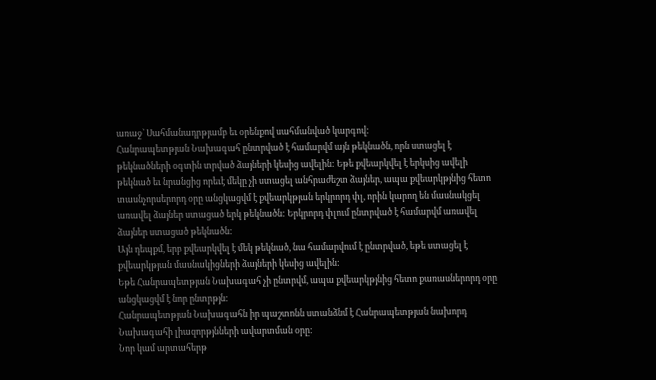առաջ` Սահմանադրթյամբ եւ օրենքով սահմանված կարգով:
Հանրապետթյան Նախագահ ընտրված է համարվմ այն թեկնածն, որն ստացել է թեկնածների օգտին տրված ձայների կեսից ավելին: Եթե քվեարկվել է երկսից ավելի թեկնած եւ նրանցից որեւէ մեկը չի ստացել անհրաժեշտ ձայներ, ապա քվեարկթյնից հետո տասնչորսերորդ օրը անցկացվմ է քվեարկթյան երկրորդ փլ, որին կարող են մասնակցել առավել ձայներ ստացած երկ թեկնածն: Երկրորդ փլում ընտրված է համարվմ առավել ձայներ ստացած թեկնածն:
Այն դեպքմ, երբ քվեարկվել է մեկ թեկնած, նա համարվում է ընտրված, եթե ստացել է քվեարկթյան մասնակիցների ձայների կեսից ավելին:
Եթե Հանրապետթյան Նախագահ չի ընտրվմ, ապա քվեարկթյնից հետո քառասներորդ օրը անցկացվմ է նոր ընտրթյն:
Հանրապետթյան Նախագահն իր պաշտոնն ստանձնմ է Հանրապետթյան նախորդ Նախագահի լիազորթյնների ավարտման օրը:
Նոր կամ արտահերթ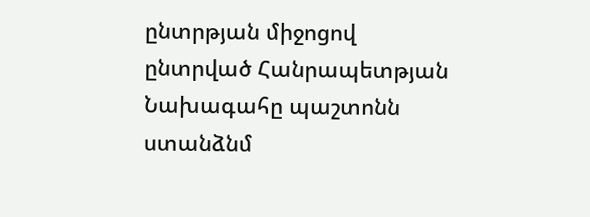ընտրթյան միջոցով ընտրված Հանրապետթյան Նախագահը պաշտոնն ստանձնմ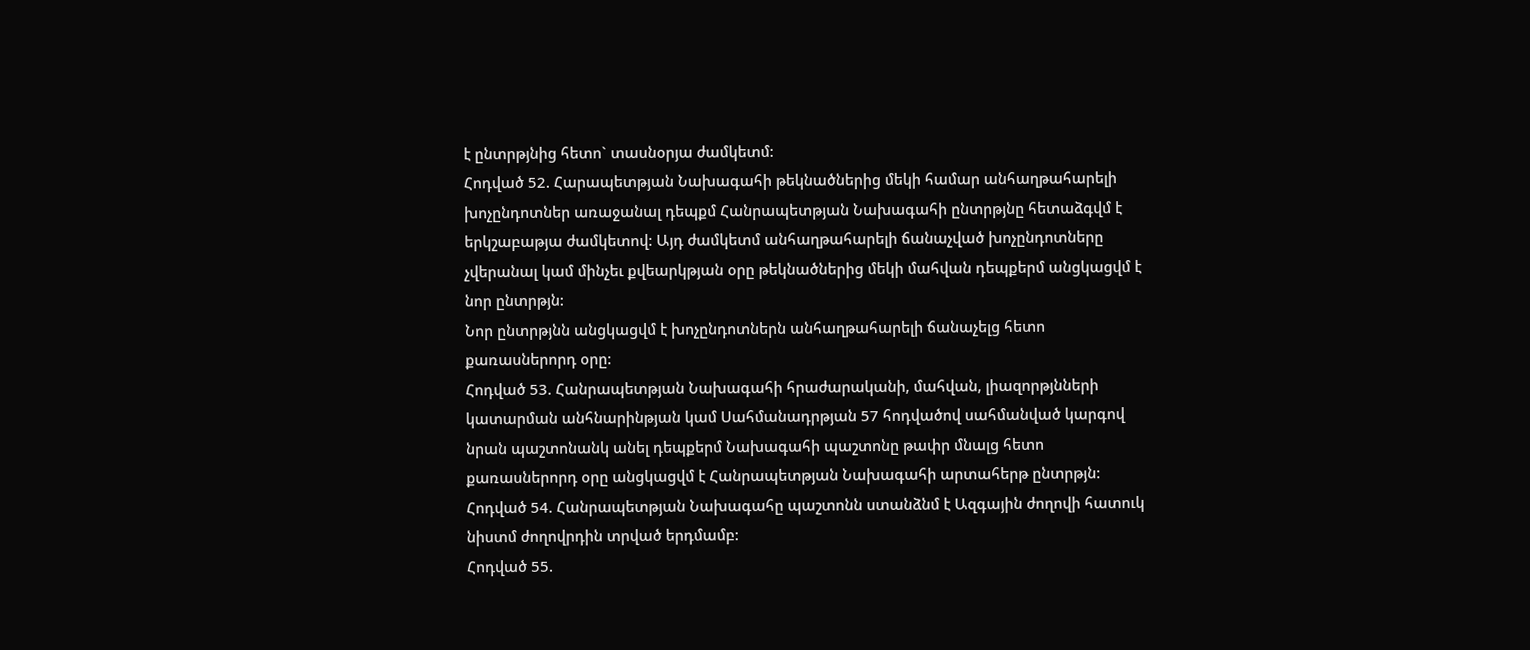է ընտրթյնից հետո` տասնօրյա ժամկետմ:
Հոդված 52. Հարապետթյան Նախագահի թեկնածներից մեկի համար անհաղթահարելի խոչընդոտներ առաջանալ դեպքմ Հանրապետթյան Նախագահի ընտրթյնը հետաձգվմ է երկշաբաթյա ժամկետով: Այդ ժամկետմ անհաղթահարելի ճանաչված խոչընդոտները չվերանալ կամ մինչեւ քվեարկթյան օրը թեկնածներից մեկի մահվան դեպքերմ անցկացվմ է նոր ընտրթյն:
Նոր ընտրթյնն անցկացվմ է խոչընդոտներն անհաղթահարելի ճանաչելց հետո քառասներորդ օրը:
Հոդված 53. Հանրապետթյան Նախագահի հրաժարականի, մահվան, լիազորթյնների կատարման անհնարինթյան կամ Սահմանադրթյան 57 հոդվածով սահմանված կարգով նրան պաշտոնանկ անել դեպքերմ Նախագահի պաշտոնը թափր մնալց հետո քառասներորդ օրը անցկացվմ է Հանրապետթյան Նախագահի արտահերթ ընտրթյն:
Հոդված 54. Հանրապետթյան Նախագահը պաշտոնն ստանձնմ է Ազգային ժողովի հատուկ նիստմ ժողովրդին տրված երդմամբ:
Հոդված 55.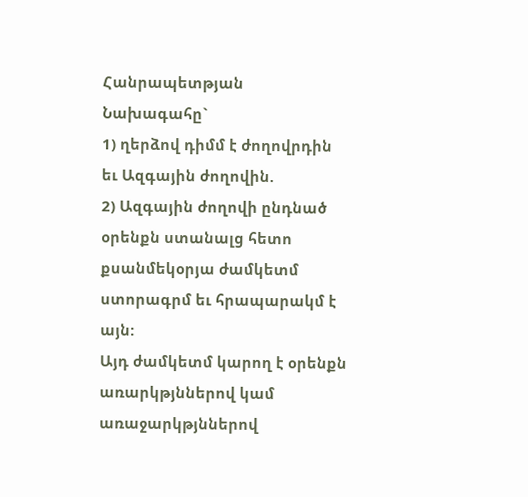Հանրապետթյան Նախագահը`
1) ղերձով դիմմ է ժողովրդին եւ Ազգային ժողովին.
2) Ազգային ժողովի ընդնած օրենքն ստանալց հետո քսանմեկօրյա ժամկետմ ստորագրմ եւ հրապարակմ է այն:
Այդ ժամկետմ կարող է օրենքն առարկթյններով կամ առաջարկթյններով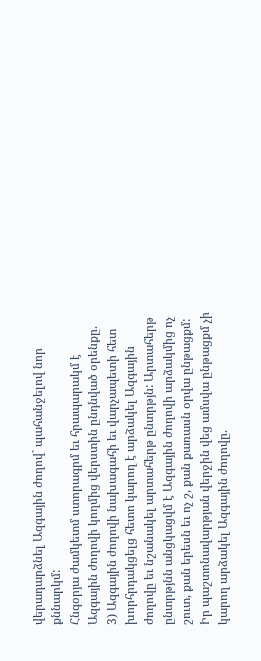վերադարձնել Ազգային ժողով` պահանջելով նոր քննարկմ:
Հնգօրյա ժամկետմ ստորագրմ եւ հրապարակմ է Ազգային ժողովի կողմից վերստին ընդնված օրենքը.
3) Ազգային ժողովի նախագահի եւ վարչապետի հետ խորհրդակցելց հետո կարող է արձակել Ազգային ժողովը եւ նշանակել արտահերթ ընտրթյն: Արտահերթ ընտրթյնն անցկացվմ է Ազգային ժողովի արձակմից ոչ շուտ, քան երեսն եւ ոչ շ, քան քառասն օրվա ընթացքմ:
Իր պաշտոնավարթյան վերջին վեց ամսվա ընթացքմ չի կարող արձակել Ազգային ժողովը.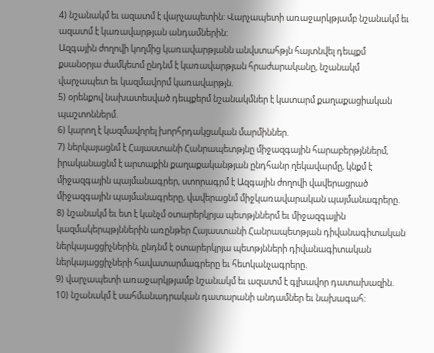4) նշանակմ եւ ազատմ է վարչապետին: Վարչապետի առաջարկթյամբ նշանակմ եւ ազատմ է կառավարթյան անդամներին:
Ազգային ժողովի կողմից կառավարթյանն անվստահթյն հայտնվել դեպքմ քսանօրյա ժամկետմ ընդնմ է կառավարթյան հրաժարականը, նշանակմ վարչապետ եւ կազմավորմ կառավարթյն.
5) օրենքով նախատեսված դեպքերմ նշանակմներ է կատարմ քաղաքացիական պաշտոններմ.
6) կարող է կազմավորել խորհրդակցական մարմիններ.
7) ներկայացնմ է Հայաստանի Հանրապետթյնը միջազգային հարաբերթյններմ, իրականացնմ է արտաքին քաղաքականթյան ընդհանր ղեկավարմը, կնքմ է միջազգային պայմանագրեր, ստորագրմ է Ազգային ժողովի վավերացրած միջազգային պայմանագրերը, վավերացնմ միջկառավարական պայմանագրերը.
8) նշանակմ եւ ետ է կանչմ օտարերկրյա պետթյններմ եւ միջազգային կազմակերպթյններին առընթեր Հայաստանի Հանրապետթյան դիվանագիտական ներկայացցիչներին, ընդնմ է օտարերկրյա պետթյնների դիվանագիտական ներկայացցիչների հավատարմագրերը եւ հետկանչագրերը.
9) վարչապետի առաջարկթյամբ նշանակմ եւ ազատմ է գլխավոր դատախազին.
10) նշանակմ է սահմանադրական դատարանի անդամներ եւ նախագահ: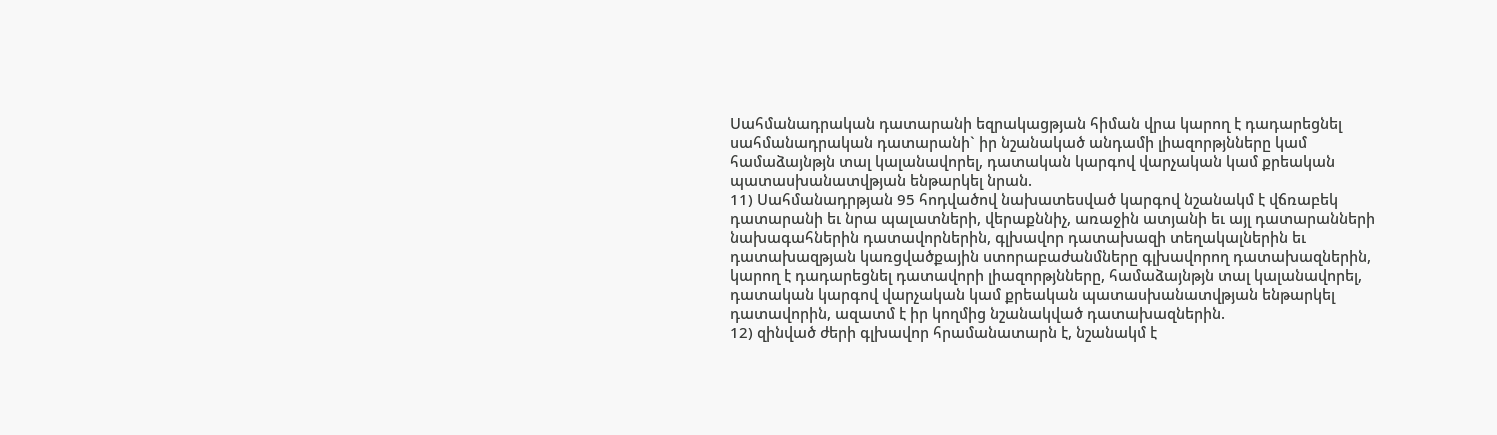Սահմանադրական դատարանի եզրակացթյան հիման վրա կարող է դադարեցնել սահմանադրական դատարանի` իր նշանակած անդամի լիազորթյնները կամ համաձայնթյն տալ կալանավորել, դատական կարգով վարչական կամ քրեական պատասխանատվթյան ենթարկել նրան.
11) Սահմանադրթյան 95 հոդվածով նախատեսված կարգով նշանակմ է վճռաբեկ դատարանի եւ նրա պալատների, վերաքննիչ, առաջին ատյանի եւ այլ դատարանների նախագահներին դատավորներին, գլխավոր դատախազի տեղակալներին եւ դատախազթյան կառցվածքային ստորաբաժանմները գլխավորող դատախազներին, կարող է դադարեցնել դատավորի լիազորթյնները, համաձայնթյն տալ կալանավորել, դատական կարգով վարչական կամ քրեական պատասխանատվթյան ենթարկել դատավորին, ազատմ է իր կողմից նշանակված դատախազներին.
12) զինված ժերի գլխավոր հրամանատարն է, նշանակմ է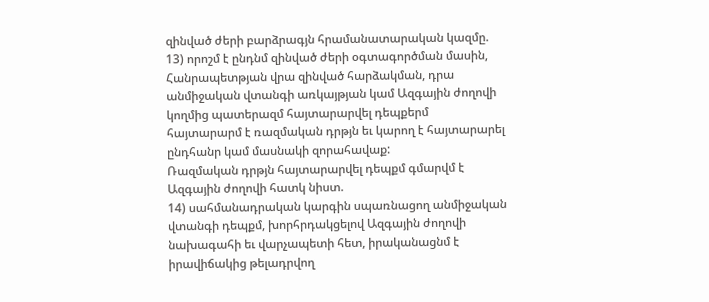զինված ժերի բարձրագյն հրամանատարական կազմը.
13) որոշմ է ընդնմ զինված ժերի օգտագործման մասին, Հանրապետթյան վրա զինված հարձակման, դրա անմիջական վտանգի առկայթյան կամ Ազգային ժողովի կողմից պատերազմ հայտարարվել դեպքերմ հայտարարմ է ռազմական դրթյն եւ կարող է հայտարարել ընդհանր կամ մասնակի զորահավաք:
Ռազմական դրթյն հայտարարվել դեպքմ գմարվմ է Ազգային ժողովի հատկ նիստ.
14) սահմանադրական կարգին սպառնացող անմիջական վտանգի դեպքմ, խորհրդակցելով Ազգային ժողովի նախագահի եւ վարչապետի հետ, իրականացնմ է իրավիճակից թելադրվող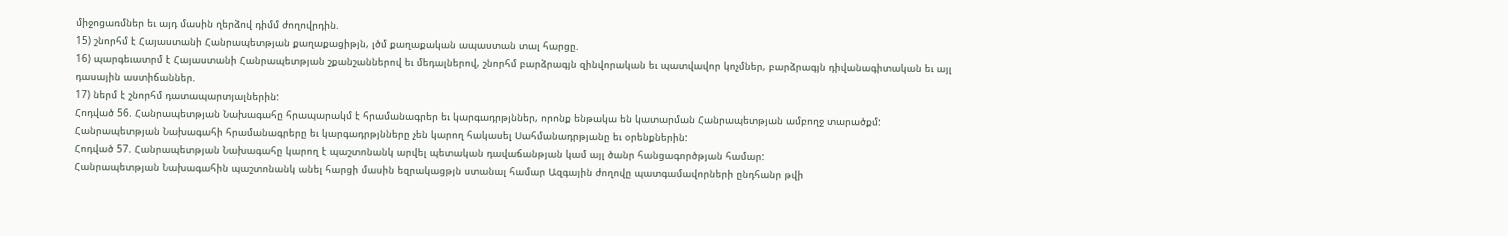միջոցառմներ եւ այդ մասին ղերձով դիմմ ժողովրդին.
15) շնորհմ է Հայաստանի Հանրապետթյան քաղաքացիթյն, լծմ քաղաքական ապաստան տալ հարցը.
16) պարգեւատրմ է Հայաստանի Հանրապետթյան շքանշաններով եւ մեդալներով, շնորհմ բարձրագյն զինվորական եւ պատվավոր կոչմներ, բարձրագյն դիվանագիտական եւ այլ դասային աստիճաններ.
17) ներմ է շնորհմ դատապարտյալներին:
Հոդված 56. Հանրապետթյան Նախագահը հրապարակմ է հրամանագրեր եւ կարգադրթյններ, որոնք ենթակա են կատարման Հանրապետթյան ամբողջ տարածքմ:
Հանրապետթյան Նախագահի հրամանագրերը եւ կարգադրթյնները չեն կարող հակասել Սահմանադրթյանը եւ օրենքներին:
Հոդված 57. Հանրապետթյան Նախագահը կարող է պաշտոնանկ արվել պետական դավաճանթյան կամ այլ ծանր հանցագործթյան համար:
Հանրապետթյան Նախագահին պաշտոնանկ անել հարցի մասին եզրակացթյն ստանալ համար Ազգային ժողովը պատգամավորների ընդհանր թվի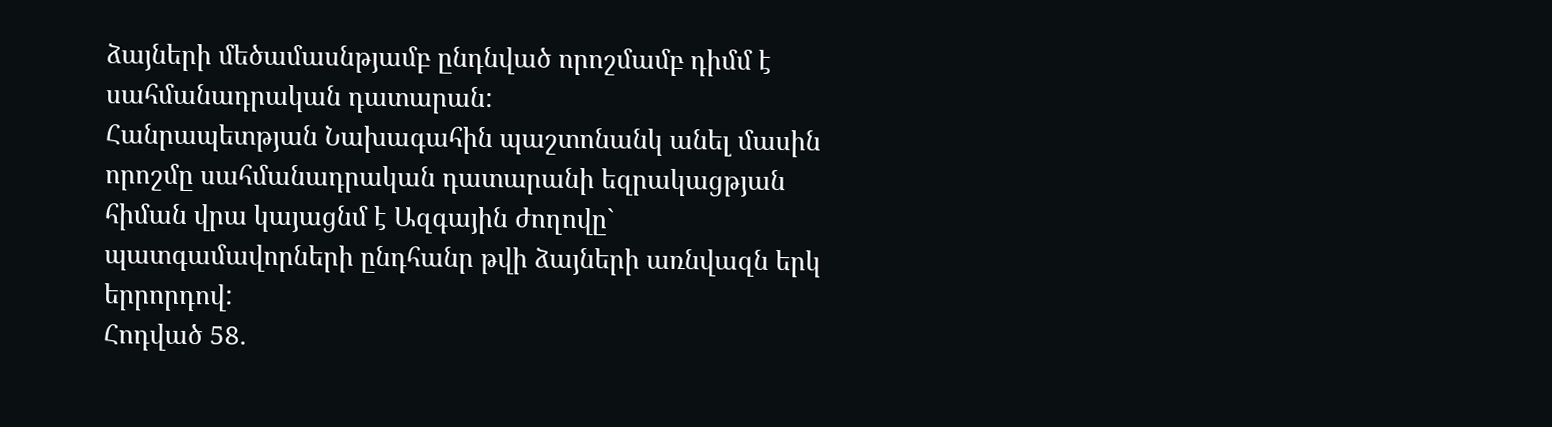ձայների մեծամասնթյամբ ընդնված որոշմամբ դիմմ է սահմանադրական դատարան:
Հանրապետթյան Նախագահին պաշտոնանկ անել մասին որոշմը սահմանադրական դատարանի եզրակացթյան հիման վրա կայացնմ է Ազգային ժողովը` պատգամավորների ընդհանր թվի ձայների առնվազն երկ երրորդով:
Հոդված 58.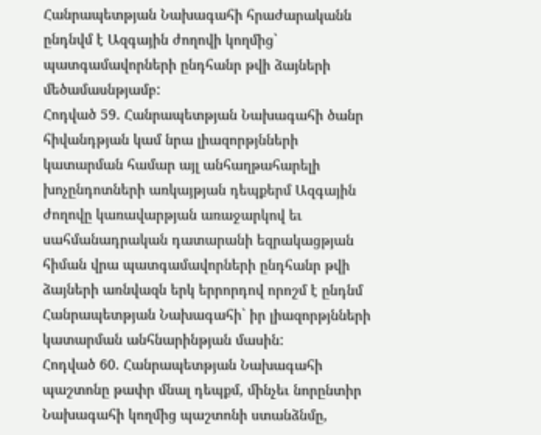Հանրապետթյան Նախագահի հրաժարականն ընդնվմ է Ազգային ժողովի կողմից` պատգամավորների ընդհանր թվի ձայների մեծամասնթյամբ:
Հոդված 59. Հանրապետթյան Նախագահի ծանր հիվանդթյան կամ նրա լիազորթյնների կատարման համար այլ անհաղթահարելի խոչընդոտների առկայթյան դեպքերմ Ազգային ժողովը կառավարթյան առաջարկով եւ սահմանադրական դատարանի եզրակացթյան հիման վրա պատգամավորների ընդհանր թվի ձայների առնվազն երկ երրորդով որոշմ է ընդնմ Հանրապետթյան Նախագահի` իր լիազորթյնների կատարման անհնարինթյան մասին:
Հոդված 60. Հանրապետթյան Նախագահի պաշտոնը թափր մնալ դեպքմ, մինչեւ նորընտիր Նախագահի կողմից պաշտոնի ստանձնմը,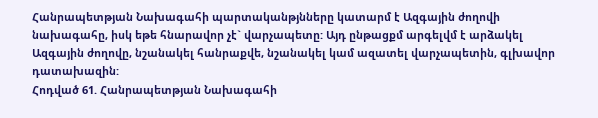Հանրապետթյան Նախագահի պարտականթյնները կատարմ է Ազգային ժողովի նախագահը, իսկ եթե հնարավոր չէ` վարչապետը: Այդ ընթացքմ արգելվմ է արձակել Ազգային ժողովը, նշանակել հանրաքվե, նշանակել կամ ազատել վարչապետին, գլխավոր դատախազին:
Հոդված 61. Հանրապետթյան Նախագահի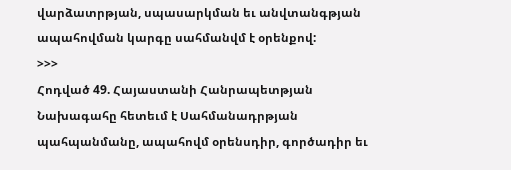վարձատրթյան, սպասարկման եւ անվտանգթյան ապահովման կարգը սահմանվմ է օրենքով:
>>>
Հոդված 49. Հայաստանի Հանրապետթյան Նախագահը հետեւմ է Սահմանադրթյան պահպանմանը, ապահովմ օրենսդիր, գործադիր եւ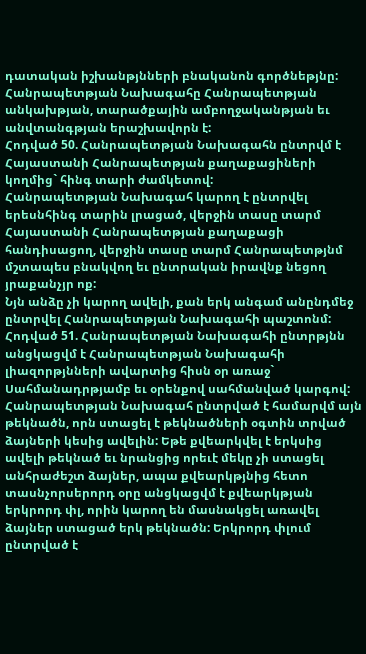դատական իշխանթյնների բնականոն գործնեթյնը:
Հանրապետթյան Նախագահը Հանրապետթյան անկախթյան, տարածքային ամբողջականթյան եւ անվտանգթյան երաշխավորն է:
Հոդված 50. Հանրապետթյան Նախագահն ընտրվմ է Հայաստանի Հանրապետթյան քաղաքացիների կողմից` հինգ տարի ժամկետով:
Հանրապետթյան Նախագահ կարող է ընտրվել երեսնհինգ տարին լրացած, վերջին տասը տարմ Հայաստանի Հանրապետթյան քաղաքացի հանդիսացող, վերջին տասը տարմ Հանրապետթյնմ մշտապես բնակվող եւ ընտրական իրավնք նեցող յրաքանչյր ոք:
Նյն անձը չի կարող ավելի, քան երկ անգամ անընդմեջ ընտրվել Հանրապետթյան Նախագահի պաշտոնմ:
Հոդված 51. Հանրապետթյան Նախագահի ընտրթյնն անցկացվմ է Հանրապետթյան Նախագահի լիազորթյնների ավարտից հիսն օր առաջ` Սահմանադրթյամբ եւ օրենքով սահմանված կարգով:
Հանրապետթյան Նախագահ ընտրված է համարվմ այն թեկնածն, որն ստացել է թեկնածների օգտին տրված ձայների կեսից ավելին: Եթե քվեարկվել է երկսից ավելի թեկնած եւ նրանցից որեւէ մեկը չի ստացել անհրաժեշտ ձայներ, ապա քվեարկթյնից հետո տասնչորսերորդ օրը անցկացվմ է քվեարկթյան երկրորդ փլ, որին կարող են մասնակցել առավել ձայներ ստացած երկ թեկնածն: Երկրորդ փլում ընտրված է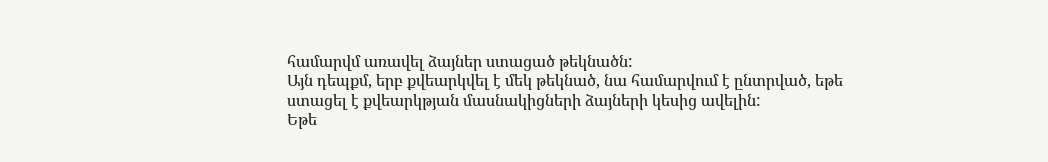համարվմ առավել ձայներ ստացած թեկնածն:
Այն դեպքմ, երբ քվեարկվել է մեկ թեկնած, նա համարվում է ընտրված, եթե ստացել է քվեարկթյան մասնակիցների ձայների կեսից ավելին:
Եթե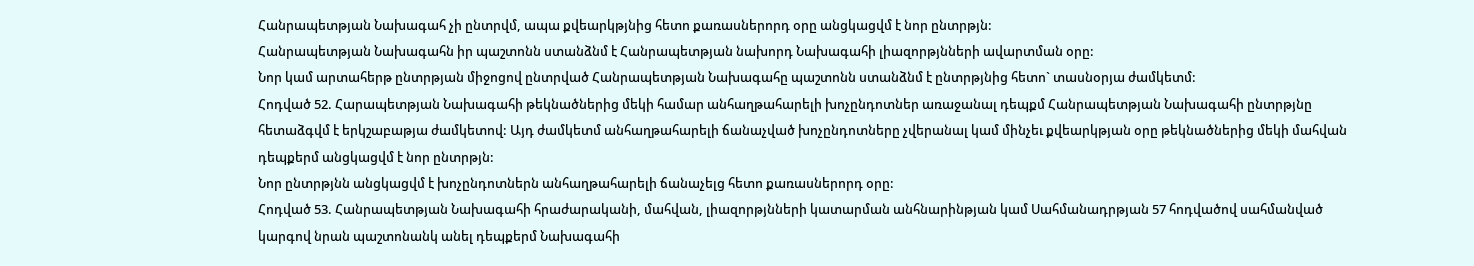Հանրապետթյան Նախագահ չի ընտրվմ, ապա քվեարկթյնից հետո քառասներորդ օրը անցկացվմ է նոր ընտրթյն:
Հանրապետթյան Նախագահն իր պաշտոնն ստանձնմ է Հանրապետթյան նախորդ Նախագահի լիազորթյնների ավարտման օրը:
Նոր կամ արտահերթ ընտրթյան միջոցով ընտրված Հանրապետթյան Նախագահը պաշտոնն ստանձնմ է ընտրթյնից հետո` տասնօրյա ժամկետմ:
Հոդված 52. Հարապետթյան Նախագահի թեկնածներից մեկի համար անհաղթահարելի խոչընդոտներ առաջանալ դեպքմ Հանրապետթյան Նախագահի ընտրթյնը հետաձգվմ է երկշաբաթյա ժամկետով: Այդ ժամկետմ անհաղթահարելի ճանաչված խոչընդոտները չվերանալ կամ մինչեւ քվեարկթյան օրը թեկնածներից մեկի մահվան դեպքերմ անցկացվմ է նոր ընտրթյն:
Նոր ընտրթյնն անցկացվմ է խոչընդոտներն անհաղթահարելի ճանաչելց հետո քառասներորդ օրը:
Հոդված 53. Հանրապետթյան Նախագահի հրաժարականի, մահվան, լիազորթյնների կատարման անհնարինթյան կամ Սահմանադրթյան 57 հոդվածով սահմանված կարգով նրան պաշտոնանկ անել դեպքերմ Նախագահի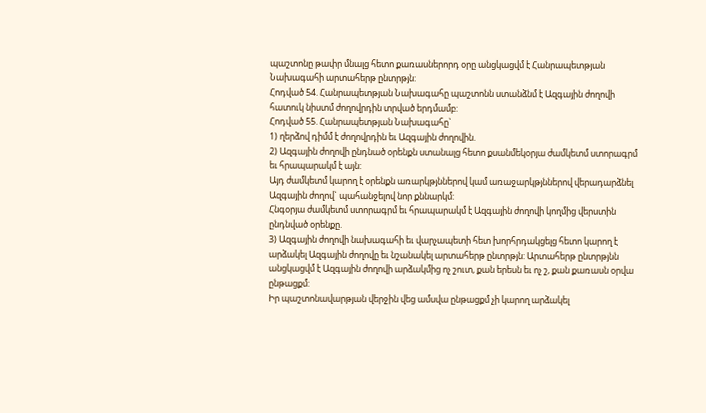պաշտոնը թափր մնալց հետո քառասներորդ օրը անցկացվմ է Հանրապետթյան Նախագահի արտահերթ ընտրթյն:
Հոդված 54. Հանրապետթյան Նախագահը պաշտոնն ստանձնմ է Ազգային ժողովի հատուկ նիստմ ժողովրդին տրված երդմամբ:
Հոդված 55. Հանրապետթյան Նախագահը`
1) ղերձով դիմմ է ժողովրդին եւ Ազգային ժողովին.
2) Ազգային ժողովի ընդնած օրենքն ստանալց հետո քսանմեկօրյա ժամկետմ ստորագրմ եւ հրապարակմ է այն:
Այդ ժամկետմ կարող է օրենքն առարկթյններով կամ առաջարկթյններով վերադարձնել Ազգային ժողով` պահանջելով նոր քննարկմ:
Հնգօրյա ժամկետմ ստորագրմ եւ հրապարակմ է Ազգային ժողովի կողմից վերստին ընդնված օրենքը.
3) Ազգային ժողովի նախագահի եւ վարչապետի հետ խորհրդակցելց հետո կարող է արձակել Ազգային ժողովը եւ նշանակել արտահերթ ընտրթյն: Արտահերթ ընտրթյնն անցկացվմ է Ազգային ժողովի արձակմից ոչ շուտ, քան երեսն եւ ոչ շ, քան քառասն օրվա ընթացքմ:
Իր պաշտոնավարթյան վերջին վեց ամսվա ընթացքմ չի կարող արձակել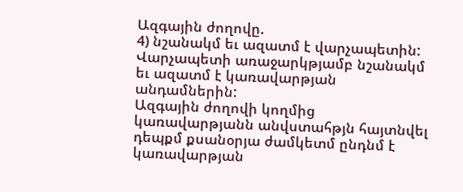Ազգային ժողովը.
4) նշանակմ եւ ազատմ է վարչապետին: Վարչապետի առաջարկթյամբ նշանակմ եւ ազատմ է կառավարթյան անդամներին:
Ազգային ժողովի կողմից կառավարթյանն անվստահթյն հայտնվել դեպքմ քսանօրյա ժամկետմ ընդնմ է կառավարթյան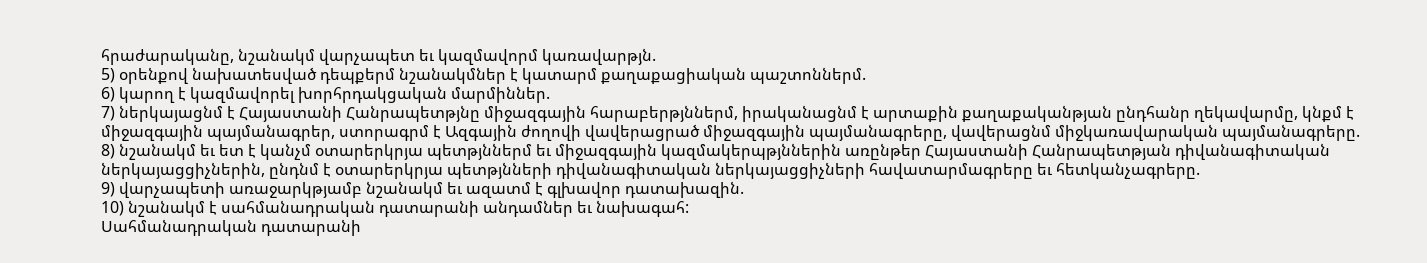հրաժարականը, նշանակմ վարչապետ եւ կազմավորմ կառավարթյն.
5) օրենքով նախատեսված դեպքերմ նշանակմներ է կատարմ քաղաքացիական պաշտոններմ.
6) կարող է կազմավորել խորհրդակցական մարմիններ.
7) ներկայացնմ է Հայաստանի Հանրապետթյնը միջազգային հարաբերթյններմ, իրականացնմ է արտաքին քաղաքականթյան ընդհանր ղեկավարմը, կնքմ է միջազգային պայմանագրեր, ստորագրմ է Ազգային ժողովի վավերացրած միջազգային պայմանագրերը, վավերացնմ միջկառավարական պայմանագրերը.
8) նշանակմ եւ ետ է կանչմ օտարերկրյա պետթյններմ եւ միջազգային կազմակերպթյններին առընթեր Հայաստանի Հանրապետթյան դիվանագիտական ներկայացցիչներին, ընդնմ է օտարերկրյա պետթյնների դիվանագիտական ներկայացցիչների հավատարմագրերը եւ հետկանչագրերը.
9) վարչապետի առաջարկթյամբ նշանակմ եւ ազատմ է գլխավոր դատախազին.
10) նշանակմ է սահմանադրական դատարանի անդամներ եւ նախագահ:
Սահմանադրական դատարանի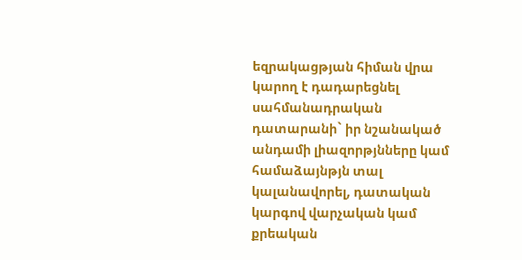եզրակացթյան հիման վրա կարող է դադարեցնել սահմանադրական դատարանի` իր նշանակած անդամի լիազորթյնները կամ համաձայնթյն տալ կալանավորել, դատական կարգով վարչական կամ քրեական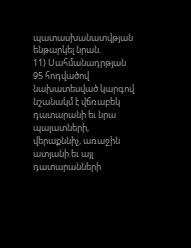պատասխանատվթյան ենթարկել նրան.
11) Սահմանադրթյան 95 հոդվածով նախատեսված կարգով նշանակմ է վճռաբեկ դատարանի եւ նրա պալատների, վերաքննիչ, առաջին ատյանի եւ այլ դատարանների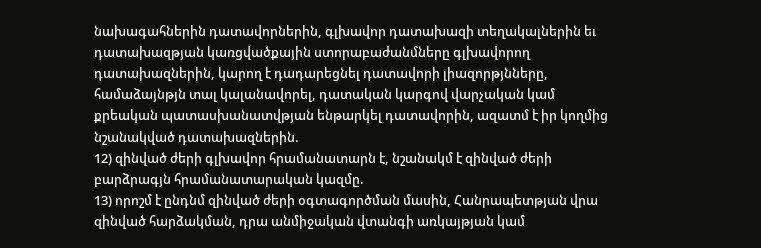նախագահներին դատավորներին, գլխավոր դատախազի տեղակալներին եւ դատախազթյան կառցվածքային ստորաբաժանմները գլխավորող դատախազներին, կարող է դադարեցնել դատավորի լիազորթյնները, համաձայնթյն տալ կալանավորել, դատական կարգով վարչական կամ քրեական պատասխանատվթյան ենթարկել դատավորին, ազատմ է իր կողմից նշանակված դատախազներին.
12) զինված ժերի գլխավոր հրամանատարն է, նշանակմ է զինված ժերի բարձրագյն հրամանատարական կազմը.
13) որոշմ է ընդնմ զինված ժերի օգտագործման մասին, Հանրապետթյան վրա զինված հարձակման, դրա անմիջական վտանգի առկայթյան կամ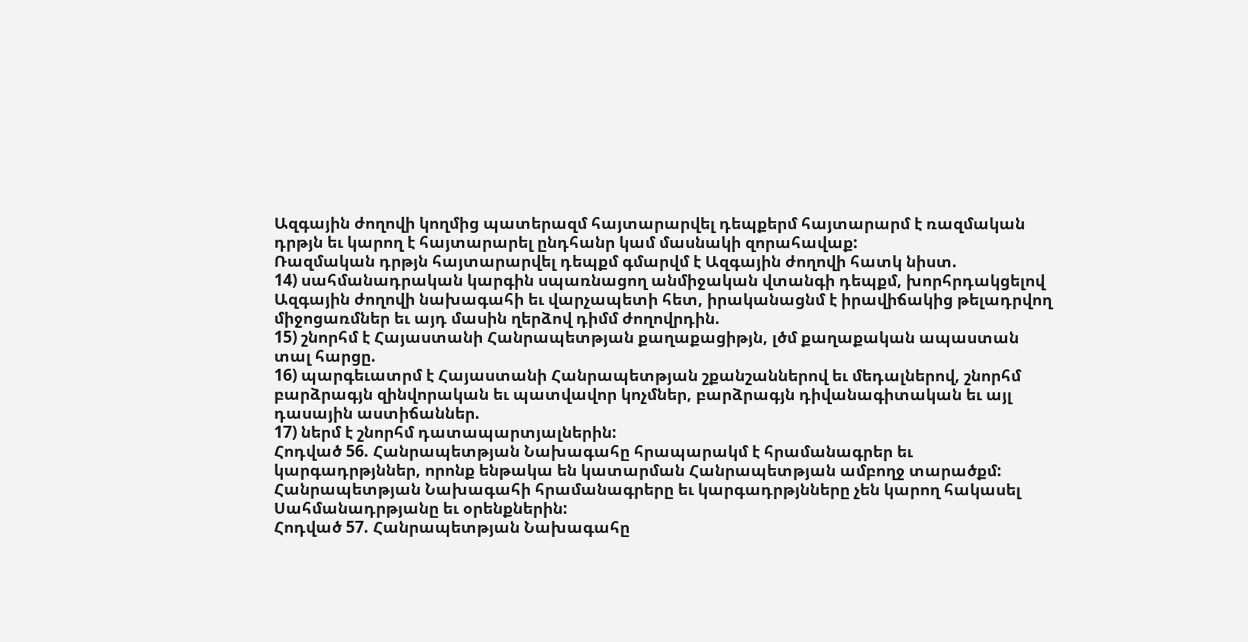Ազգային ժողովի կողմից պատերազմ հայտարարվել դեպքերմ հայտարարմ է ռազմական դրթյն եւ կարող է հայտարարել ընդհանր կամ մասնակի զորահավաք:
Ռազմական դրթյն հայտարարվել դեպքմ գմարվմ է Ազգային ժողովի հատկ նիստ.
14) սահմանադրական կարգին սպառնացող անմիջական վտանգի դեպքմ, խորհրդակցելով Ազգային ժողովի նախագահի եւ վարչապետի հետ, իրականացնմ է իրավիճակից թելադրվող միջոցառմներ եւ այդ մասին ղերձով դիմմ ժողովրդին.
15) շնորհմ է Հայաստանի Հանրապետթյան քաղաքացիթյն, լծմ քաղաքական ապաստան տալ հարցը.
16) պարգեւատրմ է Հայաստանի Հանրապետթյան շքանշաններով եւ մեդալներով, շնորհմ բարձրագյն զինվորական եւ պատվավոր կոչմներ, բարձրագյն դիվանագիտական եւ այլ դասային աստիճաններ.
17) ներմ է շնորհմ դատապարտյալներին:
Հոդված 56. Հանրապետթյան Նախագահը հրապարակմ է հրամանագրեր եւ կարգադրթյններ, որոնք ենթակա են կատարման Հանրապետթյան ամբողջ տարածքմ:
Հանրապետթյան Նախագահի հրամանագրերը եւ կարգադրթյնները չեն կարող հակասել Սահմանադրթյանը եւ օրենքներին:
Հոդված 57. Հանրապետթյան Նախագահը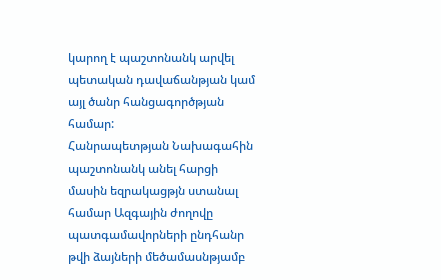կարող է պաշտոնանկ արվել պետական դավաճանթյան կամ այլ ծանր հանցագործթյան համար:
Հանրապետթյան Նախագահին պաշտոնանկ անել հարցի մասին եզրակացթյն ստանալ համար Ազգային ժողովը պատգամավորների ընդհանր թվի ձայների մեծամասնթյամբ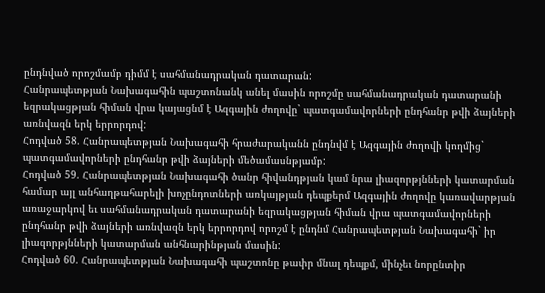ընդնված որոշմամբ դիմմ է սահմանադրական դատարան:
Հանրապետթյան Նախագահին պաշտոնանկ անել մասին որոշմը սահմանադրական դատարանի եզրակացթյան հիման վրա կայացնմ է Ազգային ժողովը` պատգամավորների ընդհանր թվի ձայների առնվազն երկ երրորդով:
Հոդված 58. Հանրապետթյան Նախագահի հրաժարականն ընդնվմ է Ազգային ժողովի կողմից` պատգամավորների ընդհանր թվի ձայների մեծամասնթյամբ:
Հոդված 59. Հանրապետթյան Նախագահի ծանր հիվանդթյան կամ նրա լիազորթյնների կատարման համար այլ անհաղթահարելի խոչընդոտների առկայթյան դեպքերմ Ազգային ժողովը կառավարթյան առաջարկով եւ սահմանադրական դատարանի եզրակացթյան հիման վրա պատգամավորների ընդհանր թվի ձայների առնվազն երկ երրորդով որոշմ է ընդնմ Հանրապետթյան Նախագահի` իր լիազորթյնների կատարման անհնարինթյան մասին:
Հոդված 60. Հանրապետթյան Նախագահի պաշտոնը թափր մնալ դեպքմ, մինչեւ նորընտիր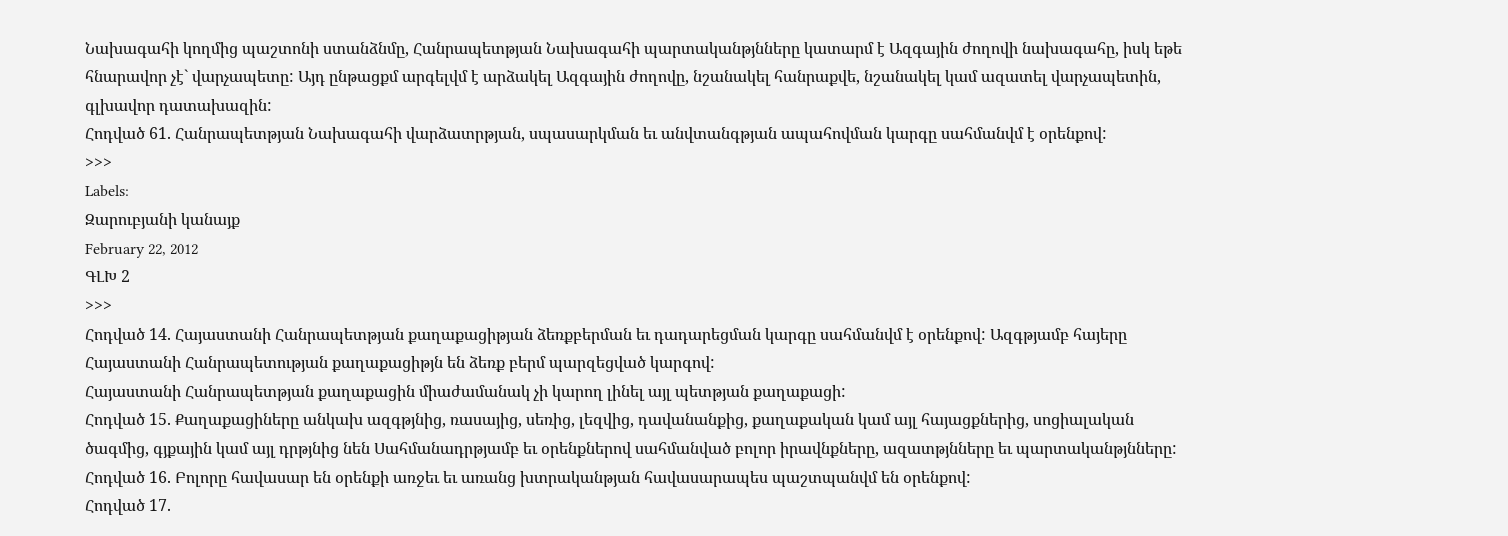Նախագահի կողմից պաշտոնի ստանձնմը, Հանրապետթյան Նախագահի պարտականթյնները կատարմ է Ազգային ժողովի նախագահը, իսկ եթե հնարավոր չէ` վարչապետը: Այդ ընթացքմ արգելվմ է արձակել Ազգային ժողովը, նշանակել հանրաքվե, նշանակել կամ ազատել վարչապետին, գլխավոր դատախազին:
Հոդված 61. Հանրապետթյան Նախագահի վարձատրթյան, սպասարկման եւ անվտանգթյան ապահովման կարգը սահմանվմ է օրենքով:
>>>
Labels:
Զարուբյանի կանայք
February 22, 2012
ԳԼԽ 2
>>>
Հոդված 14. Հայաստանի Հանրապետթյան քաղաքացիթյան ձեռքբերման եւ դադարեցման կարգը սահմանվմ է օրենքով: Ազգթյամբ հայերը Հայաստանի Հանրապետության քաղաքացիթյն են ձեռք բերմ պարզեցված կարգով:
Հայաստանի Հանրապետթյան քաղաքացին միաժամանակ չի կարող լինել այլ պետթյան քաղաքացի:
Հոդված 15. Քաղաքացիները անկախ ազգթյնից, ռասայից, սեռից, լեզվից, դավանանքից, քաղաքական կամ այլ հայացքներից, սոցիալական ծագմից, գյքային կամ այլ դրթյնից նեն Սահմանադրթյամբ եւ օրենքներով սահմանված բոլոր իրավնքները, ազատթյնները եւ պարտականթյնները:
Հոդված 16. Բոլորը հավասար են օրենքի առջեւ եւ առանց խտրականթյան հավասարապես պաշտպանվմ են օրենքով:
Հոդված 17.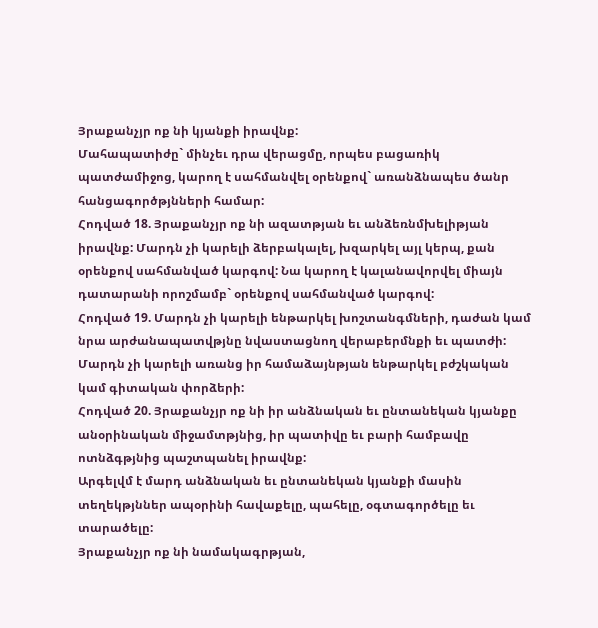Յրաքանչյր ոք նի կյանքի իրավնք:
Մահապատիժը` մինչեւ դրա վերացմը, որպես բացառիկ պատժամիջոց, կարող է սահմանվել օրենքով` առանձնապես ծանր հանցագործթյնների համար:
Հոդված 18. Յրաքանչյր ոք նի ազատթյան եւ անձեռնմխելիթյան իրավնք: Մարդն չի կարելի ձերբակալել, խզարկել այլ կերպ, քան օրենքով սահմանված կարգով: Նա կարող է կալանավորվել միայն դատարանի որոշմամբ` օրենքով սահմանված կարգով:
Հոդված 19. Մարդն չի կարելի ենթարկել խոշտանգմների, դաժան կամ նրա արժանապատվթյնը նվաստացնող վերաբերմնքի եւ պատժի:
Մարդն չի կարելի առանց իր համաձայնթյան ենթարկել բժշկական կամ գիտական փորձերի:
Հոդված 20. Յրաքանչյր ոք նի իր անձնական եւ ընտանեկան կյանքը անօրինական միջամտթյնից, իր պատիվը եւ բարի համբավը ոտնձգթյնից պաշտպանել իրավնք:
Արգելվմ է մարդ անձնական եւ ընտանեկան կյանքի մասին տեղեկթյններ ապօրինի հավաքելը, պահելը, օգտագործելը եւ տարածելը:
Յրաքանչյր ոք նի նամակագրթյան,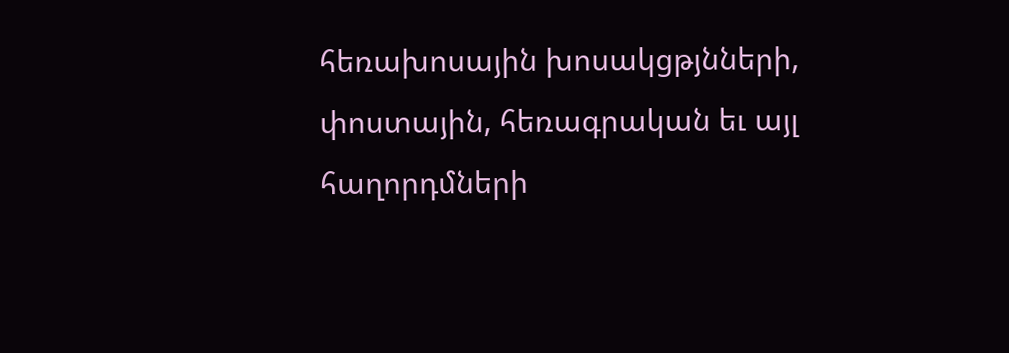հեռախոսային խոսակցթյնների, փոստային, հեռագրական եւ այլ հաղորդմների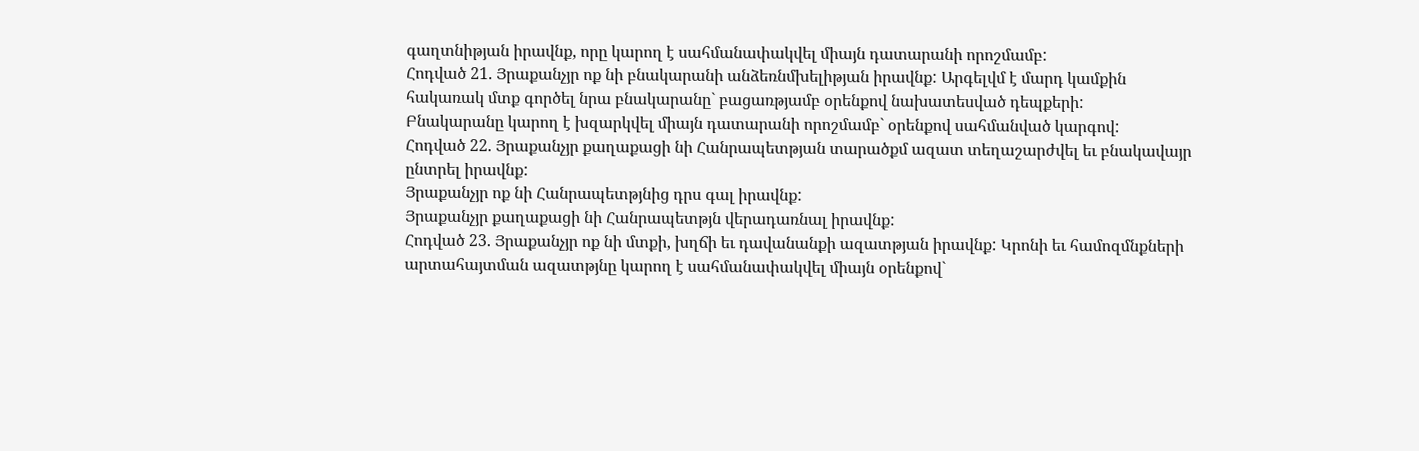գաղտնիթյան իրավնք, որը կարող է սահմանափակվել միայն դատարանի որոշմամբ:
Հոդված 21. Յրաքանչյր ոք նի բնակարանի անձեռնմխելիթյան իրավնք: Արգելվմ է մարդ կամքին հակառակ մտք գործել նրա բնակարանը` բացառթյամբ օրենքով նախատեսված դեպքերի:
Բնակարանը կարող է խզարկվել միայն դատարանի որոշմամբ` օրենքով սահմանված կարգով:
Հոդված 22. Յրաքանչյր քաղաքացի նի Հանրապետթյան տարածքմ ազատ տեղաշարժվել եւ բնակավայր ընտրել իրավնք:
Յրաքանչյր ոք նի Հանրապետթյնից դրս գալ իրավնք:
Յրաքանչյր քաղաքացի նի Հանրապետթյն վերադառնալ իրավնք:
Հոդված 23. Յրաքանչյր ոք նի մտքի, խղճի եւ դավանանքի ազատթյան իրավնք: Կրոնի եւ համոզմնքների արտահայտման ազատթյնը կարող է սահմանափակվել միայն օրենքով`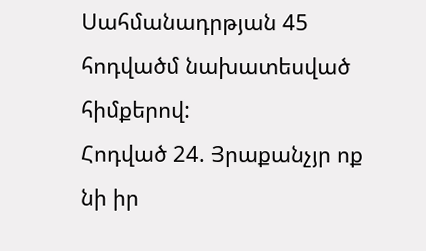Սահմանադրթյան 45 հոդվածմ նախատեսված հիմքերով:
Հոդված 24. Յրաքանչյր ոք նի իր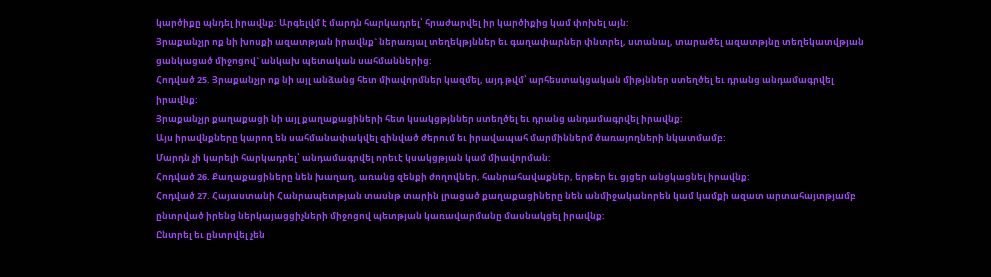կարծիքը պնդել իրավնք: Արգելվմ է մարդն հարկադրել՝ հրաժարվել իր կարծիքից կամ փոխել այն:
Յրաքանչյր ոք նի խոսքի ազատթյան իրավնք` ներառյալ տեղեկթյններ եւ գաղափարներ փնտրել, ստանալ, տարածել ազատթյնը տեղեկատվթյան ցանկացած միջոցով` անկախ պետական սահմաններից:
Հոդված 25. Յրաքանչյր ոք նի այլ անձանց հետ միավորմներ կազմել, այդ թվմ՝ արհեստակցական միթյններ ստեղծել եւ դրանց անդամագրվել իրավնք:
Յրաքանչյր քաղաքացի նի այլ քաղաքացիների հետ կսակցթյններ ստեղծել եւ դրանց անդամագրվել իրավնք:
Այս իրավնքները կարող են սահմանափակվել զինված ժերում եւ իրավապահ մարմիններմ ծառայողների նկատմամբ:
Մարդն չի կարելի հարկադրել՝ անդամագրվել որեւէ կսակցթյան կամ միավորման:
Հոդված 26. Քաղաքացիները նեն խաղաղ, առանց զենքի ժողովներ, հանրահավաքներ, երթեր եւ ցյցեր անցկացնել իրավնք:
Հոդված 27. Հայաստանի Հանրապետթյան տասնթ տարին լրացած քաղաքացիները նեն անմիջականորեն կամ կամքի ազատ արտահայտթյամբ ընտրված իրենց ներկայացցիչների միջոցով պետթյան կառավարմանը մասնակցել իրավնք:
Ընտրել եւ ընտրվել չեն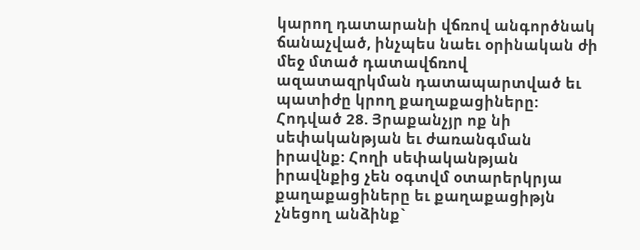կարող դատարանի վճռով անգործնակ ճանաչված, ինչպես նաեւ օրինական ժի մեջ մտած դատավճռով ազատազրկման դատապարտված եւ պատիժը կրող քաղաքացիները:
Հոդված 28. Յրաքանչյր ոք նի սեփականթյան եւ ժառանգման իրավնք: Հողի սեփականթյան իրավնքից չեն օգտվմ օտարերկրյա քաղաքացիները եւ քաղաքացիթյն չնեցող անձինք`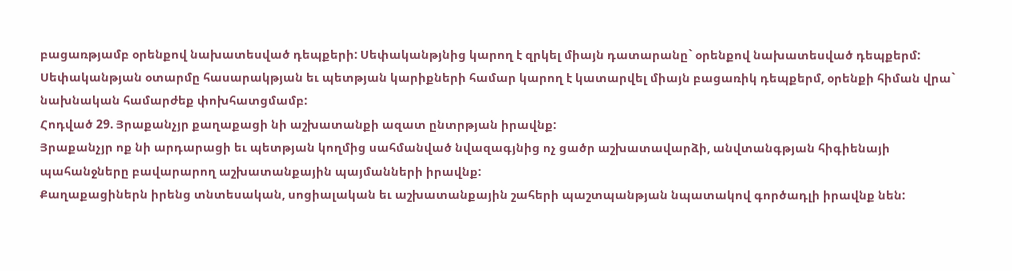բացառթյամբ օրենքով նախատեսված դեպքերի: Սեփականթյնից կարող է զրկել միայն դատարանը` օրենքով նախատեսված դեպքերմ:
Սեփականթյան օտարմը հասարակթյան եւ պետթյան կարիքների համար կարող է կատարվել միայն բացառիկ դեպքերմ, օրենքի հիման վրա` նախնական համարժեք փոխհատցմամբ:
Հոդված 29. Յրաքանչյր քաղաքացի նի աշխատանքի ազատ ընտրթյան իրավնք:
Յրաքանչյր ոք նի արդարացի եւ պետթյան կողմից սահմանված նվազագյնից ոչ ցածր աշխատավարձի, անվտանգթյան հիգիենայի պահանջները բավարարող աշխատանքային պայմանների իրավնք:
Քաղաքացիներն իրենց տնտեսական, սոցիալական եւ աշխատանքային շահերի պաշտպանթյան նպատակով գործադլի իրավնք նեն: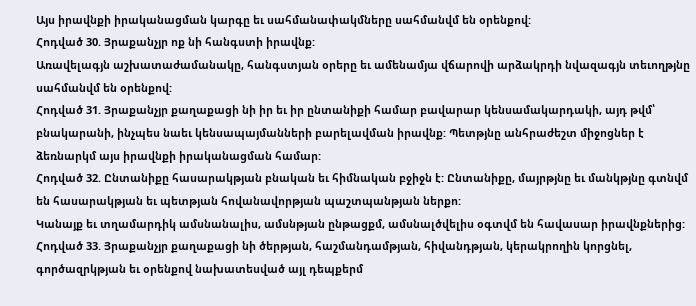Այս իրավնքի իրականացման կարգը եւ սահմանափակմները սահմանվմ են օրենքով:
Հոդված 30. Յրաքանչյր ոք նի հանգստի իրավնք:
Առավելագյն աշխատաժամանակը, հանգստյան օրերը եւ ամենամյա վճարովի արձակրդի նվազագյն տեւողթյնը սահմանվմ են օրենքով:
Հոդված 31. Յրաքանչյր քաղաքացի նի իր եւ իր ընտանիքի համար բավարար կենսամակարդակի, այդ թվմ՝ բնակարանի, ինչպես նաեւ կենսապայմանների բարելավման իրավնք: Պետթյնը անհրաժեշտ միջոցներ է ձեռնարկմ այս իրավնքի իրականացման համար:
Հոդված 32. Ընտանիքը հասարակթյան բնական եւ հիմնական բջիջն է: Ընտանիքը, մայրթյնը եւ մանկթյնը գտնվմ են հասարակթյան եւ պետթյան հովանավորթյան պաշտպանթյան ներքո:
Կանայք եւ տղամարդիկ ամսնանալիս, ամսնթյան ընթացքմ, ամսնալծվելիս օգտվմ են հավասար իրավնքներից:
Հոդված 33. Յրաքանչյր քաղաքացի նի ծերթյան, հաշմանդամթյան, հիվանդթյան, կերակրողին կորցնել, գործազրկթյան եւ օրենքով նախատեսված այլ դեպքերմ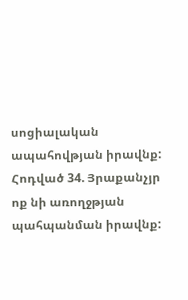սոցիալական ապահովթյան իրավնք:
Հոդված 34. Յրաքանչյր ոք նի առողջթյան պահպանման իրավնք: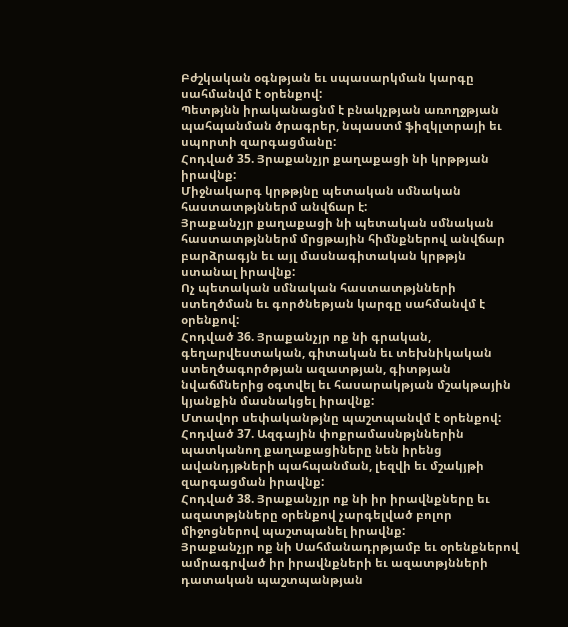Բժշկական օգնթյան եւ սպասարկման կարգը սահմանվմ է օրենքով:
Պետթյնն իրականացնմ է բնակչթյան առողջթյան պահպանման ծրագրեր, նպաստմ ֆիզկլտրայի եւ սպորտի զարգացմանը:
Հոդված 35. Յրաքանչյր քաղաքացի նի կրթթյան իրավնք:
Միջնակարգ կրթթյնը պետական սմնական հաստատթյններմ անվճար է:
Յրաքանչյր քաղաքացի նի պետական սմնական հաստատթյններմ մրցթային հիմնքներով անվճար բարձրագյն եւ այլ մասնագիտական կրթթյն ստանալ իրավնք:
Ոչ պետական սմնական հաստատթյնների ստեղծման եւ գործնեթյան կարգը սահմանվմ է օրենքով:
Հոդված 36. Յրաքանչյր ոք նի գրական, գեղարվեստական, գիտական եւ տեխնիկական ստեղծագործթյան ազատթյան, գիտթյան նվաճմներից օգտվել եւ հասարակթյան մշակթային կյանքին մասնակցել իրավնք:
Մտավոր սեփականթյնը պաշտպանվմ է օրենքով:
Հոդված 37. Ազգային փոքրամասնթյններին պատկանող քաղաքացիները նեն իրենց ավանդյթների պահպանման, լեզվի եւ մշակյթի զարգացման իրավնք:
Հոդված 38. Յրաքանչյր ոք նի իր իրավնքները եւ ազատթյնները օրենքով չարգելված բոլոր միջոցներով պաշտպանել իրավնք:
Յրաքանչյր ոք նի Սահմանադրթյամբ եւ օրենքներով ամրագրված իր իրավնքների եւ ազատթյնների դատական պաշտպանթյան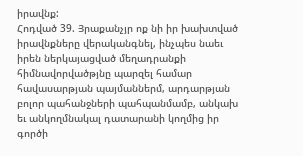իրավնք:
Հոդված 39. Յրաքանչյր ոք նի իր խախտված իրավնքները վերականգնել, ինչպես նաեւ իրեն ներկայացված մեղադրանքի հիմնավորվածթյնը պարզել համար հավասարթյան պայմաններմ, արդարթյան բոլոր պահանջների պահպանմամբ, անկախ եւ անկողմնակալ դատարանի կողմից իր գործի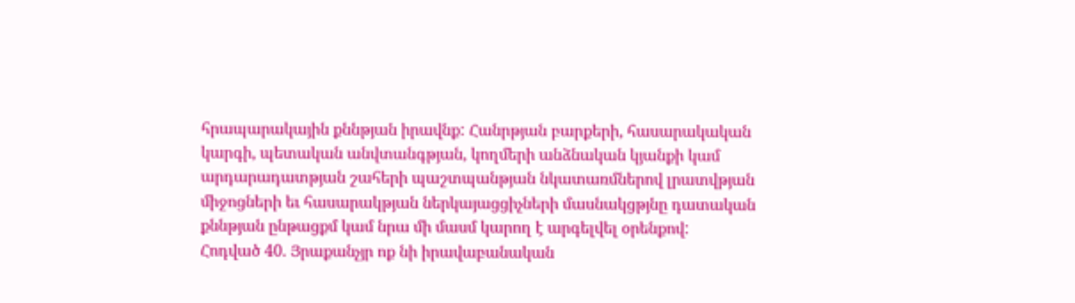հրապարակային քննթյան իրավնք: Հանրթյան բարքերի, հասարակական կարգի, պետական անվտանգթյան, կողմերի անձնական կյանքի կամ արդարադատթյան շահերի պաշտպանթյան նկատառմներով լրատվթյան միջոցների եւ հասարակթյան ներկայացցիչների մասնակցթյնը դատական քննթյան ընթացքմ կամ նրա մի մասմ կարող է արգելվել օրենքով:
Հոդված 40. Յրաքանչյր ոք նի իրավաբանական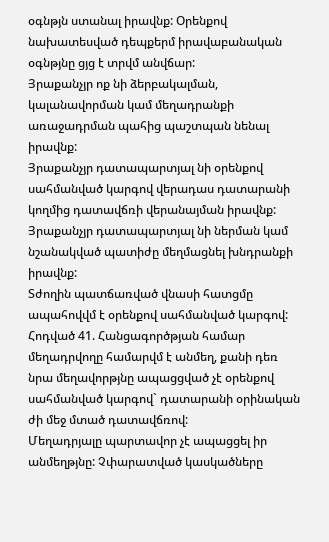օգնթյն ստանալ իրավնք: Օրենքով նախատեսված դեպքերմ իրավաբանական օգնթյնը ցյց է տրվմ անվճար:
Յրաքանչյր ոք նի ձերբակալման, կալանավորման կամ մեղադրանքի առաջադրման պահից պաշտպան նենալ իրավնք:
Յրաքանչյր դատապարտյալ նի օրենքով սահմանված կարգով վերադաս դատարանի կողմից դատավճռի վերանայման իրավնք: Յրաքանչյր դատապարտյալ նի ներման կամ նշանակված պատիժը մեղմացնել խնդրանքի իրավնք:
Տժողին պատճառված վնասի հատցմը ապահովվմ է օրենքով սահմանված կարգով:
Հոդված 41. Հանցագործթյան համար մեղադրվողը համարվմ է անմեղ, քանի դեռ նրա մեղավորթյնը ապացցված չէ օրենքով սահմանված կարգով` դատարանի օրինական ժի մեջ մտած դատավճռով:
Մեղադրյալը պարտավոր չէ ապացցել իր անմեղթյնը: Չփարատված կասկածները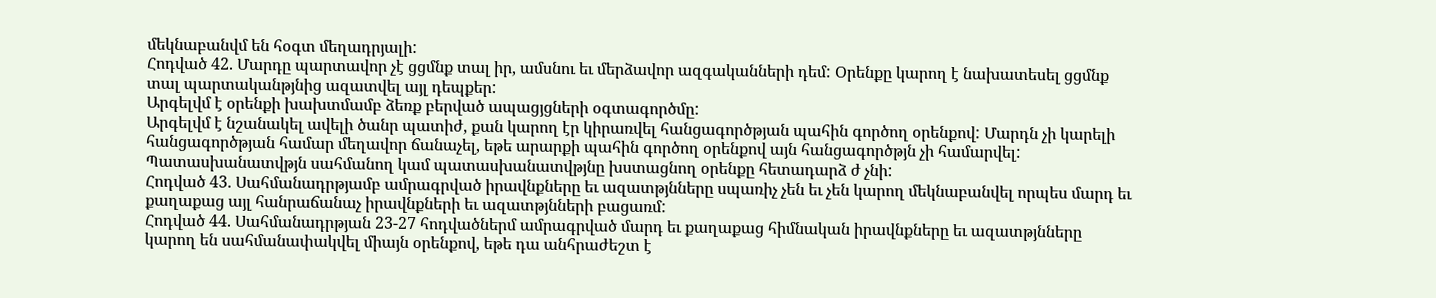մեկնաբանվմ են հօգտ մեղադրյալի:
Հոդված 42. Մարդը պարտավոր չէ ցցմնք տալ իր, ամսնու եւ մերձավոր ազգականների դեմ: Օրենքը կարող է նախատեսել ցցմնք տալ պարտականթյնից ազատվել այլ դեպքեր:
Արգելվմ է օրենքի խախտմամբ ձեռք բերված ապացյցների օգտագործմը:
Արգելվմ է նշանակել ավելի ծանր պատիժ, քան կարող էր կիրառվել հանցագործթյան պահին գործող օրենքով: Մարդն չի կարելի հանցագործթյան համար մեղավոր ճանաչել, եթե արարքի պահին գործող օրենքով այն հանցագործթյն չի համարվել:
Պատասխանատվթյն սահմանող կամ պատասխանատվթյնը խստացնող օրենքը հետադարձ ժ չնի:
Հոդված 43. Սահմանադրթյամբ ամրագրված իրավնքները եւ ազատթյնները սպառիչ չեն եւ չեն կարող մեկնաբանվել որպես մարդ եւ քաղաքաց այլ հանրաճանաչ իրավնքների եւ ազատթյնների բացառմ:
Հոդված 44. Սահմանադրթյան 23-27 հոդվածներմ ամրագրված մարդ եւ քաղաքաց հիմնական իրավնքները եւ ազատթյնները կարող են սահմանափակվել միայն օրենքով, եթե դա անհրաժեշտ է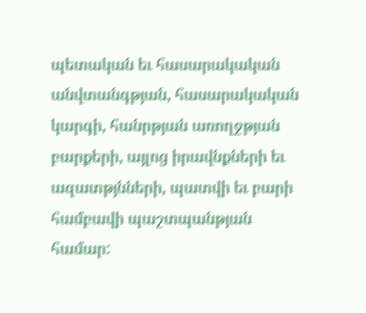պետական եւ հասարակական անվտանգթյան, հասարակական կարգի, հանրթյան առողջթյան բարքերի, այլոց իրավնքների եւ ազատթյնների, պատվի եւ բարի համբավի պաշտպանթյան համար: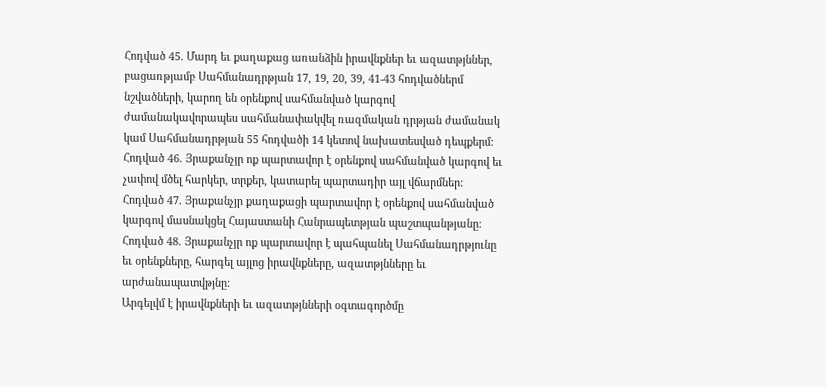Հոդված 45. Մարդ եւ քաղաքաց առանձին իրավնքներ եւ ազատթյններ, բացառթյամբ Սահմանադրթյան 17, 19, 20, 39, 41-43 հոդվածներմ նշվածների, կարող են օրենքով սահմանված կարգով ժամանակավորապես սահմանափակվել ռազմական դրթյան ժամանակ կամ Սահմանադրթյան 55 հոդվածի 14 կետով նախատեսված դեպքերմ:
Հոդված 46. Յրաքանչյր ոք պարտավոր է օրենքով սահմանված կարգով եւ չափով մծել հարկեր, տրքեր, կատարել պարտադիր այլ վճարմներ:
Հոդված 47. Յրաքանչյր քաղաքացի պարտավոր է օրենքով սահմանված կարգով մասնակցել Հայաստանի Հանրապետթյան պաշտպանթյանը:
Հոդված 48. Յրաքանչյր ոք պարտավոր է պահպանել Սահմանադրթյունը եւ օրենքները, հարգել այլոց իրավնքները, ազատթյնները եւ արժանապատվթյնը:
Արգելվմ է իրավնքների եւ ազատթյնների օգտագործմը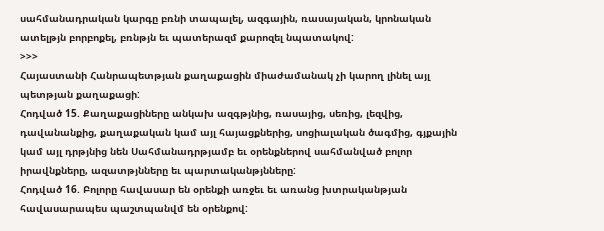սահմանադրական կարգը բռնի տապալել, ազգային, ռասայական, կրոնական ատելթյն բորբոքել, բռնթյն եւ պատերազմ քարոզել նպատակով:
>>>
Հայաստանի Հանրապետթյան քաղաքացին միաժամանակ չի կարող լինել այլ պետթյան քաղաքացի:
Հոդված 15. Քաղաքացիները անկախ ազգթյնից, ռասայից, սեռից, լեզվից, դավանանքից, քաղաքական կամ այլ հայացքներից, սոցիալական ծագմից, գյքային կամ այլ դրթյնից նեն Սահմանադրթյամբ եւ օրենքներով սահմանված բոլոր իրավնքները, ազատթյնները եւ պարտականթյնները:
Հոդված 16. Բոլորը հավասար են օրենքի առջեւ եւ առանց խտրականթյան հավասարապես պաշտպանվմ են օրենքով: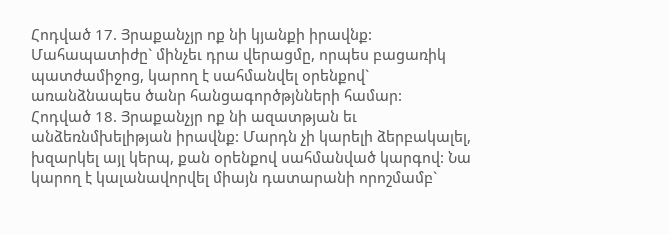Հոդված 17. Յրաքանչյր ոք նի կյանքի իրավնք:
Մահապատիժը` մինչեւ դրա վերացմը, որպես բացառիկ պատժամիջոց, կարող է սահմանվել օրենքով` առանձնապես ծանր հանցագործթյնների համար:
Հոդված 18. Յրաքանչյր ոք նի ազատթյան եւ անձեռնմխելիթյան իրավնք: Մարդն չի կարելի ձերբակալել, խզարկել այլ կերպ, քան օրենքով սահմանված կարգով: Նա կարող է կալանավորվել միայն դատարանի որոշմամբ`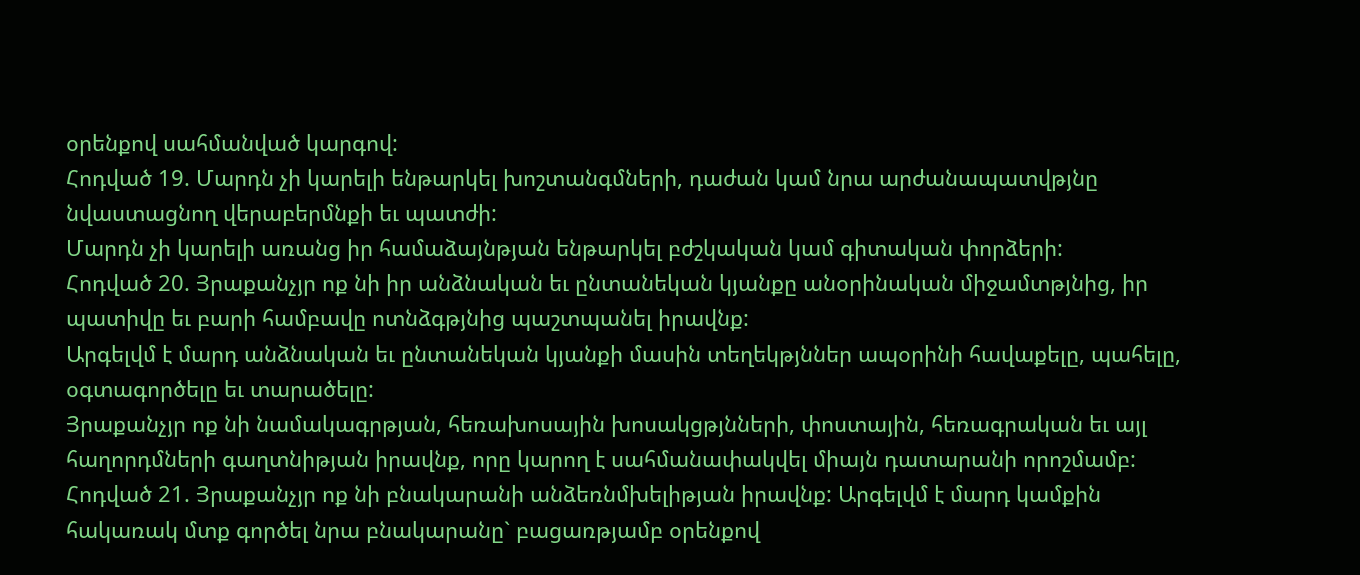օրենքով սահմանված կարգով:
Հոդված 19. Մարդն չի կարելի ենթարկել խոշտանգմների, դաժան կամ նրա արժանապատվթյնը նվաստացնող վերաբերմնքի եւ պատժի:
Մարդն չի կարելի առանց իր համաձայնթյան ենթարկել բժշկական կամ գիտական փորձերի:
Հոդված 20. Յրաքանչյր ոք նի իր անձնական եւ ընտանեկան կյանքը անօրինական միջամտթյնից, իր պատիվը եւ բարի համբավը ոտնձգթյնից պաշտպանել իրավնք:
Արգելվմ է մարդ անձնական եւ ընտանեկան կյանքի մասին տեղեկթյններ ապօրինի հավաքելը, պահելը, օգտագործելը եւ տարածելը:
Յրաքանչյր ոք նի նամակագրթյան, հեռախոսային խոսակցթյնների, փոստային, հեռագրական եւ այլ հաղորդմների գաղտնիթյան իրավնք, որը կարող է սահմանափակվել միայն դատարանի որոշմամբ:
Հոդված 21. Յրաքանչյր ոք նի բնակարանի անձեռնմխելիթյան իրավնք: Արգելվմ է մարդ կամքին հակառակ մտք գործել նրա բնակարանը` բացառթյամբ օրենքով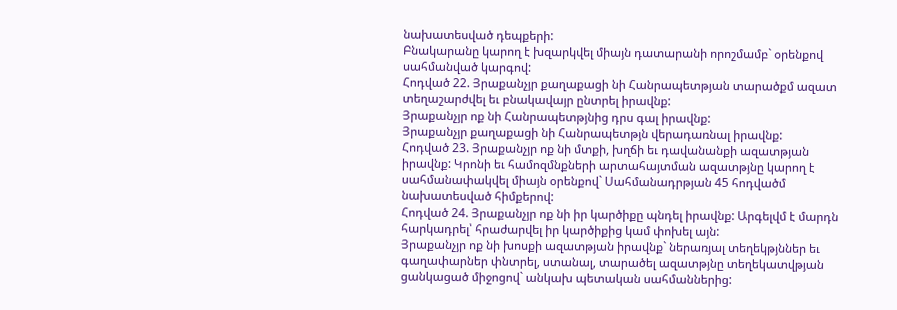նախատեսված դեպքերի:
Բնակարանը կարող է խզարկվել միայն դատարանի որոշմամբ` օրենքով սահմանված կարգով:
Հոդված 22. Յրաքանչյր քաղաքացի նի Հանրապետթյան տարածքմ ազատ տեղաշարժվել եւ բնակավայր ընտրել իրավնք:
Յրաքանչյր ոք նի Հանրապետթյնից դրս գալ իրավնք:
Յրաքանչյր քաղաքացի նի Հանրապետթյն վերադառնալ իրավնք:
Հոդված 23. Յրաքանչյր ոք նի մտքի, խղճի եւ դավանանքի ազատթյան իրավնք: Կրոնի եւ համոզմնքների արտահայտման ազատթյնը կարող է սահմանափակվել միայն օրենքով` Սահմանադրթյան 45 հոդվածմ նախատեսված հիմքերով:
Հոդված 24. Յրաքանչյր ոք նի իր կարծիքը պնդել իրավնք: Արգելվմ է մարդն հարկադրել՝ հրաժարվել իր կարծիքից կամ փոխել այն:
Յրաքանչյր ոք նի խոսքի ազատթյան իրավնք` ներառյալ տեղեկթյններ եւ գաղափարներ փնտրել, ստանալ, տարածել ազատթյնը տեղեկատվթյան ցանկացած միջոցով` անկախ պետական սահմաններից: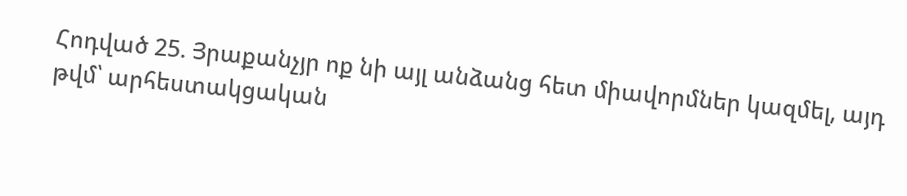Հոդված 25. Յրաքանչյր ոք նի այլ անձանց հետ միավորմներ կազմել, այդ թվմ՝ արհեստակցական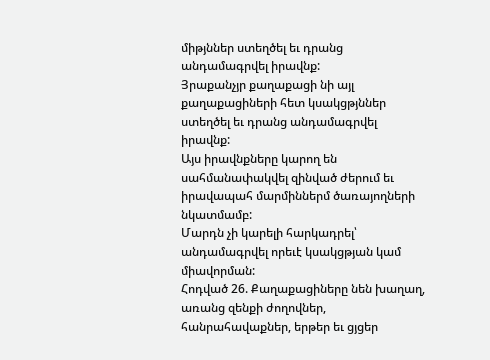միթյններ ստեղծել եւ դրանց անդամագրվել իրավնք:
Յրաքանչյր քաղաքացի նի այլ քաղաքացիների հետ կսակցթյններ ստեղծել եւ դրանց անդամագրվել իրավնք:
Այս իրավնքները կարող են սահմանափակվել զինված ժերում եւ իրավապահ մարմիններմ ծառայողների նկատմամբ:
Մարդն չի կարելի հարկադրել՝ անդամագրվել որեւէ կսակցթյան կամ միավորման:
Հոդված 26. Քաղաքացիները նեն խաղաղ, առանց զենքի ժողովներ, հանրահավաքներ, երթեր եւ ցյցեր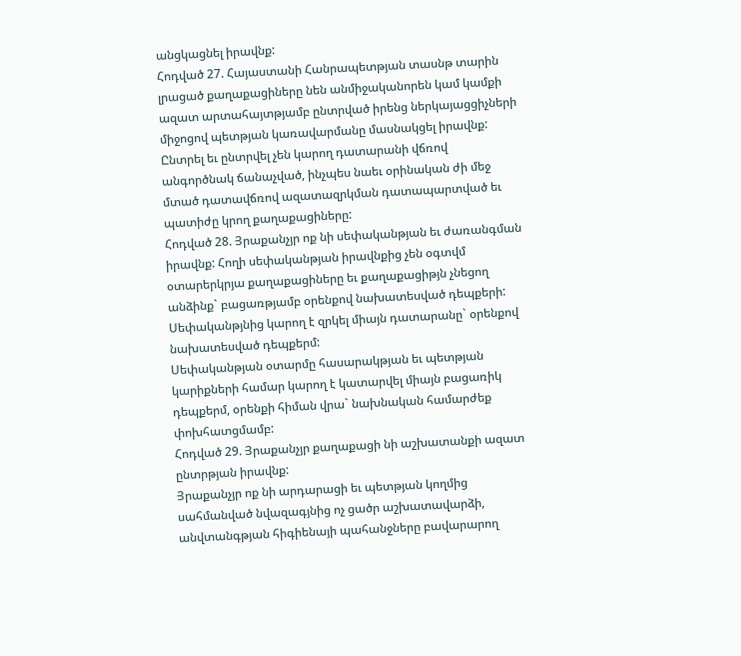անցկացնել իրավնք:
Հոդված 27. Հայաստանի Հանրապետթյան տասնթ տարին լրացած քաղաքացիները նեն անմիջականորեն կամ կամքի ազատ արտահայտթյամբ ընտրված իրենց ներկայացցիչների միջոցով պետթյան կառավարմանը մասնակցել իրավնք:
Ընտրել եւ ընտրվել չեն կարող դատարանի վճռով անգործնակ ճանաչված, ինչպես նաեւ օրինական ժի մեջ մտած դատավճռով ազատազրկման դատապարտված եւ պատիժը կրող քաղաքացիները:
Հոդված 28. Յրաքանչյր ոք նի սեփականթյան եւ ժառանգման իրավնք: Հողի սեփականթյան իրավնքից չեն օգտվմ օտարերկրյա քաղաքացիները եւ քաղաքացիթյն չնեցող անձինք` բացառթյամբ օրենքով նախատեսված դեպքերի: Սեփականթյնից կարող է զրկել միայն դատարանը` օրենքով նախատեսված դեպքերմ:
Սեփականթյան օտարմը հասարակթյան եւ պետթյան կարիքների համար կարող է կատարվել միայն բացառիկ դեպքերմ, օրենքի հիման վրա` նախնական համարժեք փոխհատցմամբ:
Հոդված 29. Յրաքանչյր քաղաքացի նի աշխատանքի ազատ ընտրթյան իրավնք:
Յրաքանչյր ոք նի արդարացի եւ պետթյան կողմից սահմանված նվազագյնից ոչ ցածր աշխատավարձի, անվտանգթյան հիգիենայի պահանջները բավարարող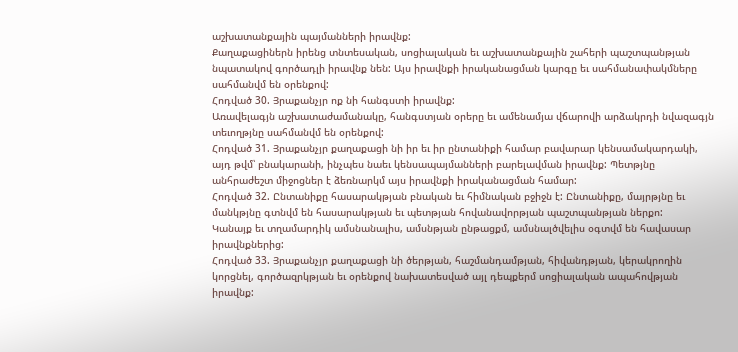աշխատանքային պայմանների իրավնք:
Քաղաքացիներն իրենց տնտեսական, սոցիալական եւ աշխատանքային շահերի պաշտպանթյան նպատակով գործադլի իրավնք նեն: Այս իրավնքի իրականացման կարգը եւ սահմանափակմները սահմանվմ են օրենքով:
Հոդված 30. Յրաքանչյր ոք նի հանգստի իրավնք:
Առավելագյն աշխատաժամանակը, հանգստյան օրերը եւ ամենամյա վճարովի արձակրդի նվազագյն տեւողթյնը սահմանվմ են օրենքով:
Հոդված 31. Յրաքանչյր քաղաքացի նի իր եւ իր ընտանիքի համար բավարար կենսամակարդակի, այդ թվմ՝ բնակարանի, ինչպես նաեւ կենսապայմանների բարելավման իրավնք: Պետթյնը անհրաժեշտ միջոցներ է ձեռնարկմ այս իրավնքի իրականացման համար:
Հոդված 32. Ընտանիքը հասարակթյան բնական եւ հիմնական բջիջն է: Ընտանիքը, մայրթյնը եւ մանկթյնը գտնվմ են հասարակթյան եւ պետթյան հովանավորթյան պաշտպանթյան ներքո:
Կանայք եւ տղամարդիկ ամսնանալիս, ամսնթյան ընթացքմ, ամսնալծվելիս օգտվմ են հավասար իրավնքներից:
Հոդված 33. Յրաքանչյր քաղաքացի նի ծերթյան, հաշմանդամթյան, հիվանդթյան, կերակրողին կորցնել, գործազրկթյան եւ օրենքով նախատեսված այլ դեպքերմ սոցիալական ապահովթյան իրավնք: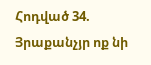Հոդված 34. Յրաքանչյր ոք նի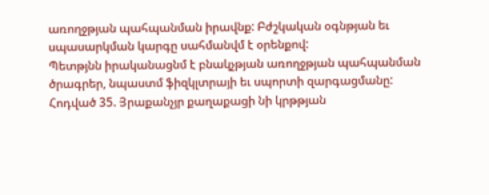առողջթյան պահպանման իրավնք: Բժշկական օգնթյան եւ սպասարկման կարգը սահմանվմ է օրենքով:
Պետթյնն իրականացնմ է բնակչթյան առողջթյան պահպանման ծրագրեր, նպաստմ ֆիզկլտրայի եւ սպորտի զարգացմանը:
Հոդված 35. Յրաքանչյր քաղաքացի նի կրթթյան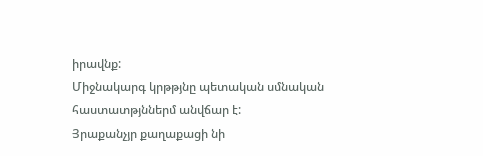իրավնք:
Միջնակարգ կրթթյնը պետական սմնական հաստատթյններմ անվճար է:
Յրաքանչյր քաղաքացի նի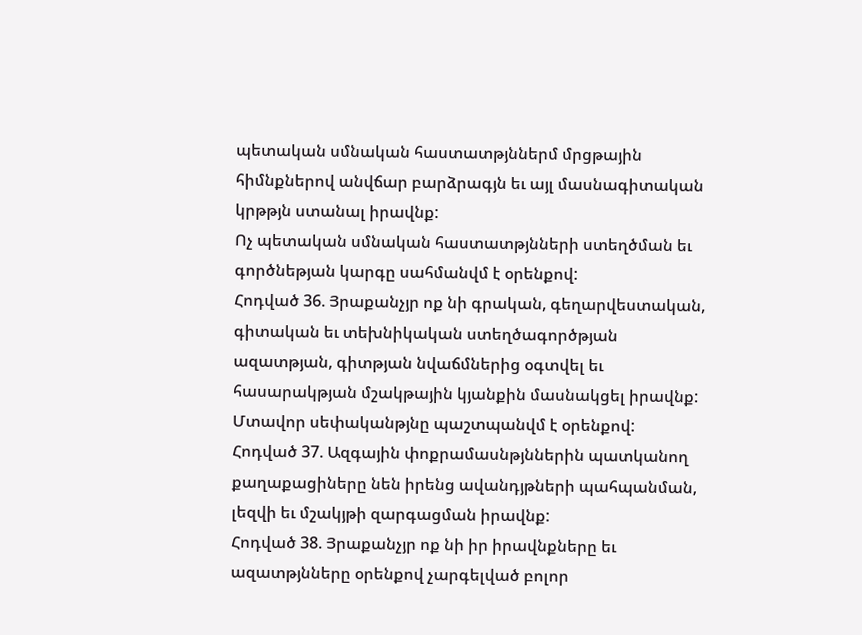պետական սմնական հաստատթյններմ մրցթային հիմնքներով անվճար բարձրագյն եւ այլ մասնագիտական կրթթյն ստանալ իրավնք:
Ոչ պետական սմնական հաստատթյնների ստեղծման եւ գործնեթյան կարգը սահմանվմ է օրենքով:
Հոդված 36. Յրաքանչյր ոք նի գրական, գեղարվեստական, գիտական եւ տեխնիկական ստեղծագործթյան ազատթյան, գիտթյան նվաճմներից օգտվել եւ հասարակթյան մշակթային կյանքին մասնակցել իրավնք:
Մտավոր սեփականթյնը պաշտպանվմ է օրենքով:
Հոդված 37. Ազգային փոքրամասնթյններին պատկանող քաղաքացիները նեն իրենց ավանդյթների պահպանման, լեզվի եւ մշակյթի զարգացման իրավնք:
Հոդված 38. Յրաքանչյր ոք նի իր իրավնքները եւ ազատթյնները օրենքով չարգելված բոլոր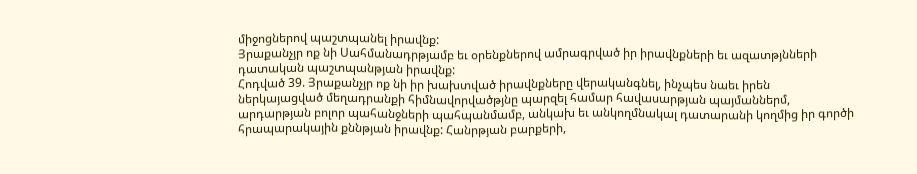միջոցներով պաշտպանել իրավնք:
Յրաքանչյր ոք նի Սահմանադրթյամբ եւ օրենքներով ամրագրված իր իրավնքների եւ ազատթյնների դատական պաշտպանթյան իրավնք:
Հոդված 39. Յրաքանչյր ոք նի իր խախտված իրավնքները վերականգնել, ինչպես նաեւ իրեն ներկայացված մեղադրանքի հիմնավորվածթյնը պարզել համար հավասարթյան պայմաններմ, արդարթյան բոլոր պահանջների պահպանմամբ, անկախ եւ անկողմնակալ դատարանի կողմից իր գործի հրապարակային քննթյան իրավնք: Հանրթյան բարքերի,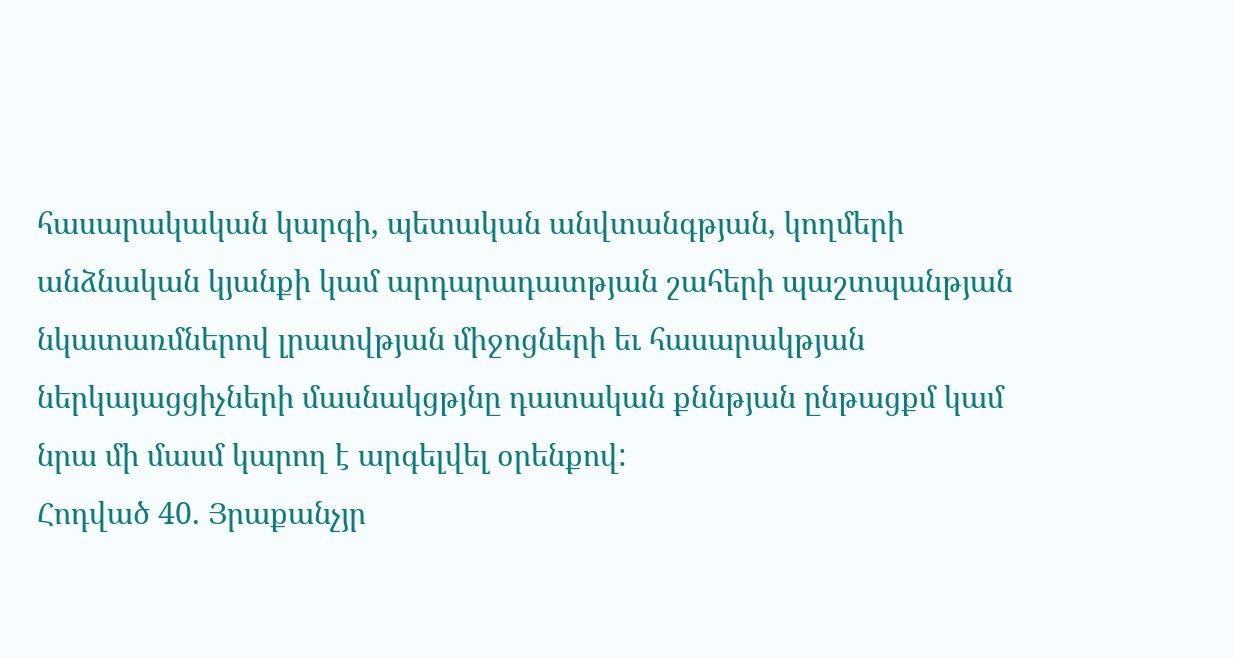հասարակական կարգի, պետական անվտանգթյան, կողմերի անձնական կյանքի կամ արդարադատթյան շահերի պաշտպանթյան նկատառմներով լրատվթյան միջոցների եւ հասարակթյան ներկայացցիչների մասնակցթյնը դատական քննթյան ընթացքմ կամ նրա մի մասմ կարող է արգելվել օրենքով:
Հոդված 40. Յրաքանչյր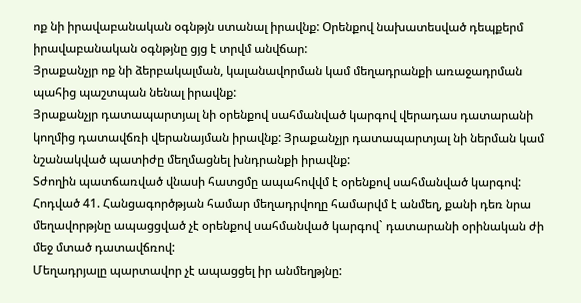ոք նի իրավաբանական օգնթյն ստանալ իրավնք: Օրենքով նախատեսված դեպքերմ իրավաբանական օգնթյնը ցյց է տրվմ անվճար:
Յրաքանչյր ոք նի ձերբակալման, կալանավորման կամ մեղադրանքի առաջադրման պահից պաշտպան նենալ իրավնք:
Յրաքանչյր դատապարտյալ նի օրենքով սահմանված կարգով վերադաս դատարանի կողմից դատավճռի վերանայման իրավնք: Յրաքանչյր դատապարտյալ նի ներման կամ նշանակված պատիժը մեղմացնել խնդրանքի իրավնք:
Տժողին պատճառված վնասի հատցմը ապահովվմ է օրենքով սահմանված կարգով:
Հոդված 41. Հանցագործթյան համար մեղադրվողը համարվմ է անմեղ, քանի դեռ նրա մեղավորթյնը ապացցված չէ օրենքով սահմանված կարգով` դատարանի օրինական ժի մեջ մտած դատավճռով:
Մեղադրյալը պարտավոր չէ ապացցել իր անմեղթյնը: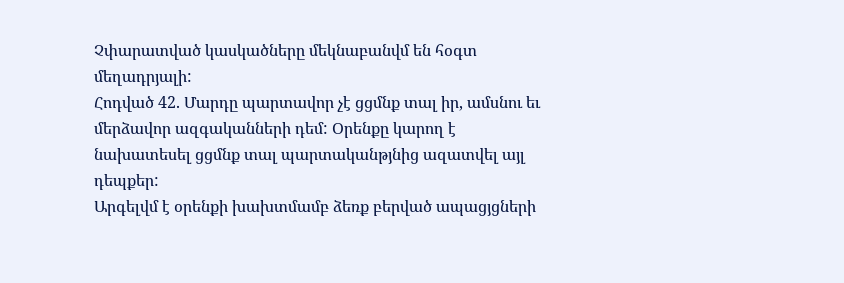Չփարատված կասկածները մեկնաբանվմ են հօգտ մեղադրյալի:
Հոդված 42. Մարդը պարտավոր չէ ցցմնք տալ իր, ամսնու եւ մերձավոր ազգականների դեմ: Օրենքը կարող է նախատեսել ցցմնք տալ պարտականթյնից ազատվել այլ դեպքեր:
Արգելվմ է օրենքի խախտմամբ ձեռք բերված ապացյցների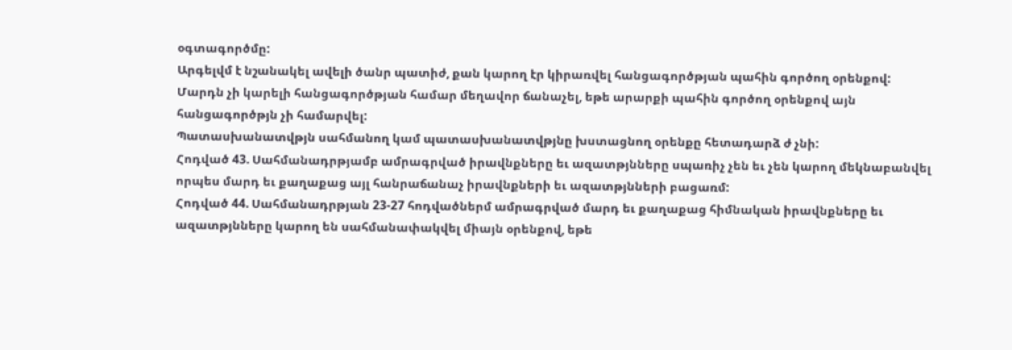օգտագործմը:
Արգելվմ է նշանակել ավելի ծանր պատիժ, քան կարող էր կիրառվել հանցագործթյան պահին գործող օրենքով: Մարդն չի կարելի հանցագործթյան համար մեղավոր ճանաչել, եթե արարքի պահին գործող օրենքով այն հանցագործթյն չի համարվել:
Պատասխանատվթյն սահմանող կամ պատասխանատվթյնը խստացնող օրենքը հետադարձ ժ չնի:
Հոդված 43. Սահմանադրթյամբ ամրագրված իրավնքները եւ ազատթյնները սպառիչ չեն եւ չեն կարող մեկնաբանվել որպես մարդ եւ քաղաքաց այլ հանրաճանաչ իրավնքների եւ ազատթյնների բացառմ:
Հոդված 44. Սահմանադրթյան 23-27 հոդվածներմ ամրագրված մարդ եւ քաղաքաց հիմնական իրավնքները եւ ազատթյնները կարող են սահմանափակվել միայն օրենքով, եթե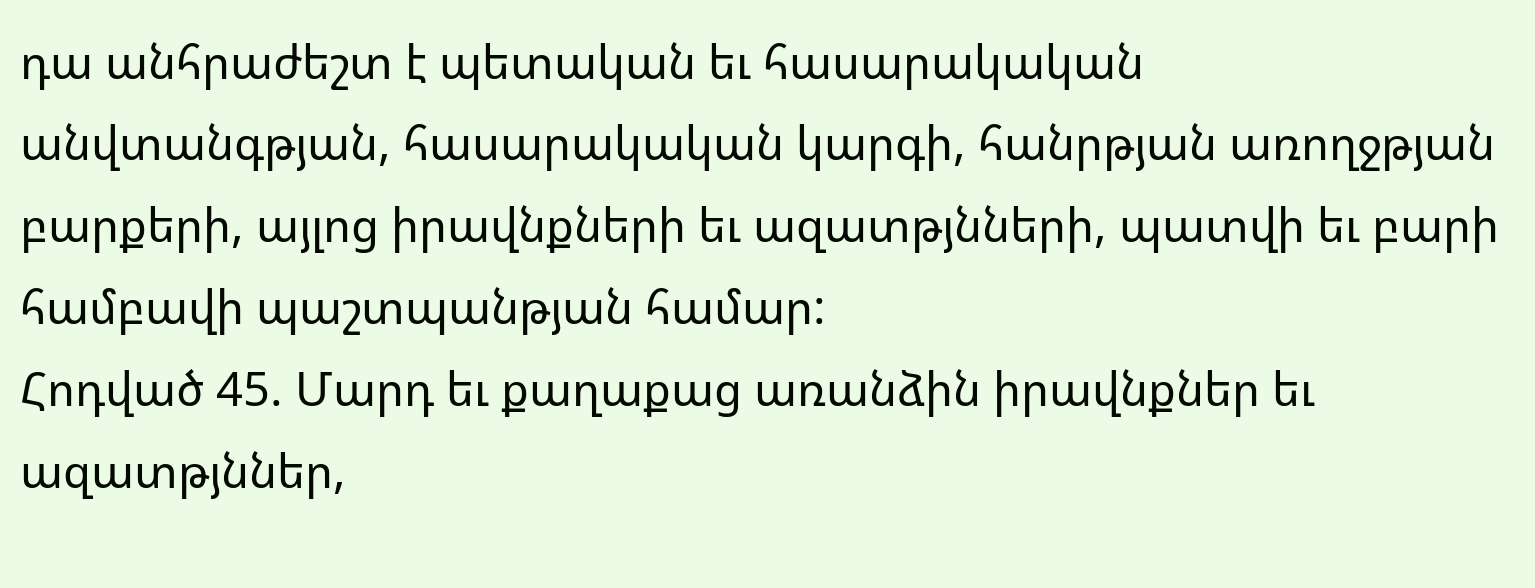դա անհրաժեշտ է պետական եւ հասարակական անվտանգթյան, հասարակական կարգի, հանրթյան առողջթյան բարքերի, այլոց իրավնքների եւ ազատթյնների, պատվի եւ բարի համբավի պաշտպանթյան համար:
Հոդված 45. Մարդ եւ քաղաքաց առանձին իրավնքներ եւ ազատթյններ,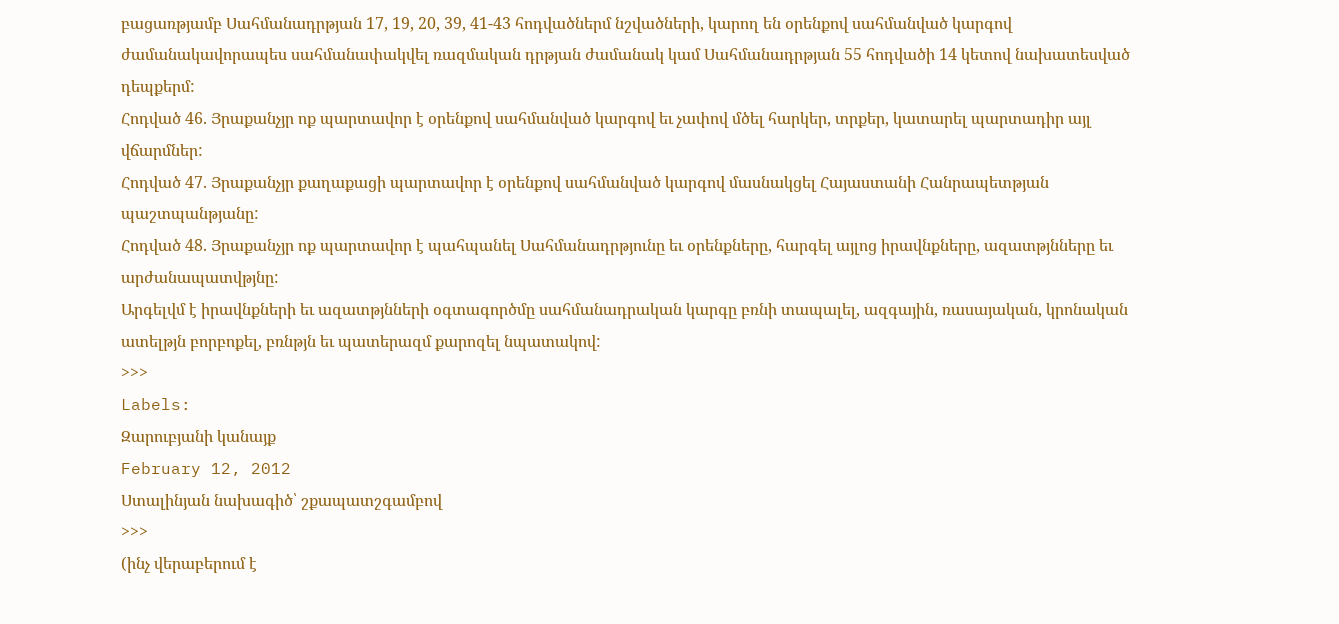բացառթյամբ Սահմանադրթյան 17, 19, 20, 39, 41-43 հոդվածներմ նշվածների, կարող են օրենքով սահմանված կարգով ժամանակավորապես սահմանափակվել ռազմական դրթյան ժամանակ կամ Սահմանադրթյան 55 հոդվածի 14 կետով նախատեսված դեպքերմ:
Հոդված 46. Յրաքանչյր ոք պարտավոր է օրենքով սահմանված կարգով եւ չափով մծել հարկեր, տրքեր, կատարել պարտադիր այլ վճարմներ:
Հոդված 47. Յրաքանչյր քաղաքացի պարտավոր է օրենքով սահմանված կարգով մասնակցել Հայաստանի Հանրապետթյան պաշտպանթյանը:
Հոդված 48. Յրաքանչյր ոք պարտավոր է պահպանել Սահմանադրթյունը եւ օրենքները, հարգել այլոց իրավնքները, ազատթյնները եւ արժանապատվթյնը:
Արգելվմ է իրավնքների եւ ազատթյնների օգտագործմը սահմանադրական կարգը բռնի տապալել, ազգային, ռասայական, կրոնական ատելթյն բորբոքել, բռնթյն եւ պատերազմ քարոզել նպատակով:
>>>
Labels:
Զարուբյանի կանայք
February 12, 2012
Ստալինյան նախագիծ՝ շքապատշգամբով
>>>
(ինչ վերաբերում է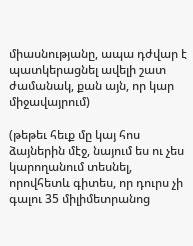միասնությանը, ապա դժվար է պատկերացնել ավելի շատ ժամանակ, քան այն, որ կար միջավայրում)

(թեթեւ հեւք մը կայ հոս ձայներին մէջ, նայում ես ու չես կարողանում տեսնել, որովհետև գիտես, որ դուրս չի գալու 35 միլիմետրանոց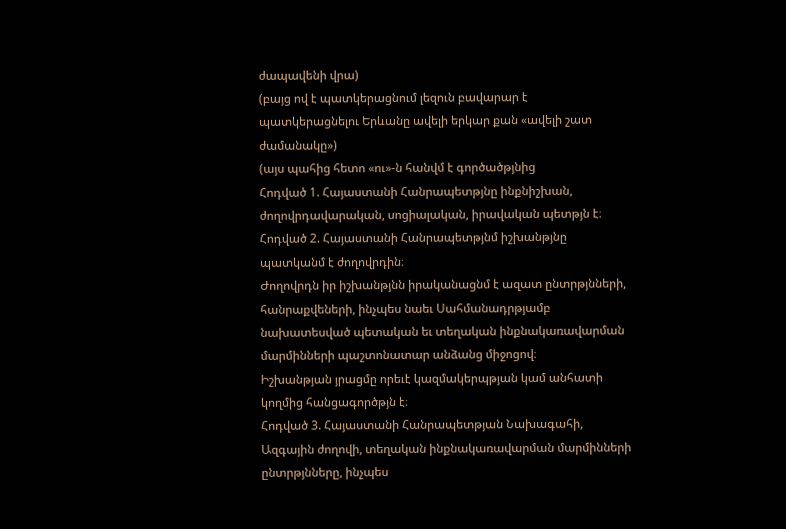ժապավենի վրա)
(բայց ով է պատկերացնում լեզուն բավարար է պատկերացնելու Երևանը ավելի երկար քան «ավելի շատ ժամանակը»)
(այս պահից հետո «ու»-ն հանվմ է գործածթյնից
Հոդված 1. Հայաստանի Հանրապետթյնը ինքնիշխան, ժողովրդավարական, սոցիալական, իրավական պետթյն է։
Հոդված 2. Հայաստանի Հանրապետթյնմ իշխանթյնը պատկանմ է ժողովրդին։
Ժողովրդն իր իշխանթյնն իրականացնմ է ազատ ընտրթյնների, հանրաքվեների, ինչպես նաեւ Սահմանադրթյամբ նախատեսված պետական եւ տեղական ինքնակառավարման մարմինների պաշտոնատար անձանց միջոցով։
Իշխանթյան յրացմը որեւէ կազմակերպթյան կամ անհատի կողմից հանցագործթյն է։
Հոդված 3. Հայաստանի Հանրապետթյան Նախագահի, Ազգային ժողովի, տեղական ինքնակառավարման մարմինների ընտրթյնները, ինչպես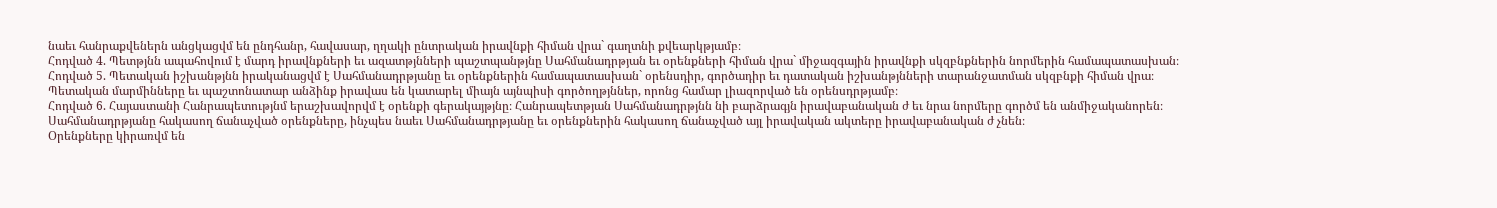նաեւ հանրաքվեներն անցկացվմ են ընդհանր, հավասար, ղղակի ընտրական իրավնքի հիման վրա` գաղտնի քվեարկթյամբ։
Հոդված 4. Պետթյնն ապահովում է մարդ իրավնքների եւ ազատթյնների պաշտպանթյնը Սահմանադրթյան եւ օրենքների հիման վրա` միջազգային իրավնքի սկզբնքներին նորմերին համապատասխան։
Հոդված 5. Պետական իշխանթյնն իրականացվմ է Սահմանադրթյանը եւ օրենքներին համապատասխան` օրենսդիր, գործադիր եւ դատական իշխանթյնների տարանջատման սկզբնքի հիման վրա։
Պետական մարմինները եւ պաշտոնատար անձինք իրավաս են կատարել միայն այնպիսի գործողթյններ, որոնց համար լիազորված են օրենսդրթյամբ։
Հոդված 6. Հայաստանի Հանրապետությնմ երաշխավորվմ է օրենքի գերակայթյնը։ Հանրապետթյան Սահմանադրթյնն նի բարձրագյն իրավաբանական ժ եւ նրա նորմերը գործմ են անմիջականորեն։
Սահմանադրթյանը հակասող ճանաչված օրենքները, ինչպես նաեւ Սահմանադրթյանը եւ օրենքներին հակասող ճանաչված այլ իրավական ակտերը իրավաբանական ժ չնեն։
Օրենքները կիրառվմ են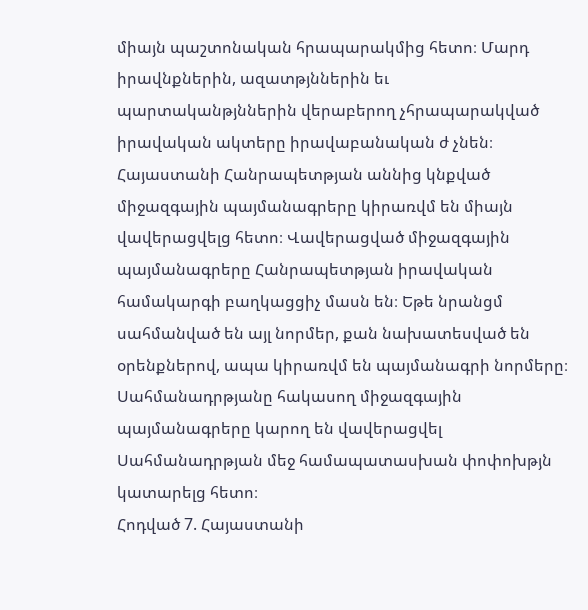միայն պաշտոնական հրապարակմից հետո։ Մարդ իրավնքներին, ազատթյններին եւ պարտականթյններին վերաբերող չհրապարակված իրավական ակտերը իրավաբանական ժ չնեն։
Հայաստանի Հանրապետթյան աննից կնքված միջազգային պայմանագրերը կիրառվմ են միայն վավերացվելց հետո։ Վավերացված միջազգային պայմանագրերը Հանրապետթյան իրավական համակարգի բաղկացցիչ մասն են։ Եթե նրանցմ սահմանված են այլ նորմեր, քան նախատեսված են օրենքներով, ապա կիրառվմ են պայմանագրի նորմերը։
Սահմանադրթյանը հակասող միջազգային պայմանագրերը կարող են վավերացվել Սահմանադրթյան մեջ համապատասխան փոփոխթյն կատարելց հետո։
Հոդված 7. Հայաստանի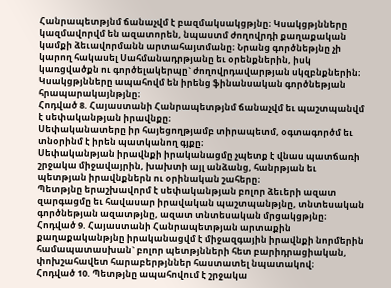Հանրապետթյնմ ճանաչվմ է բազմակսակցթյնը։ Կսակցթյնները կազմավորվմ են ազատորեն, նպաստմ ժողովրդի քաղաքական կամքի ձեւավորմանն արտահայտմանը։ Նրանց գործնեթյնը չի կարող հակասել Սահմանադրթյանը եւ օրենքներին, իսկ կառցվածքն ու գործելակերպը` ժողովրդավարթյան սկզբնքներին։
Կսակցթյնները ապահովմ են իրենց ֆինանսական գործնեթյան հրապարակայնթյնը։
Հոդված 8. Հայաստանի Հանրապետթյնմ ճանաչվմ եւ պաշտպանվմ է սեփականթյան իրավնքը։
Սեփականատերը իր հայեցողթյամբ տիրապետմ, օգտագործմ եւ տնօրինմ է իրեն պատկանող գյքը։
Սեփականթյան իրավնքի իրականացմը չպետք է վնաս պատճառի շրջակա միջավայրին, խախտի այլ անձանց, հանրթյան եւ պետթյան իրավնքներն ու օրինական շահերը։
Պետթյնը երաշխավորմ է սեփականթյան բոլոր ձեւերի ազատ զարգացմը եւ հավասար իրավական պաշտպանթյնը, տնտեսական գործնեթյան ազատթյնը, ազատ տնտեսական մրցակցթյնը։
Հոդված 9. Հայաստանի Հանրապետթյան արտաքին քաղաքականթյնը իրականացվմ է միջազգային իրավնքի նորմերին համապատասխան` բոլոր պետթյնների հետ բարիդրացիական, փոխշահավետ հարաբերթյններ հաստատել նպատակով։
Հոդված 10. Պետթյնը ապահովում է շրջակա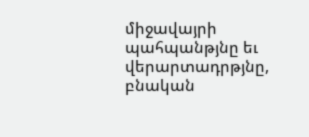միջավայրի պահպանթյնը եւ վերարտադրթյնը, բնական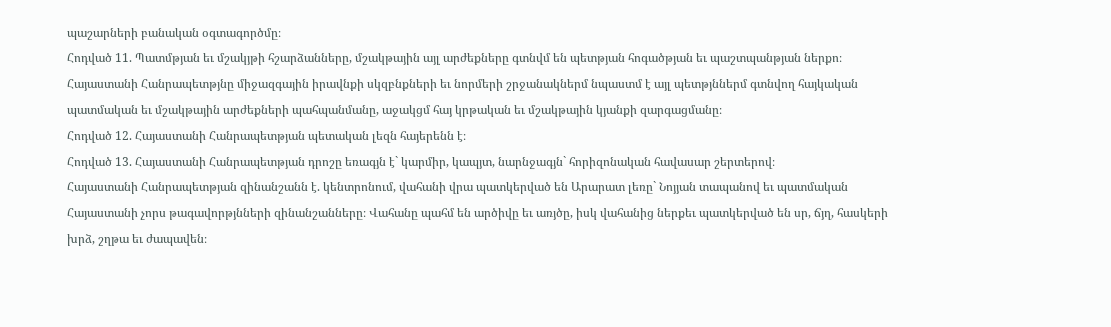պաշարների բանական օգտագործմը։
Հոդված 11. Պատմթյան եւ մշակյթի հշարձանները, մշակթային այլ արժեքները գտնվմ են պետթյան հոգածթյան եւ պաշտպանթյան ներքո։
Հայաստանի Հանրապետթյնը միջազգային իրավնքի սկզբնքների եւ նորմերի շրջանակներմ նպաստմ է այլ պետթյններմ գտնվող հայկական պատմական եւ մշակթային արժեքների պահպանմանը, աջակցմ հայ կրթական եւ մշակթային կյանքի զարգացմանը։
Հոդված 12. Հայաստանի Հանրապետթյան պետական լեզն հայերենն է։
Հոդված 13. Հայաստանի Հանրապետթյան դրոշը եռագյն է` կարմիր, կապյտ, նարնջագյն` հորիզոնական հավասար շերտերով։
Հայաստանի Հանրապետթյան զինանշանն է. կենտրոնում, վահանի վրա պատկերված են Արարատ լեռը` Նոյյան տապանով եւ պատմական Հայաստանի չորս թագավորթյնների զինանշանները։ Վահանը պահմ են արծիվը եւ առյծը, իսկ վահանից ներքեւ պատկերված են սր, ճյղ, հասկերի խրձ, շղթա եւ ժապավեն։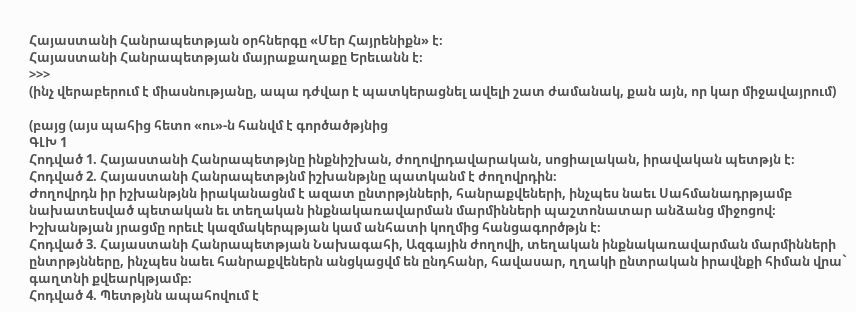Հայաստանի Հանրապետթյան օրհներգը «Մեր Հայրենիքն» է։
Հայաստանի Հանրապետթյան մայրաքաղաքը Երեւանն է։
>>>
(ինչ վերաբերում է միասնությանը, ապա դժվար է պատկերացնել ավելի շատ ժամանակ, քան այն, որ կար միջավայրում)

(բայց (այս պահից հետո «ու»-ն հանվմ է գործածթյնից
ԳԼԽ 1
Հոդված 1. Հայաստանի Հանրապետթյնը ինքնիշխան, ժողովրդավարական, սոցիալական, իրավական պետթյն է։
Հոդված 2. Հայաստանի Հանրապետթյնմ իշխանթյնը պատկանմ է ժողովրդին։
Ժողովրդն իր իշխանթյնն իրականացնմ է ազատ ընտրթյնների, հանրաքվեների, ինչպես նաեւ Սահմանադրթյամբ նախատեսված պետական եւ տեղական ինքնակառավարման մարմինների պաշտոնատար անձանց միջոցով։
Իշխանթյան յրացմը որեւէ կազմակերպթյան կամ անհատի կողմից հանցագործթյն է։
Հոդված 3. Հայաստանի Հանրապետթյան Նախագահի, Ազգային ժողովի, տեղական ինքնակառավարման մարմինների ընտրթյնները, ինչպես նաեւ հանրաքվեներն անցկացվմ են ընդհանր, հավասար, ղղակի ընտրական իրավնքի հիման վրա` գաղտնի քվեարկթյամբ։
Հոդված 4. Պետթյնն ապահովում է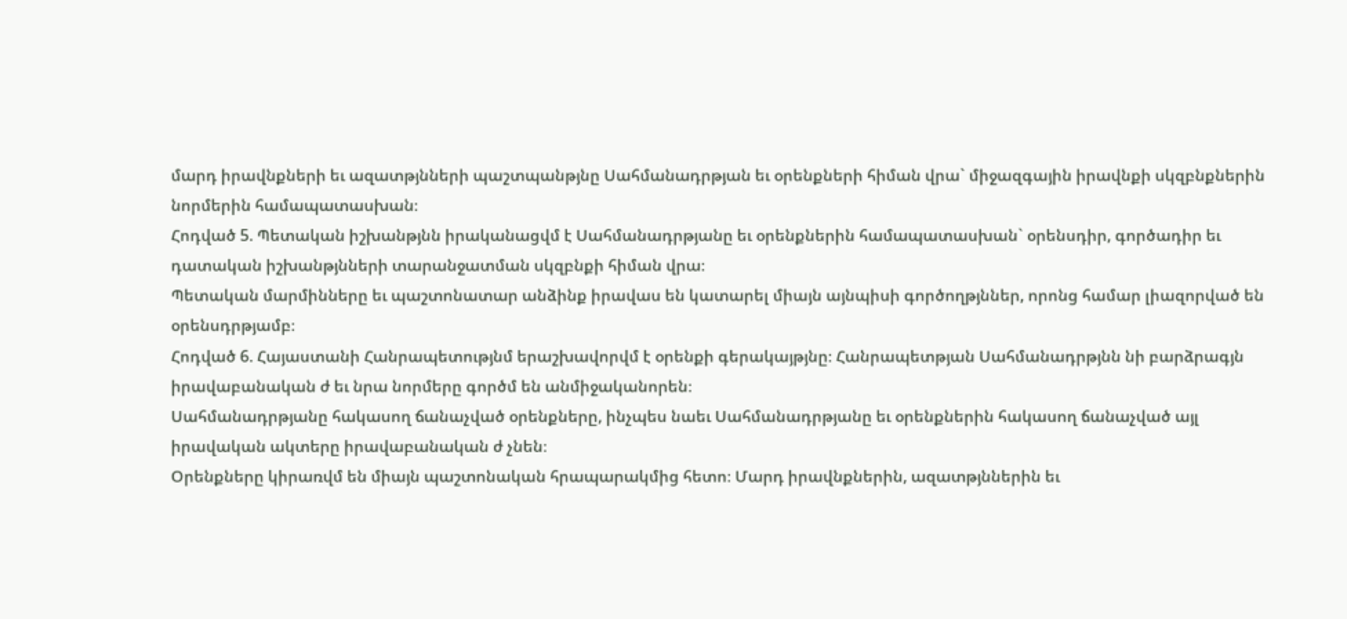մարդ իրավնքների եւ ազատթյնների պաշտպանթյնը Սահմանադրթյան եւ օրենքների հիման վրա` միջազգային իրավնքի սկզբնքներին նորմերին համապատասխան։
Հոդված 5. Պետական իշխանթյնն իրականացվմ է Սահմանադրթյանը եւ օրենքներին համապատասխան` օրենսդիր, գործադիր եւ դատական իշխանթյնների տարանջատման սկզբնքի հիման վրա։
Պետական մարմինները եւ պաշտոնատար անձինք իրավաս են կատարել միայն այնպիսի գործողթյններ, որոնց համար լիազորված են օրենսդրթյամբ։
Հոդված 6. Հայաստանի Հանրապետությնմ երաշխավորվմ է օրենքի գերակայթյնը։ Հանրապետթյան Սահմանադրթյնն նի բարձրագյն իրավաբանական ժ եւ նրա նորմերը գործմ են անմիջականորեն։
Սահմանադրթյանը հակասող ճանաչված օրենքները, ինչպես նաեւ Սահմանադրթյանը եւ օրենքներին հակասող ճանաչված այլ իրավական ակտերը իրավաբանական ժ չնեն։
Օրենքները կիրառվմ են միայն պաշտոնական հրապարակմից հետո։ Մարդ իրավնքներին, ազատթյններին եւ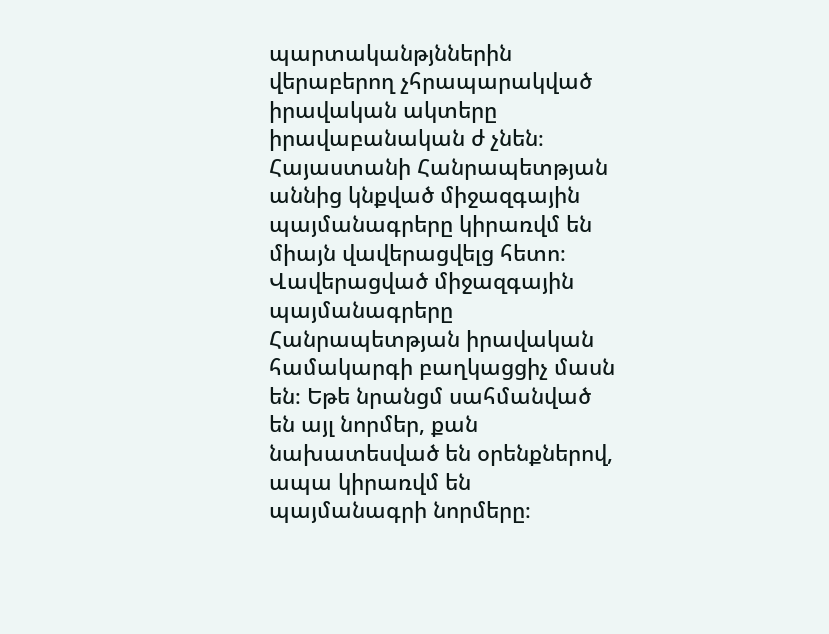պարտականթյններին վերաբերող չհրապարակված իրավական ակտերը իրավաբանական ժ չնեն։
Հայաստանի Հանրապետթյան աննից կնքված միջազգային պայմանագրերը կիրառվմ են միայն վավերացվելց հետո։ Վավերացված միջազգային պայմանագրերը Հանրապետթյան իրավական համակարգի բաղկացցիչ մասն են։ Եթե նրանցմ սահմանված են այլ նորմեր, քան նախատեսված են օրենքներով, ապա կիրառվմ են պայմանագրի նորմերը։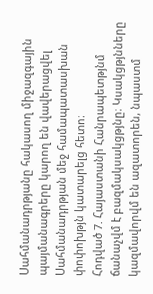Սահմանադրթյանը հակասող միջազգային պայմանագրերը կարող են վավերացվել Սահմանադրթյան մեջ համապատասխան փոփոխթյն կատարելց հետո։
Հոդված 7. Հայաստանի Հանրապետթյնմ ճանաչվմ է բազմակսակցթյնը։ Կսակցթյնները կազմավորվմ են ազատորեն, նպաստմ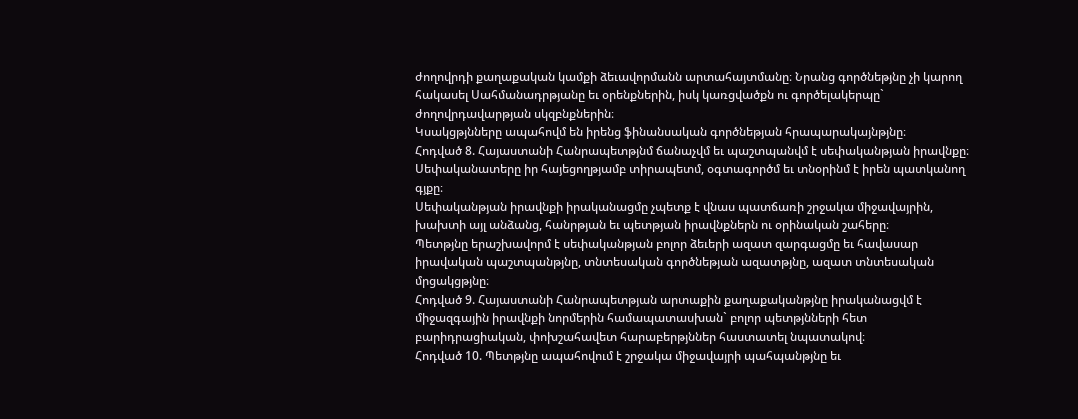ժողովրդի քաղաքական կամքի ձեւավորմանն արտահայտմանը։ Նրանց գործնեթյնը չի կարող հակասել Սահմանադրթյանը եւ օրենքներին, իսկ կառցվածքն ու գործելակերպը` ժողովրդավարթյան սկզբնքներին։
Կսակցթյնները ապահովմ են իրենց ֆինանսական գործնեթյան հրապարակայնթյնը։
Հոդված 8. Հայաստանի Հանրապետթյնմ ճանաչվմ եւ պաշտպանվմ է սեփականթյան իրավնքը։
Սեփականատերը իր հայեցողթյամբ տիրապետմ, օգտագործմ եւ տնօրինմ է իրեն պատկանող գյքը։
Սեփականթյան իրավնքի իրականացմը չպետք է վնաս պատճառի շրջակա միջավայրին, խախտի այլ անձանց, հանրթյան եւ պետթյան իրավնքներն ու օրինական շահերը։
Պետթյնը երաշխավորմ է սեփականթյան բոլոր ձեւերի ազատ զարգացմը եւ հավասար իրավական պաշտպանթյնը, տնտեսական գործնեթյան ազատթյնը, ազատ տնտեսական մրցակցթյնը։
Հոդված 9. Հայաստանի Հանրապետթյան արտաքին քաղաքականթյնը իրականացվմ է միջազգային իրավնքի նորմերին համապատասխան` բոլոր պետթյնների հետ բարիդրացիական, փոխշահավետ հարաբերթյններ հաստատել նպատակով։
Հոդված 10. Պետթյնը ապահովում է շրջակա միջավայրի պահպանթյնը եւ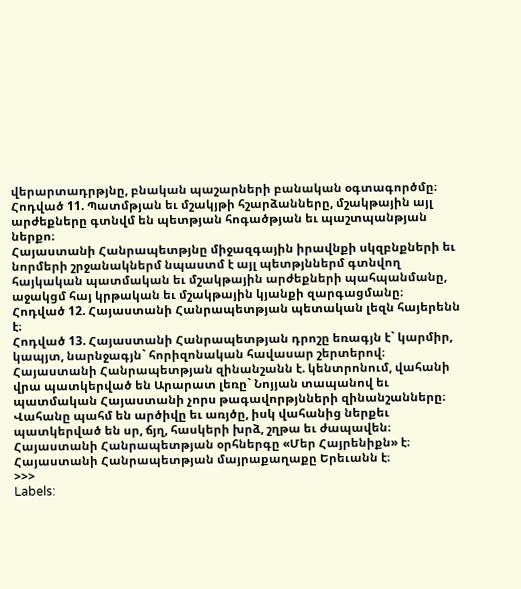վերարտադրթյնը, բնական պաշարների բանական օգտագործմը։
Հոդված 11. Պատմթյան եւ մշակյթի հշարձանները, մշակթային այլ արժեքները գտնվմ են պետթյան հոգածթյան եւ պաշտպանթյան ներքո։
Հայաստանի Հանրապետթյնը միջազգային իրավնքի սկզբնքների եւ նորմերի շրջանակներմ նպաստմ է այլ պետթյններմ գտնվող հայկական պատմական եւ մշակթային արժեքների պահպանմանը, աջակցմ հայ կրթական եւ մշակթային կյանքի զարգացմանը։
Հոդված 12. Հայաստանի Հանրապետթյան պետական լեզն հայերենն է։
Հոդված 13. Հայաստանի Հանրապետթյան դրոշը եռագյն է` կարմիր, կապյտ, նարնջագյն` հորիզոնական հավասար շերտերով։
Հայաստանի Հանրապետթյան զինանշանն է. կենտրոնում, վահանի վրա պատկերված են Արարատ լեռը` Նոյյան տապանով եւ պատմական Հայաստանի չորս թագավորթյնների զինանշանները։ Վահանը պահմ են արծիվը եւ առյծը, իսկ վահանից ներքեւ պատկերված են սր, ճյղ, հասկերի խրձ, շղթա եւ ժապավեն։
Հայաստանի Հանրապետթյան օրհներգը «Մեր Հայրենիքն» է։
Հայաստանի Հանրապետթյան մայրաքաղաքը Երեւանն է։
>>>
Labels: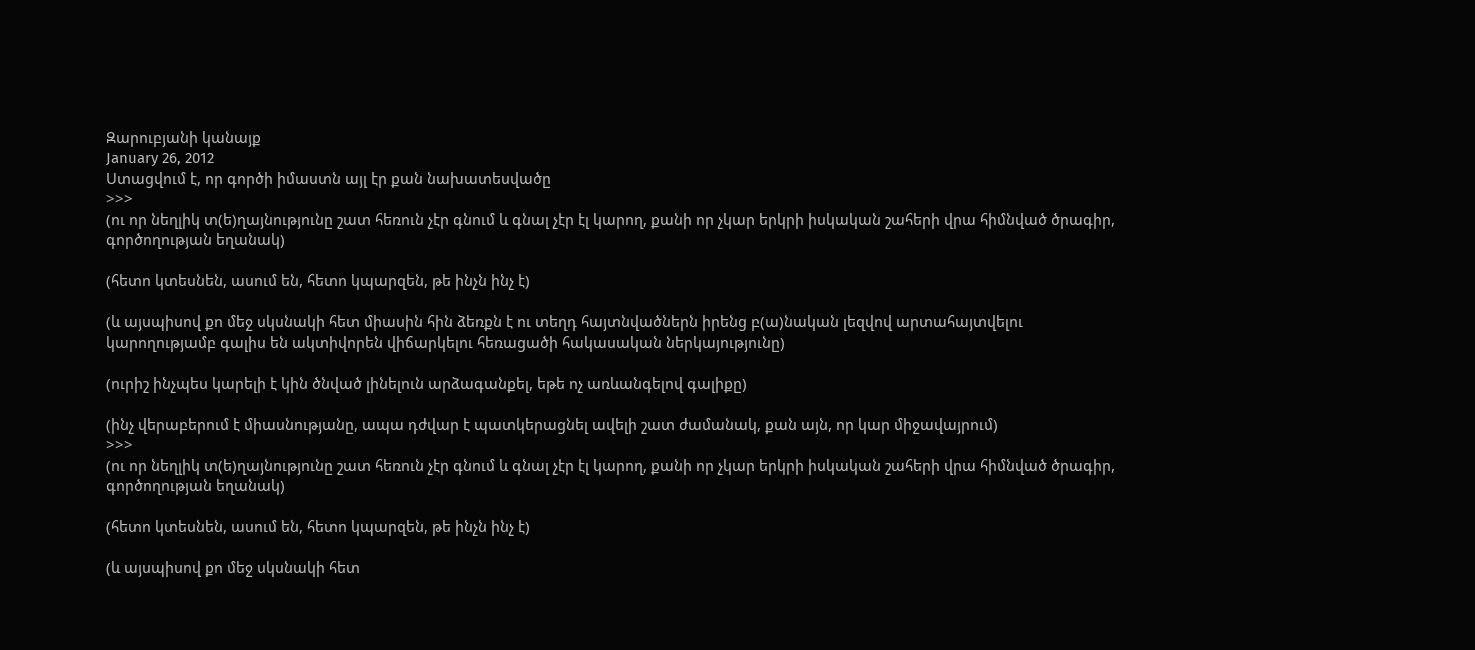Զարուբյանի կանայք
January 26, 2012
Ստացվում է, որ գործի իմաստն այլ էր քան նախատեսվածը
>>>
(ու որ նեղլիկ տ(ե)ղայնությունը շատ հեռուն չէր գնում և գնալ չէր էլ կարող, քանի որ չկար երկրի իսկական շահերի վրա հիմնված ծրագիր, գործողության եղանակ)

(հետո կտեսնեն, ասում են, հետո կպարզեն, թե ինչն ինչ է)

(և այսպիսով քո մեջ սկսնակի հետ միասին հին ձեռքն է ու տեղդ հայտնվածներն իրենց բ(ա)նական լեզվով արտահայտվելու կարողությամբ գալիս են ակտիվորեն վիճարկելու հեռացածի հակասական ներկայությունը)

(ուրիշ ինչպես կարելի է կին ծնված լինելուն արձագանքել, եթե ոչ առևանգելով գալիքը)

(ինչ վերաբերում է միասնությանը, ապա դժվար է պատկերացնել ավելի շատ ժամանակ, քան այն, որ կար միջավայրում)
>>>
(ու որ նեղլիկ տ(ե)ղայնությունը շատ հեռուն չէր գնում և գնալ չէր էլ կարող, քանի որ չկար երկրի իսկական շահերի վրա հիմնված ծրագիր, գործողության եղանակ)

(հետո կտեսնեն, ասում են, հետո կպարզեն, թե ինչն ինչ է)

(և այսպիսով քո մեջ սկսնակի հետ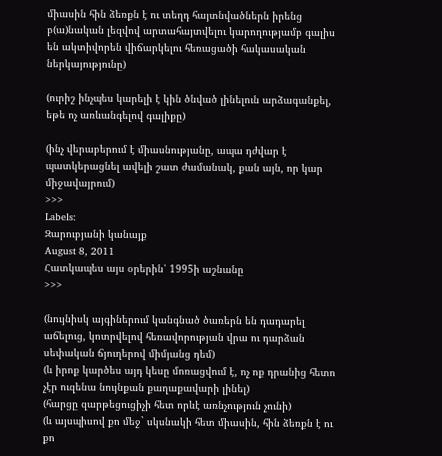միասին հին ձեռքն է ու տեղդ հայտնվածներն իրենց բ(ա)նական լեզվով արտահայտվելու կարողությամբ գալիս են ակտիվորեն վիճարկելու հեռացածի հակասական ներկայությունը)

(ուրիշ ինչպես կարելի է կին ծնված լինելուն արձագանքել, եթե ոչ առևանգելով գալիքը)

(ինչ վերաբերում է միասնությանը, ապա դժվար է պատկերացնել ավելի շատ ժամանակ, քան այն, որ կար միջավայրում)
>>>
Labels:
Զարուբյանի կանայք
August 8, 2011
Հատկապես այս օրերին՝ 1995ի աշնանը
>>>

(նույնիսկ այգիներում կանգնած ծառերն են դադարել աճելուց, կոտրվելով հեռավորության վրա ու դարձան սեփական ճյուղերով միմյանց դեմ)
(և իրոք կարծես այդ կեսը մոռացվում է, ոչ ոք դրանից հետո չէր ուզենա նույնքան քաղաքավարի լինել)
(հարցը զարթեցուցիչի հետ որևէ առնչություն չունի)
(և այսպիսով քո մեջ` սկսնակի հետ միասին, հին ձեռքն է ու քո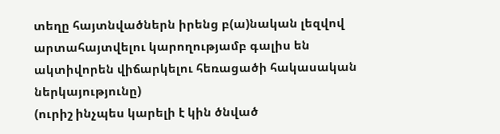տեղը հայտնվածներն իրենց բ(ա)նական լեզվով արտահայտվելու կարողությամբ գալիս են ակտիվորեն վիճարկելու հեռացածի հակասական ներկայությունը)
(ուրիշ ինչպես կարելի է կին ծնված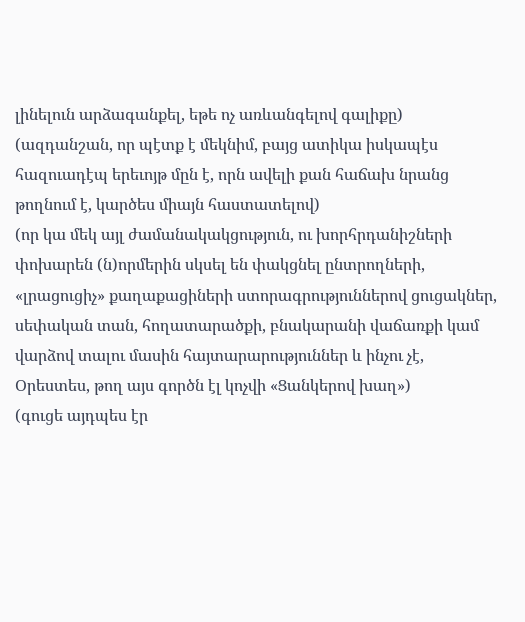լինելուն արձագանքել, եթե ոչ առևանգելով գալիքը)
(ազդանշան, որ պէտք է մեկնիմ, բայց ատիկա իսկապէս հազուադէպ երեւոյթ մըն է, որն ավելի քան հաճախ նրանց թողնում է, կարծես միայն հաստատելով)
(որ կա մեկ այլ ժամանակակցություն, ու խորհրդանիշների փոխարեն (ն)որմերին սկսել են փակցնել ընտրողների, «լրացուցիչ» քաղաքացիների ստորագրություններով ցուցակներ, սեփական տան, հողատարածքի, բնակարանի վաճառքի կամ վարձով տալու մասին հայտարարություններ և ինչու չէ, Օրեստես, թող այս գործն էլ կոչվի «Ցանկերով խաղ»)
(գուցե այդպես էր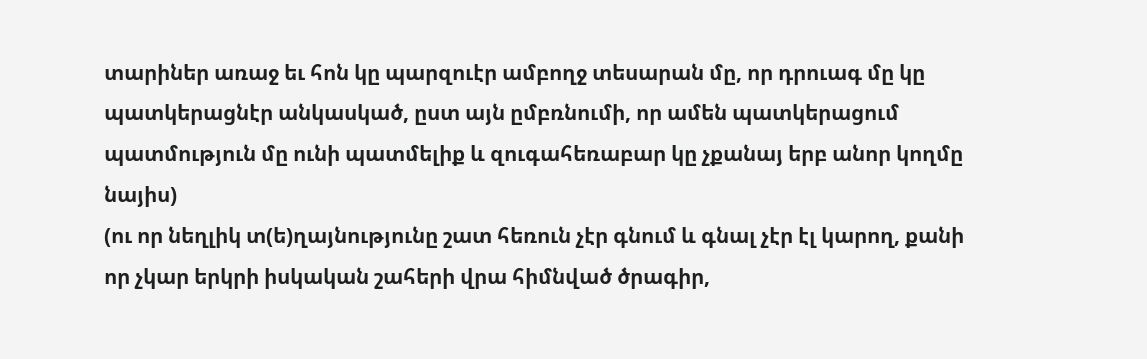տարիներ առաջ եւ հոն կը պարզուէր ամբողջ տեսարան մը, որ դրուագ մը կը պատկերացնէր անկասկած, ըստ այն ըմբռնումի, որ ամեն պատկերացում պատմություն մը ունի պատմելիք և զուգահեռաբար կը չքանայ երբ անոր կողմը նայիս)
(ու որ նեղլիկ տ(ե)ղայնությունը շատ հեռուն չէր գնում և գնալ չէր էլ կարող, քանի որ չկար երկրի իսկական շահերի վրա հիմնված ծրագիր,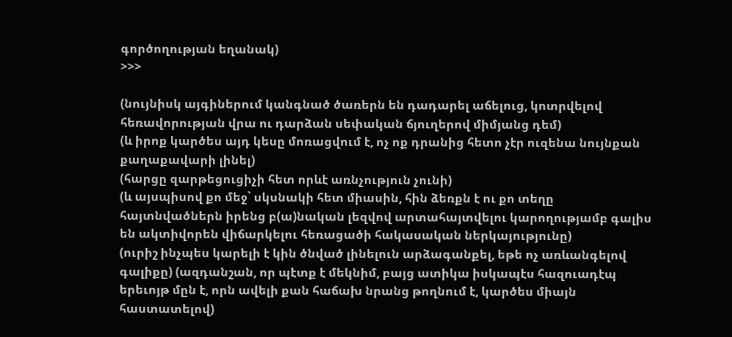գործողության եղանակ)
>>>

(նույնիսկ այգիներում կանգնած ծառերն են դադարել աճելուց, կոտրվելով հեռավորության վրա ու դարձան սեփական ճյուղերով միմյանց դեմ)
(և իրոք կարծես այդ կեսը մոռացվում է, ոչ ոք դրանից հետո չէր ուզենա նույնքան քաղաքավարի լինել)
(հարցը զարթեցուցիչի հետ որևէ առնչություն չունի)
(և այսպիսով քո մեջ` սկսնակի հետ միասին, հին ձեռքն է ու քո տեղը հայտնվածներն իրենց բ(ա)նական լեզվով արտահայտվելու կարողությամբ գալիս են ակտիվորեն վիճարկելու հեռացածի հակասական ներկայությունը)
(ուրիշ ինչպես կարելի է կին ծնված լինելուն արձագանքել, եթե ոչ առևանգելով գալիքը) (ազդանշան, որ պէտք է մեկնիմ, բայց ատիկա իսկապէս հազուադէպ երեւոյթ մըն է, որն ավելի քան հաճախ նրանց թողնում է, կարծես միայն հաստատելով)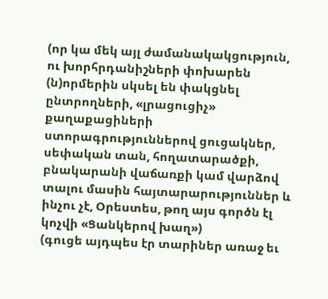(որ կա մեկ այլ ժամանակակցություն, ու խորհրդանիշների փոխարեն (ն)որմերին սկսել են փակցնել ընտրողների, «լրացուցիչ» քաղաքացիների ստորագրություններով ցուցակներ, սեփական տան, հողատարածքի, բնակարանի վաճառքի կամ վարձով տալու մասին հայտարարություններ և ինչու չէ, Օրեստես, թող այս գործն էլ կոչվի «Ցանկերով խաղ»)
(գուցե այդպես էր տարիներ առաջ եւ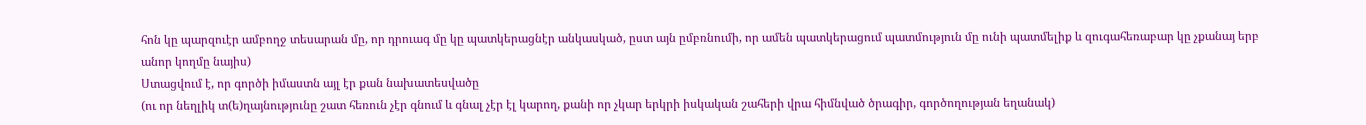հոն կը պարզուէր ամբողջ տեսարան մը, որ դրուագ մը կը պատկերացնէր անկասկած, ըստ այն ըմբռնումի, որ ամեն պատկերացում պատմություն մը ունի պատմելիք և զուգահեռաբար կը չքանայ երբ անոր կողմը նայիս)
Ստացվում է, որ գործի իմաստն այլ էր քան նախատեսվածը
(ու որ նեղլիկ տ(ե)ղայնությունը շատ հեռուն չէր գնում և գնալ չէր էլ կարող, քանի որ չկար երկրի իսկական շահերի վրա հիմնված ծրագիր, գործողության եղանակ)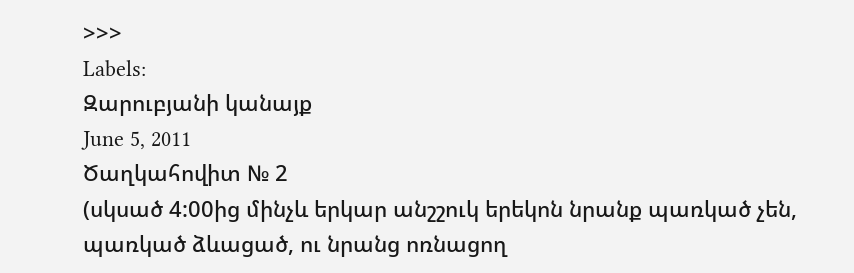>>>
Labels:
Զարուբյանի կանայք
June 5, 2011
Ծաղկահովիտ № 2
(սկսած 4:00ից մինչև երկար անշշուկ երեկոն նրանք պառկած չեն, պառկած ձևացած, ու նրանց ոռնացող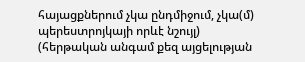հայացքներում չկա ընդմիջում, չկա(մ) պերեստրոյկայի որևէ նշույլ)
(հերթական անգամ քեզ այցելության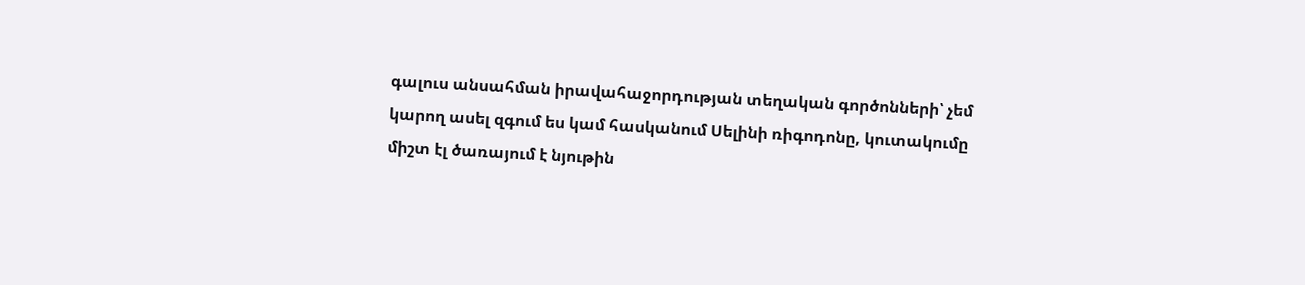գալուս անսահման իրավահաջորդության տեղական գործոնների՝ չեմ կարող ասել զգում ես կամ հասկանում Սելինի ռիգոդոնը, կուտակումը միշտ էլ ծառայում է նյութին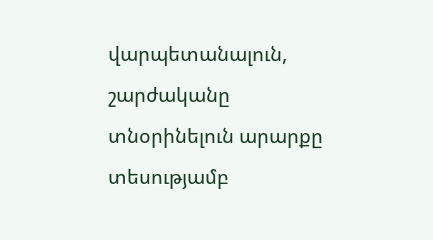վարպետանալուն, շարժականը տնօրինելուն արարքը տեսությամբ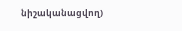նիշականացվող)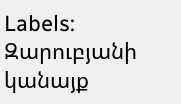Labels:
Զարուբյանի կանայք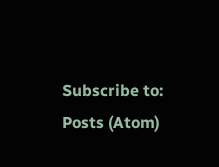Subscribe to:
Posts (Atom)